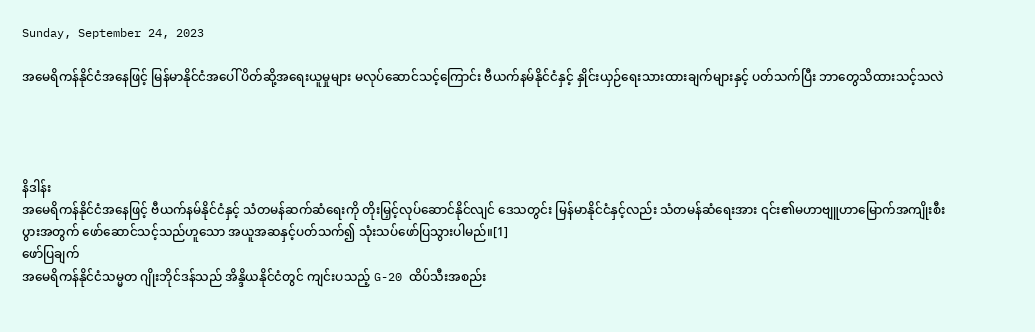Sunday, September 24, 2023

အမေရိကန်နိုင်ငံအနေဖြင့် မြန်မာနိုင်ငံအပေါ် ပိတ်ဆို့အရေးယူမှုများ မလုပ်ဆောင်သင့်ကြောင်း ဗီယက်နမ်နိုင်ငံနှင့် နှိုင်းယှဉ်ရေးသားထားချက်များနှင့် ပတ်သက်ပြီး ဘာတွေသိထားသင့်သလဲ




နိဒါန်း
အမေရိကန်နိုင်ငံအနေဖြင့် ဗီယက်နမ်နိုင်ငံနှင့် သံတမန်ဆက်ဆံရေးကို တိုးမြှင့်လုပ်ဆောင်နိုင်လျင် ဒေသတွင်း မြန်မာနိုင်ငံနှင့်လည်း သံတမန်ဆံရေးအား ၎င်း၏မဟာဗျူဟာမြောက်အကျိုးစီးပွားအတွက် ဖော်ဆောင်သင့်သည်ဟူသော အယူအဆနှင့်ပတ်သက်၍ သုံးသပ်ဖော်ပြသွားပါမည်။[1]
ဖော်ပြချက်
အမေရိကန်နိုင်ငံသမ္မတ ဂျိုးဘိုင်ဒန်သည် အိန္ဒိယနိုင်ငံတွင် ကျင်းပသည့် G-20 ထိပ်သီးအစည်း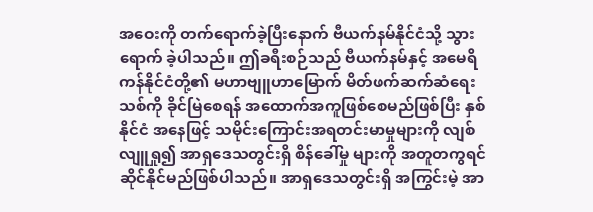အဝေးကို တက်ရောက်ခဲ့ပြီးနောက် ဗီယက်နမ်နိုင်ငံသို့ သွားရောက် ခဲ့ပါသည်။ ဤခရီးစဉ်သည် ဗီယက်နမ်နှင့် အမေရိကန်နိုင်ငံတို့၏ မဟာဗျူဟာမြောက် မိတ်ဖက်ဆက်ဆံရေးသစ်ကို ခိုင်မြဲစေရန် အထောက်အကူဖြစ်စေမည်ဖြစ်ပြီး နှစ်နိုင်ငံ အနေဖြင့် သမိုင်းကြောင်းအရတင်းမာမှုများကို လျစ်လျူရှု၍ အာရှဒေသတွင်းရှိ စိန်ခေါ်မှု များကို အတူတကွရင်ဆိုင်နိုင်မည်ဖြစ်ပါသည်။ အာရှဒေသတွင်းရှိ အကြွင်းမဲ့ အာ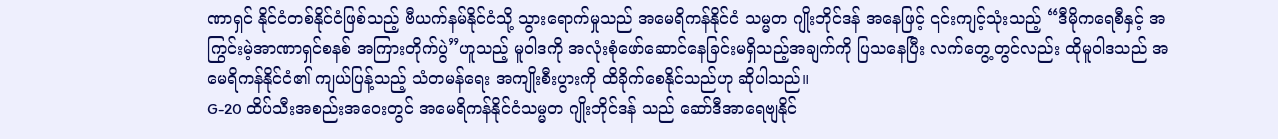ဏာရှင် နိုင်ငံတစ်နိုင်ငံဖြစ်သည့် ဗီယက်နမ်နိုင်ငံသို့ သွားရောက်မှုသည် အမေရိကန်နိုင်ငံ သမ္မတ ဂျိုးဘိုင်ဒန် အနေဖြင့် ၎င်းကျင့်သုံးသည့် “ဒီမိုကရေစီနှင့် အကြွင်းမဲ့အာဏာရှင်စနစ် အကြားတိုက်ပွဲ”ဟူသည့် မူဝါဒကို အလုံးစုံဖော်ဆောင်နေခြင်းမရှိသည့်အချက်ကို ပြသနေပြီး လက်တွေ့တွင်လည်း ထိုမူဝါဒသည် အမေရိကန်နိုင်ငံ၏ ကျယ်ပြန့်သည့် သံတမန်ရေး အကျိုးစီးပွားကို ထိခိုက်စေနိုင်သည်ဟု ဆိုပါသည်။
G-20 ထိပ်သီးအစည်းအဝေးတွင် အမေရိကန်နိုင်ငံသမ္မတ ဂျိုးဘိုင်ဒန် သည် ဆော်ဒီအာရေဗျနိုင်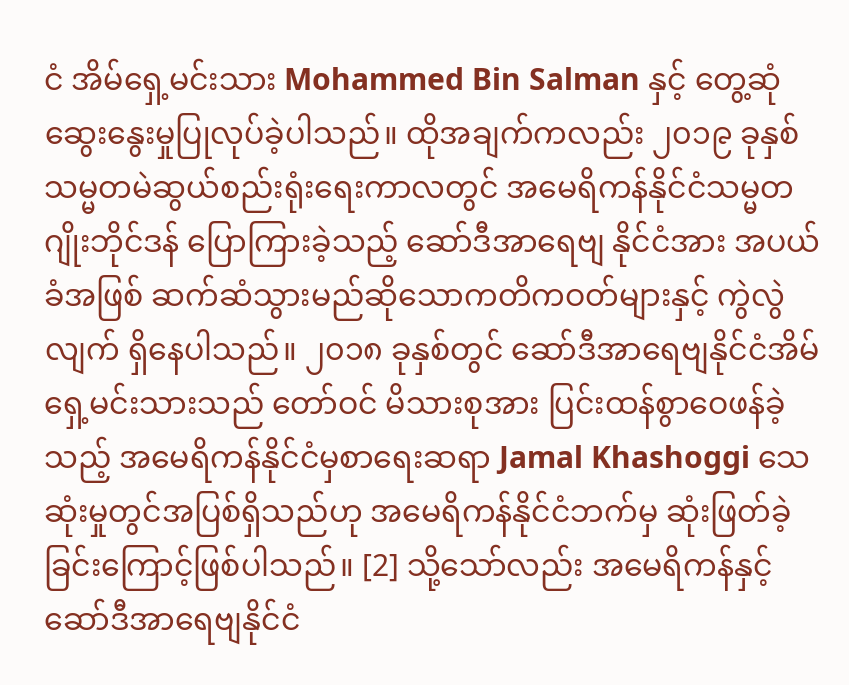ငံ အိမ်ရှေ့မင်းသား Mohammed Bin Salman နှင့် တွေ့ဆုံ ဆွေးနွေးမှုပြုလုပ်ခဲ့ပါသည်။ ထိုအချက်ကလည်း ၂၀၁၉ ခုနှစ် သမ္မတမဲဆွယ်စည်းရုံးရေးကာလတွင် အမေရိကန်နိုင်ငံသမ္မတ ဂျိုးဘိုင်ဒန် ပြောကြားခဲ့သည့် ဆော်ဒီအာရေဗျ နိုင်ငံအား အပယ်ခံအဖြစ် ဆက်ဆံသွားမည်ဆိုသောကတိကဝတ်များနှင့် ကွဲလွဲလျက် ရှိနေပါသည်။ ၂၀၁၈ ခုနှစ်တွင် ဆော်ဒီအာရေဗျနိုင်ငံအိမ်ရှေ့မင်းသားသည် တော်ဝင် မိသားစုအား ပြင်းထန်စွာဝေဖန်ခဲ့သည့် အမေရိကန်နိုင်ငံမှစာရေးဆရာ Jamal Khashoggi သေဆုံးမှုတွင်အပြစ်ရှိသည်ဟု အမေရိကန်နိုင်ငံဘက်မှ ဆုံးဖြတ်ခဲ့ခြင်းကြောင့်ဖြစ်ပါသည်။ [2] သို့သော်လည်း အမေရိကန်နှင့် ဆော်ဒီအာရေဗျနိုင်ငံ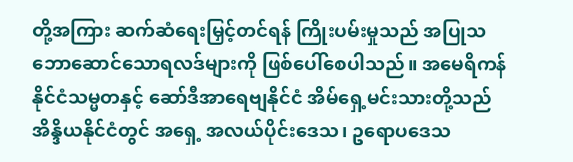တို့အကြား ဆက်ဆံရေးမြှင့်တင်ရန် ကြိုးပမ်းမှုသည် အပြုသဘောဆောင်သောရလဒ်များကို ဖြစ်ပေါ်စေပါသည်။ အမေရိကန် နိုင်ငံသမ္မတနှင့် ဆော်ဒီအာရေဗျနိုင်ငံ အိမ်ရှေ့မင်းသားတို့သည် အိန္ဒိယနိုင်ငံတွင် အရှေ့ အလယ်ပိုင်းဒေသ၊ ဥရောပဒေသ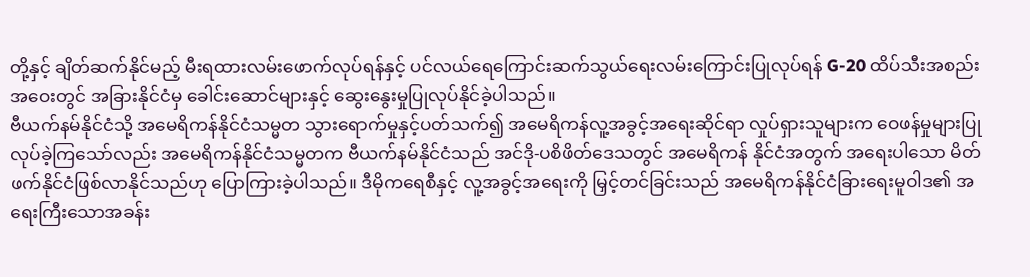တို့နှင့် ချိတ်ဆက်နိုင်မည့် မီးရထားလမ်းဖောက်လုပ်ရန်နှင့် ပင်လယ်ရေကြောင်းဆက်သွယ်ရေးလမ်းကြောင်းပြုလုပ်ရန် G-20 ထိပ်သီးအစည်းအဝေးတွင် အခြားနိုင်ငံမှ ခေါင်းဆောင်များနှင့် ဆွေးနွေးမှုပြုလုပ်နိုင်ခဲ့ပါသည်။
ဗီယက်နမ်နိုင်ငံသို့ အမေရိကန်နိုင်ငံသမ္မတ သွားရောက်မှုနှင့်ပတ်သက်၍ အမေရိကန်လူ့အခွင့်အရေးဆိုင်ရာ လှုပ်ရှားသူများက ဝေဖန်မှုများပြုလုပ်ခဲ့ကြသော်လည်း အမေရိကန်နိုင်ငံသမ္မတက ဗီယက်နမ်နိုင်ငံသည် အင်ဒို-ပစိဖိတ်ဒေသတွင် အမေရိကန် နိုင်ငံအတွက် အရေးပါသော မိတ်ဖက်နိုင်ငံဖြစ်လာနိုင်သည်ဟု ပြောကြားခဲ့ပါသည်။ ဒီမိုကရေစီနှင့် လူ့အခွင့်အရေးကို မြှင့်တင်ခြင်းသည် အမေရိကန်နိုင်ငံခြားရေးမူဝါဒ၏ အရေးကြီးသောအခန်း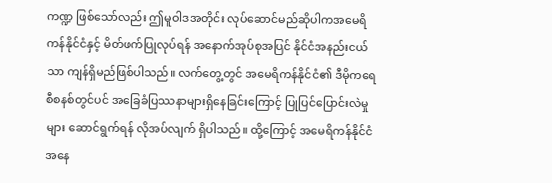ကဏ္ဍ ဖြစ်သော်လည်း ဤမူဝါဒအတိုင်း လုပ်ဆောင်မည်ဆိုပါကအမေရိကန်နိုင်ငံနှင့် မိတ်ဖက်ပြုလုပ်ရန် အနောက်အုပ်စုအပြင် နိုင်ငံအနည်းငယ်သာ ကျန်ရှိမည်ဖြစ်ပါသည်။ လက်တွေ့တွင် အမေရိကန်နိုင်ငံ၏ ဒီမိုကရေစီစနစ်တွင်ပင် အခြေခံပြဿနာများရှိနေခြင်းကြောင့် ပြုပြင်ပြောင်းလဲမှုများ ဆောင်ရွက်ရန် လိုအပ်လျက် ရှိပါသည်။ ထို့ကြောင့် အမေရိကန်နိုင်ငံအနေ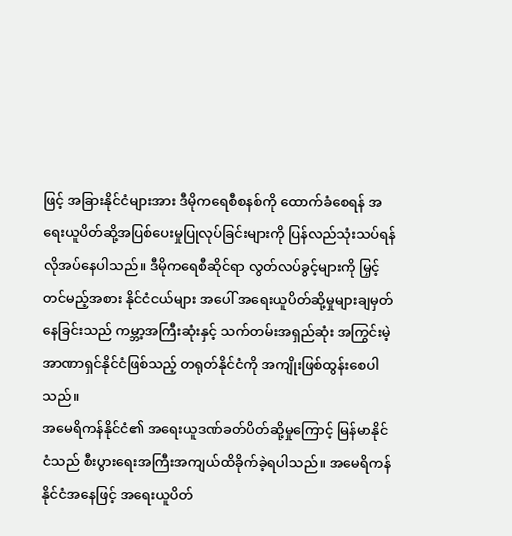ဖြင့် အခြားနိုင်ငံများအား ဒီမိုကရေစီစနစ်ကို ထောက်ခံစေရန် အရေးယူပိတ်ဆို့အပြစ်ပေးမှုပြုလုပ်ခြင်းများကို ပြန်လည်သုံးသပ်ရန် လိုအပ်နေပါသည်။ ဒီမိုကရေစီဆိုင်ရာ လွတ်လပ်ခွင့်များကို မြှင့်တင်မည့်အစား နိုင်ငံငယ်များ အပေါ် အရေးယူပိတ်ဆို့မှုများချမှတ်နေခြင်းသည် ကမ္ဘာ့အကြီးဆုံးနှင့် သက်တမ်းအရှည်ဆုံး အကြွင်းမဲ့အာဏာရှင်နိုင်ငံဖြစ်သည့် တရုတ်နိုင်ငံကို အကျိုးဖြစ်ထွန်းစေပါသည်။
အမေရိကန်နိုင်ငံ၏ အရေးယူဒဏ်ခတ်ပိတ်ဆို့မှုကြောင့် မြန်မာနိုင်ငံသည် စီးပွားရေးအကြီးအကျယ်ထိခိုက်ခဲ့ရပါသည်။ အမေရိကန်နိုင်ငံအနေဖြင့် အရေးယူပိတ်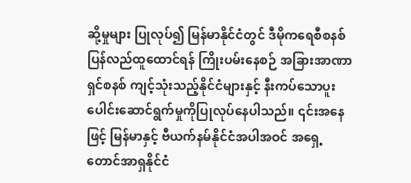ဆို့မှုများ ပြုလုပ်၍ မြန်မာနိုင်ငံတွင် ဒီမိုကရေစီစနစ် ပြန်လည်ထူထောင်ရန် ကြိုးပမ်းနေစဉ် အခြားအာဏာရှင်စနစ် ကျင့်သုံးသည့်နိုင်ငံများနှင့် နီးကပ်သောပူးပေါင်းဆောင်ရွက်မှုကိုပြုလုပ်နေပါသည်။ ၎င်းအနေဖြင့် မြန်မာနှင့် ဗီယက်နမ်နိုင်ငံအပါအဝင် အရှေ့တောင်အာရှနိုင်ငံ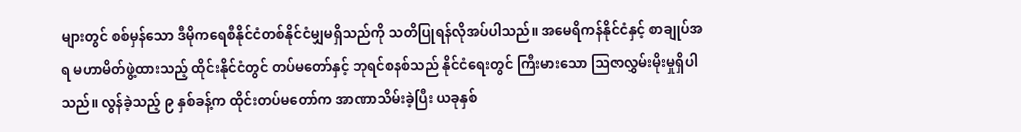များတွင် စစ်မှန်သော ဒီမိုကရေစီနိုင်ငံတစ်နိုင်ငံမျှမရှိသည်ကို သတိပြုရန်လိုအပ်ပါသည်။ အမေရိကန်နိုင်ငံနှင့် စာချုပ်အရ မဟာမိတ်ဖွဲ့ထားသည့် ထိုင်းနိုင်ငံတွင် တပ်မတော်နှင့် ဘုရင်စနစ်သည် နိုင်ငံရေးတွင် ကြီးမားသော ဩဇာလွှမ်းမိုးမှုရှိပါသည်။ လွန်ခဲ့သည့် ၉ နှစ်ခန့်က ထိုင်းတပ်မတော်က အာဏာသိမ်းခဲ့ပြီး ယခုနှစ်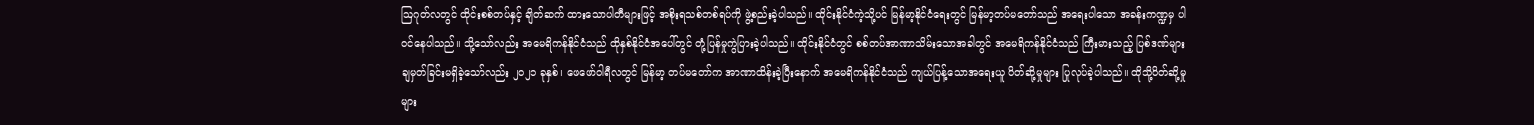ဩဂုတ်လတွင် ထိုင်းစစ်တပ်နှင့် ချိတ်ဆက် ထားသောပါတီများဖြင့် အစိုးရသစ်တစ်ရပ်ကို ဖွဲ့စည်းခဲ့ပါသည်။ ထိုင်းနိုင်ငံကဲ့သို့ပင် မြန်မာ့နိုင်ငံရေးတွင် မြန်မာ့တပ်မတော်သည် အရေးပါသော အခန်းကဏ္ဍမှ ပါဝင်နေပါသည်။ သို့သော်လည်း အမေရိကန်နိုင်ငံသည် ထိုနှစ်နိုင်ငံအပေါ်တွင် တုံ့ပြန်မှုကွဲပြားခဲ့ပါသည်။ ထိုင်းနိုင်ငံတွင် စစ်တပ်အာဏာသိမ်းသောအခါတွင် အမေရိကန်နိုင်ငံသည် ကြီးမားသည့် ပြစ်ဒဏ်များ ချမှတ်ခြင်းမရှိခဲ့သော်လည်း ၂၀၂၁ ခုနှစ်၊ ဖေဖော်ဝါရီလတွင် မြန်မာ့ တပ်မတော်က အာဏာထိန်းခဲ့ပြီးနောက် အမေရိကန်နိုင်ငံသည် ကျယ်ပြန့်သောအရေးယူ ပိတ်ဆို့မှုများ ပြုလုပ်ခဲ့ပါသည်။ ထိုသို့ပိတ်ဆို့မှုများ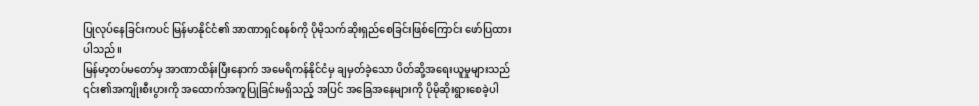ပြုလုပ်နေခြင်းကပင် မြန်မာနိုင်ငံ၏ အာဏာရှင်စနစ်ကို ပိုမိုသက်ဆိုးရှည်စေခြင်းဖြစ်ကြောင်း ဖော်ပြထားပါသည်။
မြန်မာ့တပ်မတော်မှ အာဏာထိန်းပြီးနောက် အမေရိကန်နိုင်ငံမှ ချမှတ်ခဲ့သော ပိတ်ဆို့အရေးယူမှုများသည် ၎င်း၏အကျိုးစီးပွားကို အထောက်အကူပြုခြင်းမရှိသည့် အပြင် အခြေအနေများကို ပိုမိုဆိုးရွားစေခဲ့ပါ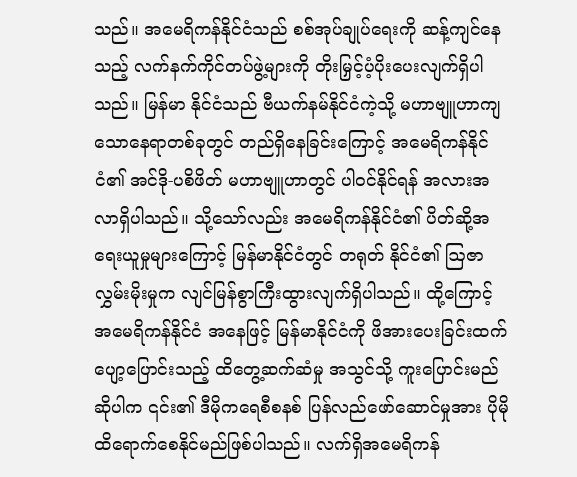သည်။ အမေရိကန်နိုင်ငံသည် စစ်အုပ်ချုပ်ရေးကို ဆန့်ကျင်နေသည့် လက်နက်ကိုင်တပ်ဖွဲ့များကို တိုးမြှင့်ပံ့ပိုးပေးလျက်ရှိပါသည်။ မြန်မာ နိုင်ငံသည် ဗီယက်နမ်နိုင်ငံကဲ့သို့ မဟာဗျူဟာကျသောနေရာတစ်ခုတွင် တည်ရှိနေခြင်းကြောင့် အမေရိကန်နိုင်ငံ၏ အင်ဒို-ပစိဖိတ် မဟာဗျူဟာတွင် ပါဝင်နိုင်ရန် အလားအလာရှိပါသည်။ သို့သော်လည်း အမေရိကန်နိုင်ငံ၏ ပိတ်ဆို့အရေးယူမှုများကြောင့် မြန်မာနိုင်ငံတွင် တရုတ် နိုင်ငံ၏ ဩဇာလွှမ်းမိုးမှုက လျင်မြန်စွာကြီးထွားလျက်ရှိပါသည်။ ထို့ကြောင့် အမေရိကန်နိုင်ငံ အနေဖြင့် မြန်မာနိုင်ငံကို ဖိအားပေးခြင်းထက် ပျော့ပြောင်းသည့် ထိတွေ့ဆက်ဆံမှု အသွင်သို့ ကူးပြောင်းမည်ဆိုပါက ၎င်း၏ ဒီမိုကရေစီစနစ် ပြန်လည်ဖော်ဆောင်မှုအား ပိုမိုထိရောက်စေနိုင်မည်ဖြစ်ပါသည်။ လက်ရှိအမေရိကန်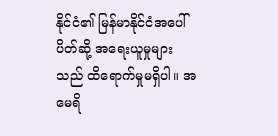နိုင်ငံ၏ မြန်မာနိုင်ငံအပေါ် ပိတ်ဆို့ အရေးယူမှုများသည် ထိရောက်မှုမရှိပါ။ အမေရိ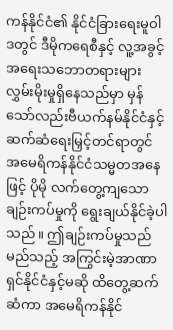ကန်နိုင်ငံ၏ နိုင်ငံခြားရေးမူဝါဒတွင် ဒီမိုကရေစီနှင့် လူ့အခွင့်အရေးသဘောတရားများ လွှမ်းမိုးမှုရှိနေသည်မှာ မှန်သော်လည်းဗီယက်နမ်နိုင်ငံနှင့် ဆက်ဆံရေးမြှင့်တင်ရာတွင် အမေရိကန်နိုင်ငံသမ္မတအနေဖြင့် ပိုမို လက်တွေ့ကျသောချဉ်းကပ်မှုကို ရွေးချယ်နိုင်ခဲ့ပါသည်။ ဤချဉ်းကပ်မှုသည် မည်သည့် အကြွင်းမဲ့အာဏာရှင်နိုင်ငံနှင့်မဆို ထိတွေ့ဆက်ဆံကာ အမေရိကန်နိုင်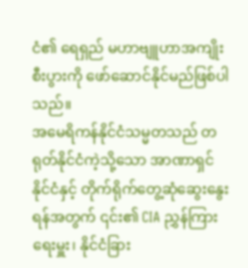ငံ၏ ရေရှည် မဟာဗျူဟာအကျိုးစီးပွားကို ဖော်ဆောင်နိုင်မည်ဖြစ်ပါသည်။
အမေရိကန်နိုင်ငံသမ္မတသည် တရုတ်နိုင်ငံကဲ့သို့သော အာဏာရှင်နိုင်ငံနှင့် တိုက်ရိုက်တွေ့ဆုံဆွေးနွေးရန်အတွက် ၎င်း၏ CIA ညွှန်ကြားရေးမှူး၊ နိုင်ငံခြား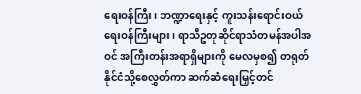ရေးဝန်ကြီး၊ ဘဏ္ဍာရေးနှင့် ကူးသန်းရောင်းဝယ်ရေးဝန်ကြီးများ၊ ရာသီဥတုဆိုင်ရာသံတမန်အပါအဝင် အကြီးတန်းအရာရှိများကို မေလမှစ၍ တရုတ်နိုင်ငံသို့စေလွှတ်ကာ ဆက်ဆံရေးမြှင့်တင်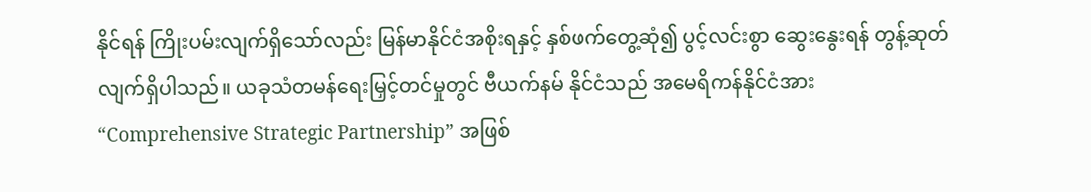နိုင်ရန် ကြိုးပမ်းလျက်ရှိသော်လည်း မြန်မာနိုင်ငံအစိုးရနှင့် နှစ်ဖက်တွေ့ဆုံ၍ ပွင့်လင်းစွာ ဆွေးနွေးရန် တွန့်ဆုတ်လျက်ရှိပါသည်။ ယခုသံတမန်ရေးမြှင့်တင်မှုတွင် ဗီယက်နမ် နိုင်ငံသည် အမေရိကန်နိုင်ငံအား “Comprehensive Strategic Partnership” အဖြစ်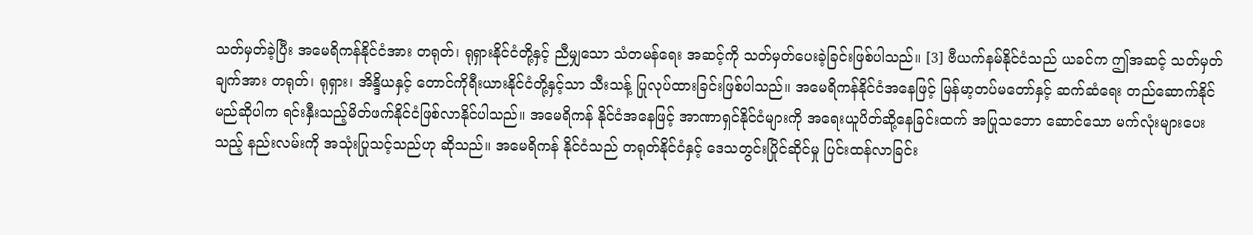သတ်မှတ်ခဲ့ပြီး အမေရိကန်နိုင်ငံအား တရုတ်၊ ရုရှားနိုင်ငံတို့နှင့် ညီမျှသော သံတမန်ရေး အဆင့်ကို သတ်မှတ်ပေးခဲ့ခြင်းဖြစ်ပါသည်။ [3] ဗီယက်နမ်နိုင်ငံသည် ယခင်က ဤအဆင့် သတ်မှတ်ချက်အား တရုတ်၊ ရုရှား၊ အိန္ဒိယနှင့် တောင်ကိုရီးယားနိုင်ငံတို့နှင့်သာ သီးသန့် ပြုလုပ်ထားခြင်းဖြစ်ပါသည်။ အမေရိကန်နိုင်ငံအနေဖြင့် မြန်မာ့တပ်မတော်နှင့် ဆက်ဆံရေး တည်ဆောက်နိုင်မည်ဆိုပါက ရင်းနှီးသည့်မိတ်ဖက်နိုင်ငံဖြစ်လာနိုင်ပါသည်။ အမေရိကန် နိုင်ငံအနေဖြင့် အာဏာရှင်နိုင်ငံများကို အရေးယူပိတ်ဆို့နေခြင်းထက် အပြုသဘော ဆောင်သော မက်လုံးများပေးသည့် နည်းလမ်းကို အသုံးပြုသင့်သည်ဟု ဆိုသည်။ အမေရိကန် နိုင်ငံသည် တရုတ်နိုင်ငံနှင့် ဒေသတွင်းပြိုင်ဆိုင်မှု ပြင်းထန်လာခြင်း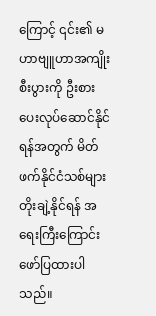ကြောင့် ၎င်း၏ မဟာဗျူဟာအကျိုးစီးပွားကို ဦးစားပေးလုပ်ဆောင်နိုင်ရန်အတွက် မိတ်ဖက်နိုင်ငံသစ်များ တိုးချဲ့နိုင်ရန် အရေးကြီးကြောင်း ဖော်ပြထားပါသည်။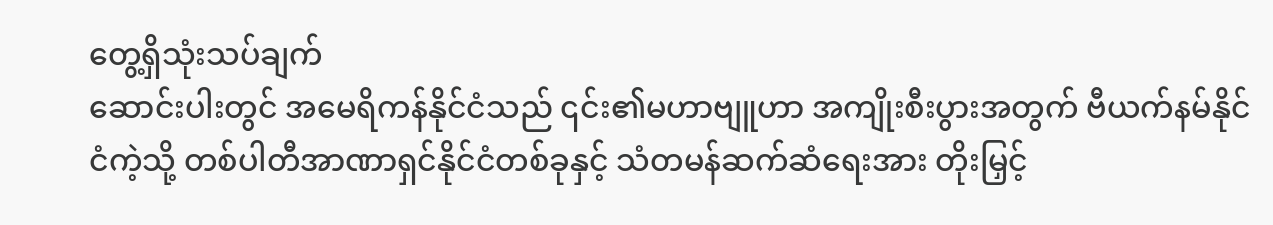တွေ့ရှိသုံးသပ်ချက်
ဆောင်းပါးတွင် အမေရိကန်နိုင်ငံသည် ၎င်း၏မဟာဗျူဟာ အကျိုးစီးပွားအတွက် ဗီယက်နမ်နိုင်ငံကဲ့သို့ တစ်ပါတီအာဏာရှင်နိုင်ငံတစ်ခုနှင့် သံတမန်ဆက်ဆံရေးအား တိုးမြှင့်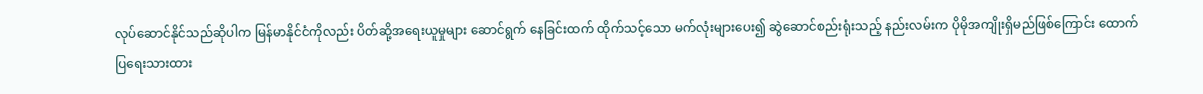လုပ်ဆောင်နိုင်သည်ဆိုပါက မြန်မာနိုင်ငံကိုလည်း ပိတ်ဆို့အရေးယူမှုများ ဆောင်ရွက် နေခြင်းထက် ထိုက်သင့်သော မက်လုံးများပေး၍ ဆွဲဆောင်စည်းရုံးသည့် နည်းလမ်းက ပိုမိုအကျိုးရှိမည်ဖြစ်ကြောင်း ထောက်ပြရေးသားထား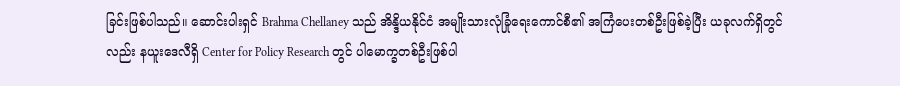ခြင်းဖြစ်ပါသည်။ ဆောင်းပါးရှင် Brahma Chellaney သည် အိန္ဒိယနိုင်ငံ အမျိုးသားလုံခြုံရေးကောင်စီ၏ အကြံပေးတစ်ဦးဖြစ်ခဲ့ပြီး ယခုလက်ရှိတွင်လည်း နယူးဒေလီရှိ Center for Policy Research တွင် ပါမောက္ခတစ်ဦးဖြစ်ပါ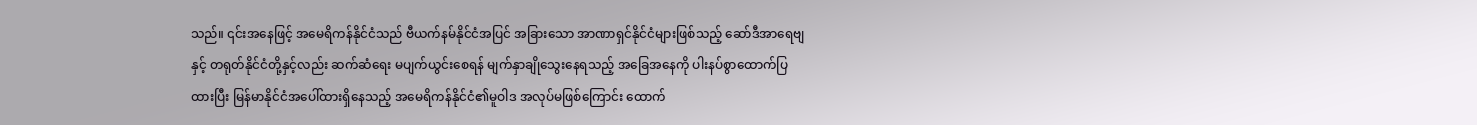သည်။ ၎င်းအနေဖြင့် အမေရိကန်နိုင်ငံသည် ဗီယက်နမ်နိုင်ငံအပြင် အခြားသော အာဏာရှင်နိုင်ငံများဖြစ်သည့် ဆော်ဒီအာရေဗျနှင့် တရုတ်နိုင်ငံတို့နှင့်လည်း ဆက်ဆံရေး မပျက်ယွင်းစေရန် မျက်နှာချိုသွေးနေရသည့် အခြေအနေကို ပါးနပ်စွာထောက်ပြထားပြီး မြန်မာနိုင်ငံအပေါ်ထားရှိနေသည့် အမေရိကန်နိုင်ငံ၏မူဝါဒ အလုပ်မဖြစ်ကြောင်း ထောက်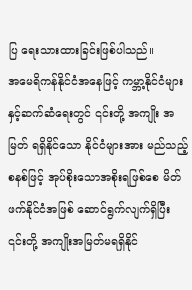ပြ ရေးသားထားခြင်းဖြစ်ပါသည်။
အမေရိကန်နိုင်ငံအနေဖြင့် ကမ္ဘာ့နိုင်ငံများနှင့်ဆက်ဆံရေးတွင် ၎င်းတို့ အကျိုး အမြတ် ရရှိနိုင်သော နိုင်ငံများအား မည်သည့်စနစ်ဖြင့် အုပ်စိုးသောအစိုးရဖြစ်စေ မိတ်ဖက်နိုင်ငံအဖြစ် ဆောင်ရွက်လျက်ရှိပြီး ၎င်းတို့ အကျိုးအမြတ်မရရှိနိုင်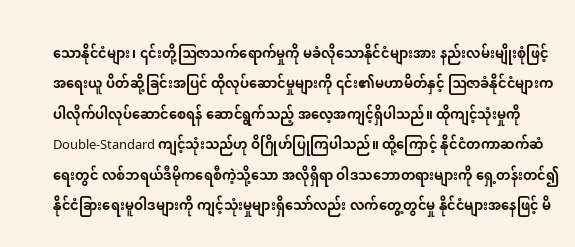သောနိုင်ငံများ၊ ၎င်းတို့ဩဇာသက်ရောက်မှုကို မခံလိုသောနိုင်ငံများအား နည်းလမ်းမျိုးစုံဖြင့် အရေးယူ ပိတ်ဆို့ခြင်းအပြင် ထိုလုပ်ဆောင်မှုများကို ၎င်း၏မဟာမိတ်နှင့် ဩဇာခံနိုင်ငံများကပါလိုက်ပါလုပ်ဆောင်စေရန် ဆောင်ရွက်သည့် အလေ့အကျင့်ရှိပါသည်။ ထိုကျင့်သုံးမှုကို Double-Standard ကျင့်သုံးသည်ဟု ဝိဂြိုဟ်ပြုကြပါသည်။ ထို့ကြောင့် နိုင်ငံတကာဆက်ဆံရေးတွင် လစ်ဘရယ်ဒီမိုကရေစီကဲ့သို့သော အလိုရှိရာ ဝါဒသဘောတရားများကို ရှေ့တန်းတင်၍ နိုင်ငံခြားရေးမူဝါဒများကို ကျင့်သုံးမှုများရှိသော်လည်း လက်တွေ့တွင်မှု နိုင်ငံများအနေဖြင့် မိ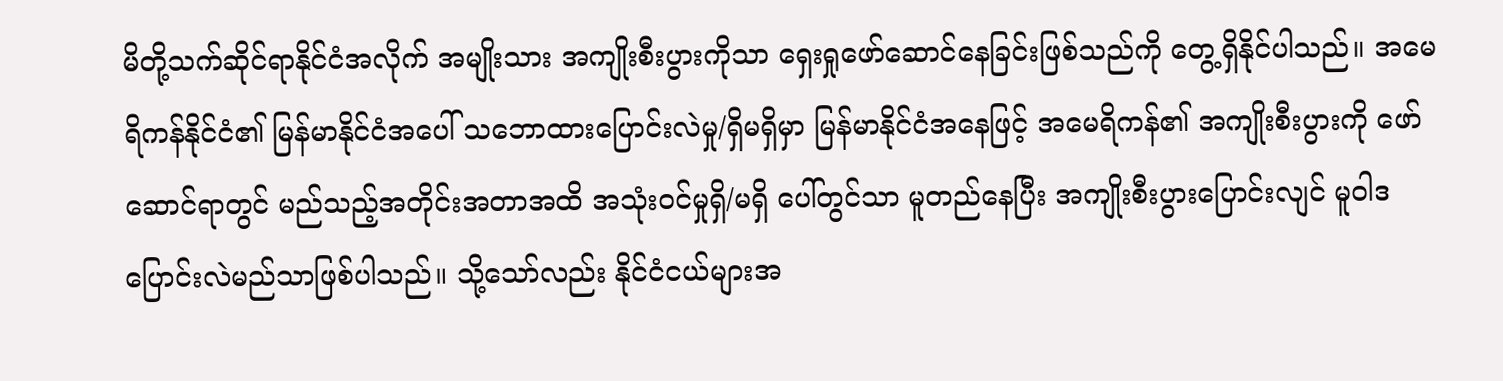မိတို့သက်ဆိုင်ရာနိုင်ငံအလိုက် အမျိုးသား အကျိုးစီးပွားကိုသာ ရှေးရှုဖော်ဆောင်နေခြင်းဖြစ်သည်ကို တွေ့ရှိနိုင်ပါသည်။ အမေရိကန်နိုင်ငံ၏ မြန်မာနိုင်ငံအပေါ် သဘောထားပြောင်းလဲမှု/ရှိမရှိမှာ မြန်မာနိုင်ငံအနေဖြင့် အမေရိကန်၏ အကျိုးစီးပွားကို ဖော်ဆောင်ရာတွင် မည်သည့်အတိုင်းအတာအထိ အသုံးဝင်မှုရှိ/မရှိ ပေါ်တွင်သာ မူတည်နေပြီး အကျိုးစီးပွားပြောင်းလျင် မူဝါဒပြောင်းလဲမည်သာဖြစ်ပါသည်။ သို့သော်လည်း နိုင်ငံငယ်များအ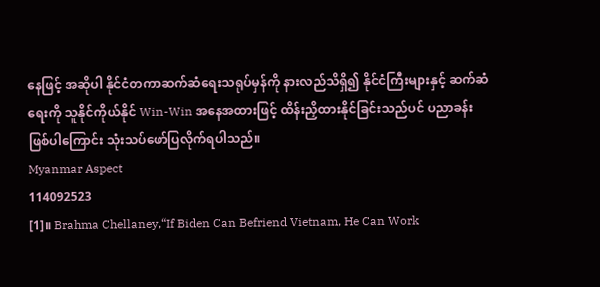နေဖြင့် အဆိုပါ နိုင်ငံတကာဆက်ဆံရေးသရုပ်မှန်ကို နားလည်သိရှိ၍ နိုင်ငံကြီးများနှင့် ဆက်ဆံရေးကို သူနိုင်ကိုယ်နိုင် Win-Win အနေအထားဖြင့် ထိန်းညှိထားနိုင်ခြင်းသည်ပင် ပညာခန်းဖြစ်ပါကြောင်း သုံးသပ်ဖော်ပြလိုက်ရပါသည်။
Myanmar Aspect
114092523
[1]။ Brahma Chellaney,“If Biden Can Befriend Vietnam, He Can Work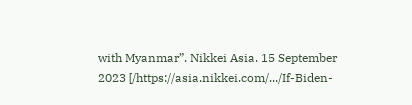with Myanmar”. Nikkei Asia. 15 September 2023 [/https://asia.nikkei.com/.../If-Biden-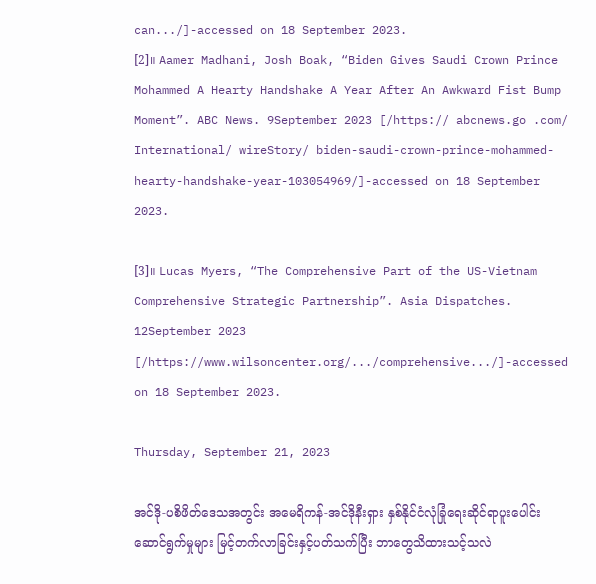can.../]-accessed on 18 September 2023.
[2]။ Aamer Madhani, Josh Boak, “Biden Gives Saudi Crown Prince Mohammed A Hearty Handshake A Year After An Awkward Fist Bump Moment”. ABC News. 9September 2023 [/https:// abcnews.go .com/ International/ wireStory/ biden-saudi-crown-prince-mohammed-hearty-handshake-year-103054969/]-accessed on 18 September 2023.

[3]။ Lucas Myers, “The Comprehensive Part of the US-Vietnam Comprehensive Strategic Partnership”. Asia Dispatches. 12September 2023 [/https://www.wilsoncenter.org/.../comprehensive.../]-accessed on 18 September 2023.

Thursday, September 21, 2023

အင်ဒို-ပစိဖိတ်ဒေသအတွင်း အမေရိကန်-အင်ဒိုနီးရှား နှစ်နိုင်ငံလုံခြုံရေးဆိုင်ရာပူးပေါင်းဆောင်ရွက်မှုများ မြင့်တက်လာခြင်းနှင့်ပတ်သက်ပြီး ဘာတွေသိထားသင့်သလဲ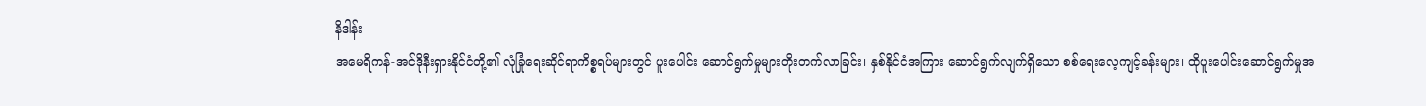နိဒါန်း
အမေရိကန်-အင်ဒိုနီးရှားနိုင်ငံတို့၏ လုံခြုံရေးဆိုင်ရာကိစ္စရပ်များတွင် ပူးပေါင်း ဆောင်ရွက်မှုများတိုးတက်လာခြင်း၊ နှစ်နိုင်ငံအကြား ဆောင်ရွက်လျက်ရှိသော စစ်ရေးလေ့ကျင့်ခန်းများ၊ ထိုပူးပေါင်းဆောင်ရွက်မှုအ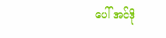ပေါ် အင်ဒို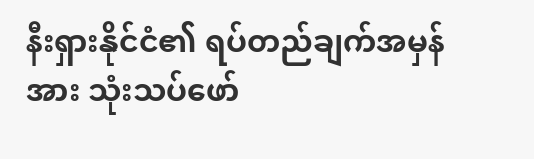နီးရှားနိုင်ငံ၏ ရပ်တည်ချက်အမှန်အား သုံးသပ်ဖော်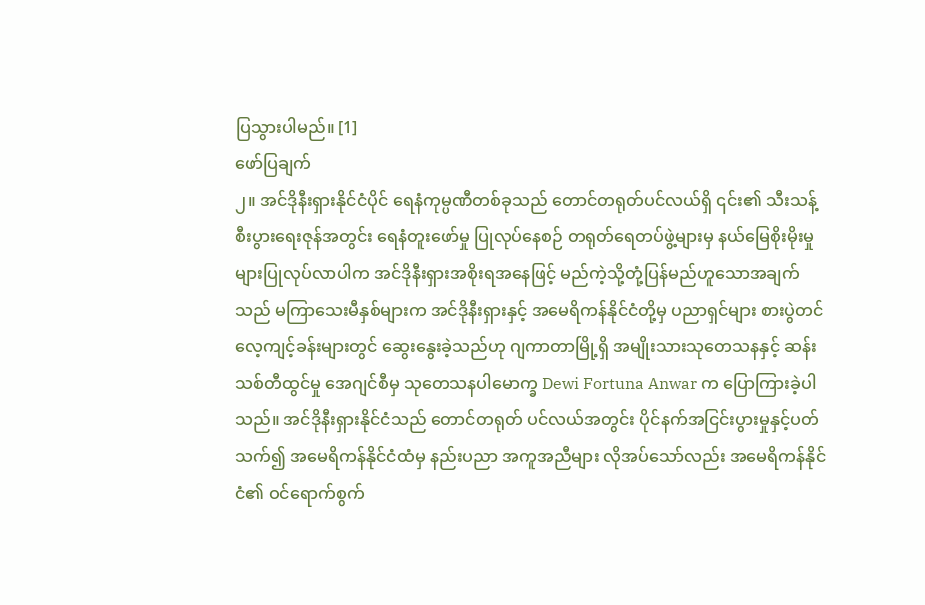ပြသွားပါမည်။ [1]
ဖော်ပြချက်
၂။ အင်ဒိုနီးရှားနိုင်ငံပိုင် ရေနံကုမ္ပဏီတစ်ခုသည် တောင်တရုတ်ပင်လယ်ရှိ ၎င်း၏ သီးသန့်စီးပွားရေးဇုန်အတွင်း ရေနံတူးဖော်မှု ပြုလုပ်နေစဉ် တရုတ်ရေတပ်ဖွဲ့များမှ နယ်မြေစိုးမိုးမှုများပြုလုပ်လာပါက အင်ဒိုနီးရှားအစိုးရအနေဖြင့် မည်ကဲ့သို့တုံ့ပြန်မည်ဟူသောအချက်သည် မကြာသေးမီနှစ်များက အင်ဒိုနီးရှားနှင့် အမေရိကန်နိုင်ငံတို့မှ ပညာရှင်များ စားပွဲတင်လေ့ကျင့်ခန်းများတွင် ဆွေးနွေးခဲ့သည်ဟု ဂျကာတာမြို့ရှိ အမျိုးသားသုတေသနနှင့် ဆန်းသစ်တီထွင်မှု အေဂျင်စီမှ သုတေသနပါမောက္ခ Dewi Fortuna Anwar က ပြောကြားခဲ့ပါသည်။ အင်ဒိုနီးရှားနိုင်ငံသည် တောင်တရုတ် ပင်လယ်အတွင်း ပိုင်နက်အငြင်းပွားမှုနှင့်ပတ်သက်၍ အမေရိကန်နိုင်ငံထံမှ နည်းပညာ အကူအညီများ လိုအပ်သော်လည်း အမေရိကန်နိုင်ငံ၏ ဝင်ရောက်စွက်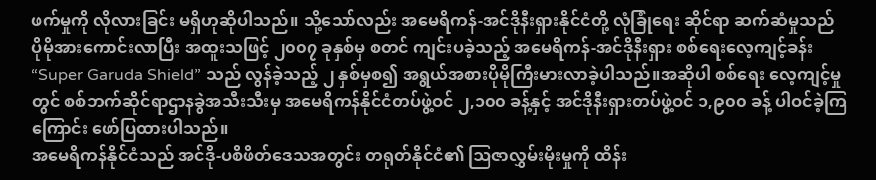ဖက်မှုကို လိုလားခြင်း မရှိဟုဆိုပါသည်။ သို့သော်လည်း အမေရိကန်-အင်ဒိုနီးရှားနိုင်ငံတို့ လုံခြုံရေး ဆိုင်ရာ ဆက်ဆံမှုသည် ပိုမိုအားကောင်းလာပြီး အထူးသဖြင့် ၂၀၀၇ ခုနှစ်မှ စတင် ကျင်းပခဲ့သည့် အမေရိကန်-အင်ဒိုနီးရှား စစ်ရေးလေ့ကျင့်ခန်း “Super Garuda Shield” သည် လွန်ခဲ့သည့် ၂ နှစ်မှစ၍ အရွယ်အစားပိုမိုကြီးမားလာခဲ့ပါသည်။အဆိုပါ စစ်ရေး လေ့ကျင့်မှုတွင် စစ်ဘက်ဆိုင်ရာဌာနခွဲအသီးသီးမှ အမေရိကန်နိုင်ငံတပ်ဖွဲ့ဝင် ၂,၁၀၀ ခန့်နှင့် အင်ဒိုနီးရှားတပ်ဖွဲ့ဝင် ၁,၉၀၀ ခန့် ပါဝင်ခဲ့ကြကြောင်း ဖော်ပြထားပါသည်။
အမေရိကန်နိုင်ငံသည် အင်ဒို-ပစိဖိတ်ဒေသအတွင်း တရုတ်နိုင်ငံ၏ ဩဇာလွှမ်းမိုးမှုကို ထိန်း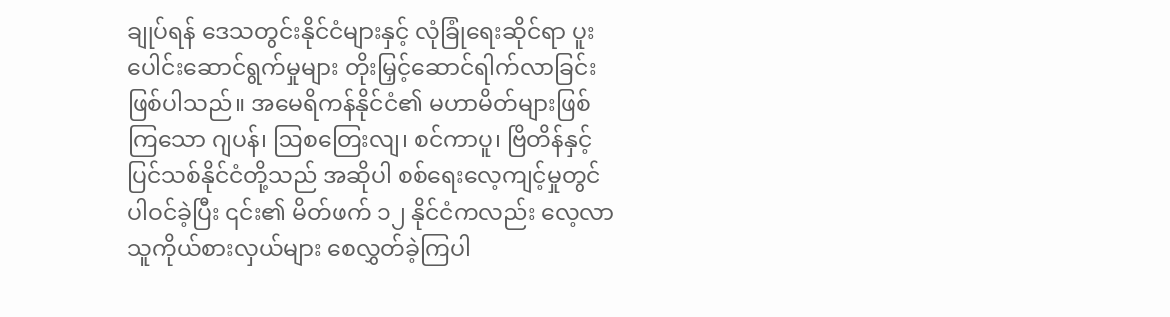ချုပ်ရန် ဒေသတွင်းနိုင်ငံများနှင့် လုံခြုံရေးဆိုင်ရာ ပူးပေါင်းဆောင်ရွက်မှုများ တိုးမြှင့်ဆောင်ရါက်လာခြင်းဖြစ်ပါသည်။ အမေရိကန်နိုင်ငံ၏ မဟာမိတ်များဖြစ်ကြသော ဂျပန်၊ ဩစတြေးလျ၊ စင်ကာပူ၊ ဗြိတိန်နှင့် ပြင်သစ်နိုင်ငံတို့သည် အဆိုပါ စစ်ရေးလေ့ကျင့်မှုတွင် ပါဝင်ခဲ့ပြီး ၎င်း၏ မိတ်ဖက် ၁၂ နိုင်ငံကလည်း လေ့လာသူကိုယ်စားလှယ်များ စေလွှတ်ခဲ့ကြပါ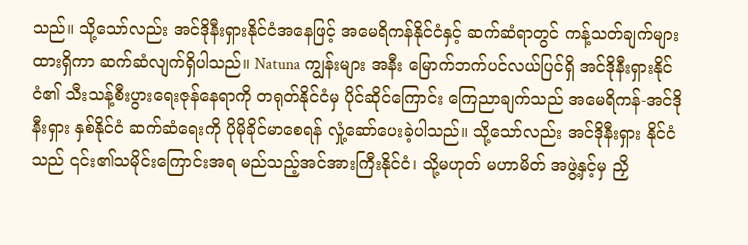သည်။ သို့သော်လည်း အင်ဒိုနီးရှားနိုင်ငံအနေဖြင့် အမေရိကန်နိုင်ငံနှင့် ဆက်ဆံရာတွင် ကန့်သတ်ချက်များထားရှိကာ ဆက်ဆံလျက်ရှိပါသည်။ Natuna ကျွန်းများ အနီး မြောက်ဘက်ပင်လယ်ပြင်ရှိ အင်ဒိုနီးရှားနိုင်ငံ၏ သီးသန့်စီးပွားရေးဇုန်နေရာကို တရုတ်နိုင်ငံမှ ပိုင်ဆိုင်ကြောင်း ကြေညာချက်သည် အမေရိကန်-အင်ဒိုနီးရှား နှစ်နိုင်ငံ ဆက်ဆံရေးကို ပိုမိုခိုင်မာစေရန် လှုံ့ဆော်ပေးခဲ့ပါသည်။ သို့သော်လည်း အင်ဒိုနီးရှား နိုင်ငံသည် ၎င်း၏သမိုင်းကြောင်းအရ မည်သည့်အင်အားကြီးနိုင်ငံ၊ သို့မဟုတ် မဟာမိတ် အဖွဲ့နှင့်မှ ညှိ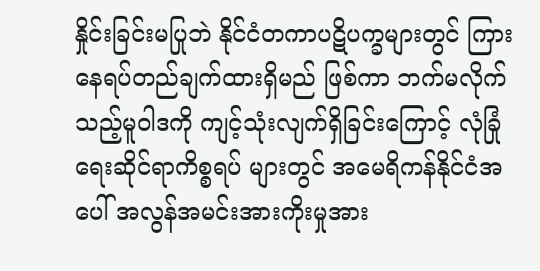နှိုင်းခြင်းမပြုဘဲ နိုင်ငံတကာပဋိပက္ခများတွင် ကြားနေရပ်တည်ချက်ထားရှိမည် ဖြစ်ကာ ဘက်မလိုက်သည့်မူဝါဒကို ကျင့်သုံးလျက်ရှိခြင်းကြောင့် လုံခြုံရေးဆိုင်ရာကိစ္စရပ် များတွင် အမေရိကန်နိုင်ငံအပေါ် အလွန်အမင်းအားကိုးမှုအား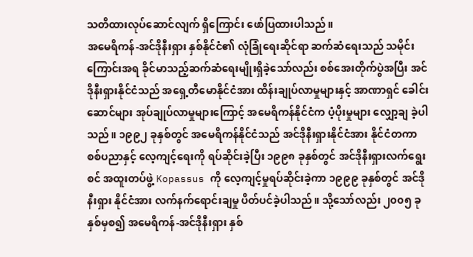သတိထားလုပ်ဆောင်လျက် ရှိကြောင်း ဖော်ပြထားပါသည်။
အမေရိကန်-အင်ဒိုနီးရှား နှစ်နိုင်ငံ၏ လုံခြုံရေးဆိုင်ရာ ဆက်ဆံရေးသည် သမိုင်းကြောင်းအရ ခိုင်မာသည့်ဆက်ဆံရေးမျိုးရှိခဲ့သော်လည်း စစ်အေးတိုက်ပွဲအပြီး အင်ဒိုနီးရှားနိုင်ငံသည် အရှေ့တီမောနိုင်ငံအား ထိန်းချုပ်လာမှုများနှင့် အာဏာရှင် ခေါင်းဆောင်များ အုပ်ချုပ်လာမှုများကြောင့် အမေရိကန်နိုင်ငံက ပံ့ပိုးမှုများ လျှော့ချ ခဲ့ပါသည်။ ၁၉၉၂ ခုနှစ်တွင် အမေရိကန်နိုင်ငံသည် အင်ဒိုနီးရှားနိုင်ငံအား နိုင်ငံတကာ စစ်ပညာနှင့် လေ့ကျင့်ရေးကို ရပ်ဆိုင်းခဲ့ပြီး ၁၉၉၈ ခုနှစ်တွင် အင်ဒိုနီးရှားလက်ရွေးစင် အထူးတပ်ဖွဲ့ Kopassus ကို လေ့ကျင့်မှုရပ်ဆိုင်းခဲ့ကာ ၁၉၉၉ ခုနှစ်တွင် အင်ဒိုနီးရှား နိုင်ငံအား လက်နက်ရောင်းချမှု ပိတ်ပင်ခဲ့ပါသည်။ သို့သော်လည်း ၂၀၀၅ ခုနှစ်မှစ၍ အမေရိကန်-အင်ဒိုနီးရှား နှစ်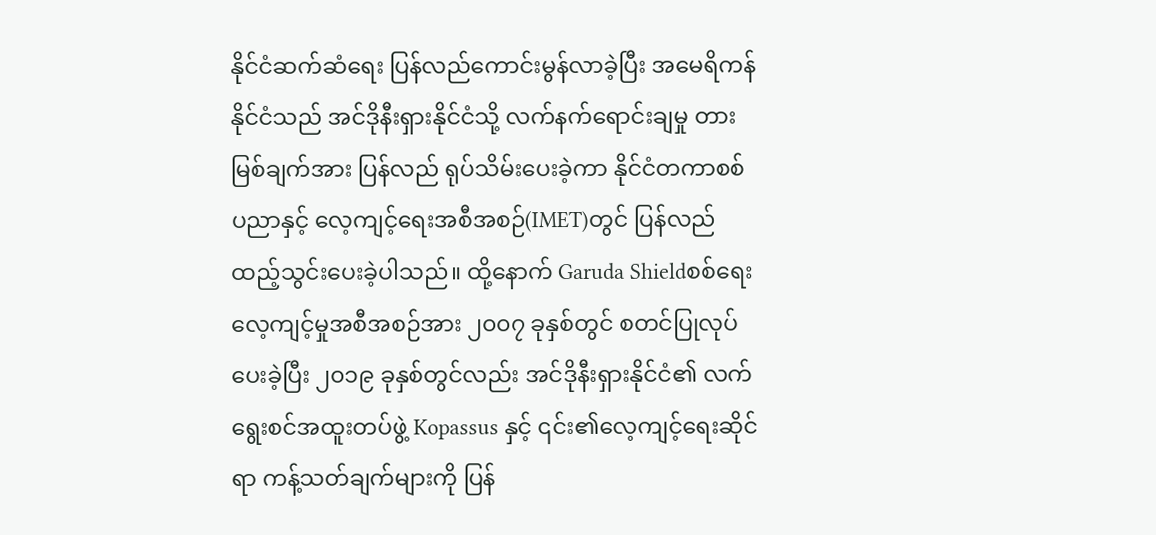နိုင်ငံဆက်ဆံရေး ပြန်လည်ကောင်းမွန်လာခဲ့ပြီး အမေရိကန် နိုင်ငံသည် အင်ဒိုနီးရှားနိုင်ငံသို့ လက်နက်ရောင်းချမှု တားမြစ်ချက်အား ပြန်လည် ရုပ်သိမ်းပေးခဲ့ကာ နိုင်ငံတကာစစ်ပညာနှင့် လေ့ကျင့်ရေးအစီအစဉ်(IMET)တွင် ပြန်လည် ထည့်သွင်းပေးခဲ့ပါသည်။ ထို့နောက် Garuda Shieldစစ်ရေးလေ့ကျင့်မှုအစီအစဉ်အား ၂၀၀၇ ခုနှစ်တွင် စတင်ပြုလုပ်ပေးခဲ့ပြီး ၂၀၁၉ ခုနှစ်တွင်လည်း အင်ဒိုနီးရှားနိုင်ငံ၏ လက်ရွေးစင်အထူးတပ်ဖွဲ့ Kopassus နှင့် ၎င်း၏လေ့ကျင့်ရေးဆိုင်ရာ ကန့်သတ်ချက်များကို ပြန်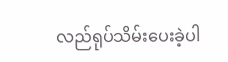လည်ရုပ်သိမ်းပေးခဲ့ပါ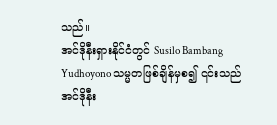သည်။
အင်ဒိုနီးရှားနိုင်ငံတွင် Susilo Bambang Yudhoyono သမ္မတဖြစ်ချိန်မှစ၍ ၎င်းသည် အင်ဒိုနီး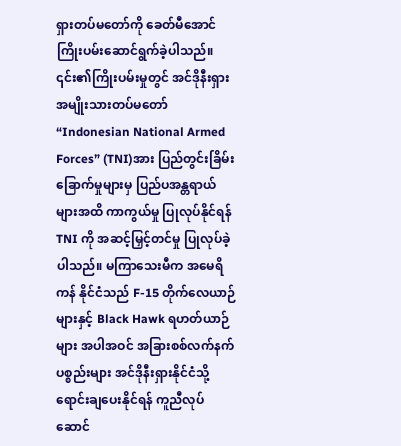ရှားတပ်မတော်ကို ခေတ်မီအောင် ကြိုးပမ်းဆောင်ရွက်ခဲ့ပါသည်။ ၎င်း၏ကြိုးပမ်းမှုတွင် အင်ဒိုနီးရှားအမျိုးသားတပ်မတော် “Indonesian National Armed Forces” (TNI)အား ပြည်တွင်းခြိမ်းခြောက်မှုများမှ ပြည်ပအန္တရာယ်များအထိ ကာကွယ်မှု ပြုလုပ်နိုင်ရန် TNI ကို အဆင့်မြှင့်တင်မှု ပြုလုပ်ခဲ့ပါသည်။ မကြာသေးမီက အမေရိကန် နိုင်ငံသည် F-15 တိုက်လေယာဉ်များနှင့် Black Hawk ရဟတ်ယာဉ်များ အပါအဝင် အခြားစစ်လက်နက်ပစ္စည်းများ အင်ဒိုနီးရှားနိုင်ငံသို့ ရောင်းချပေးနိုင်ရန် ကူညီလုပ်ဆောင်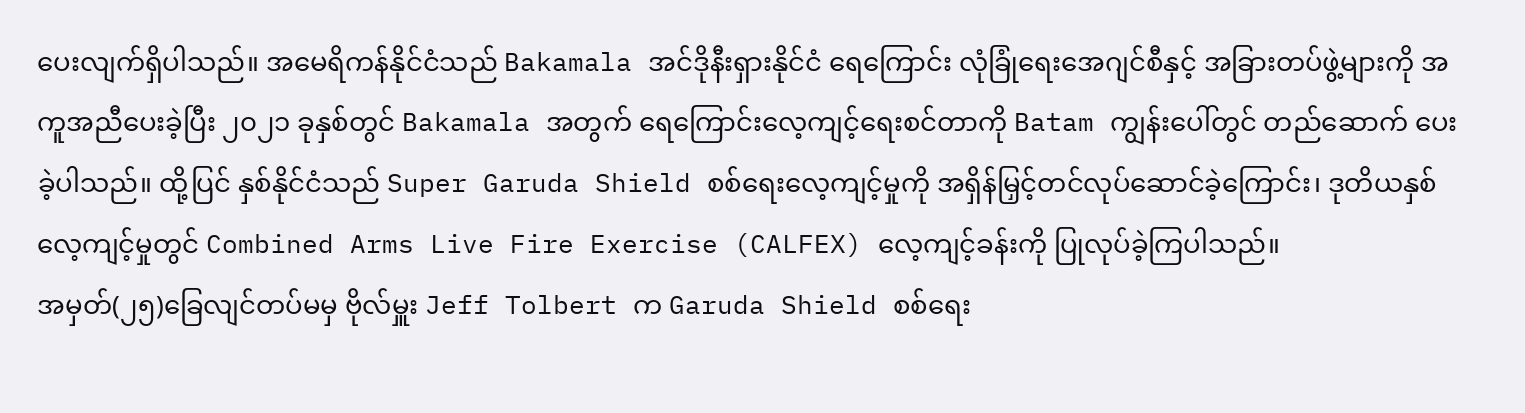ပေးလျက်ရှိပါသည်။ အမေရိကန်နိုင်ငံသည် Bakamala အင်ဒိုနီးရှားနိုင်ငံ ရေကြောင်း လုံခြုံရေးအေဂျင်စီနှင့် အခြားတပ်ဖွဲ့များကို အကူအညီပေးခဲ့ပြီး ၂၀၂၁ ခုနှစ်တွင် Bakamala အတွက် ရေကြောင်းလေ့ကျင့်ရေးစင်တာကို Batam ကျွန်းပေါ်တွင် တည်ဆောက် ပေးခဲ့ပါသည်။ ထို့ပြင် နှစ်နိုင်ငံသည် Super Garuda Shield စစ်ရေးလေ့ကျင့်မှုကို အရှိန်မြှင့်တင်လုပ်ဆောင်ခဲ့ကြောင်း၊ ဒုတိယနှစ်လေ့ကျင့်မှုတွင် Combined Arms Live Fire Exercise (CALFEX) လေ့ကျင့်ခန်းကို ပြုလုပ်ခဲ့ကြပါသည်။
အမှတ်(၂၅)ခြေလျင်တပ်မမှ ဗိုလ်မှူး Jeff Tolbert က Garuda Shield စစ်ရေး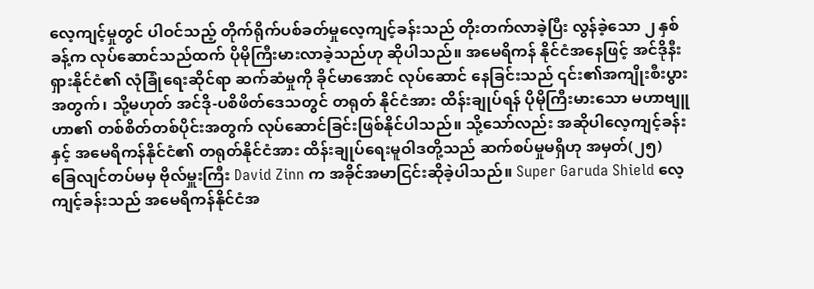လေ့ကျင့်မှုတွင် ပါဝင်သည့် တိုက်ရိုက်ပစ်ခတ်မှုလေ့ကျင့်ခန်းသည် တိုးတက်လာခဲ့ပြီး လွန်ခဲ့သော ၂ နှစ်ခန့်က လုပ်ဆောင်သည်ထက် ပိုမိုကြီးမားလာခဲ့သည်ဟု ဆိုပါသည်။ အမေရိကန် နိုင်ငံအနေဖြင့် အင်ဒိုနီးရှားနိုင်ငံ၏ လုံခြုံရေးဆိုင်ရာ ဆက်ဆံမှုကို ခိုင်မာအောင် လုပ်ဆောင် နေခြင်းသည် ၎င်း၏အကျိုးစီးပွားအတွက်၊ သို့မဟုတ် အင်ဒို-ပစိဖိတ်ဒေသတွင် တရုတ် နိုင်ငံအား ထိန်းချုပ်ရန် ပိုမိုကြီးမားသော မဟာဗျူဟာ၏ တစ်စိတ်တစ်ပိုင်းအတွက် လုပ်ဆောင်ခြင်းဖြစ်နိုင်ပါသည်။ သို့သော်လည်း အဆိုပါလေ့ကျင့်ခန်းနှင့် အမေရိကန်နိုင်ငံ၏ တရုတ်နိုင်ငံအား ထိန်းချုပ်ရေးမူဝါဒတို့သည် ဆက်စပ်မှုမရှိဟု အမှတ်(၂၅) ခြေလျင်တပ်မမှ ဗိုလ်မှူးကြီး David Zinn က အခိုင်အမာငြင်းဆိုခဲ့ပါသည်။ Super Garuda Shield လေ့ကျင့်ခန်းသည် အမေရိကန်နိုင်ငံအ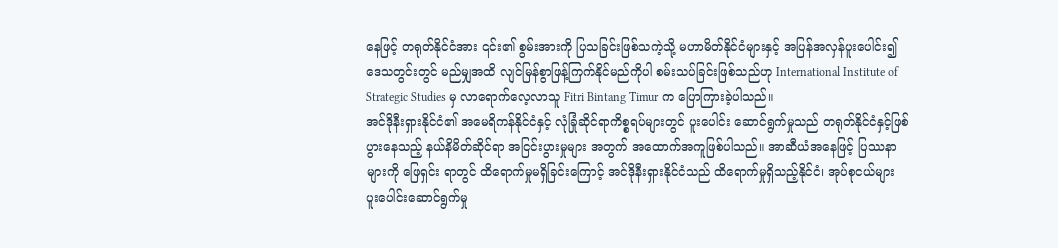နေဖြင့် တရုတ်နိုင်ငံအား ၎င်း၏ စွမ်းအားကို ပြသခြင်းဖြစ်သကဲ့သို့ မဟာမိတ်နိုင်ငံများနှင့် အပြန်အလှန်ပူးပေါင်း၍ ဒေသတွင်းတွင် မည်မျှအထိ လျင်မြန်စွာဖြန့်ကြက်နိုင်မည်ကိုပါ စမ်းသပ်ခြင်းဖြစ်သည်ဟု International Institute of Strategic Studies မှ လာရောက်လေ့လာသူ Fitri Bintang Timur က ပြောကြားခဲ့ပါသည်။
အင်ဒိုနီးရှားနိုင်ငံ၏ အမေရိကန်နိုင်ငံနှင့် လုံခြုံဆိုင်ရာကိစ္စရပ်များတွင် ပူးပေါင်း ဆောင်ရွက်မှုသည် တရုတ်နိုင်ငံနှင့်ဖြစ်ပွားနေသည့် နယ်နိမိတ်ဆိုင်ရာ အငြင်းပွားမှုများ အတွက် အထောက်အကူဖြစ်ပါသည်။ အာဆီယံအနေဖြင့် ပြဿနာများကို ဖြေရှင်း ရာတွင် ထိရောက်မှုမရှိခြင်းကြောင့် အင်ဒိုနီးရှားနိုင်ငံသည် ထိရောက်မှုရှိသည့်နိုင်ငံ၊ အုပ်စုငယ်များ ပူးပေါင်းဆောင်ရွက်မှု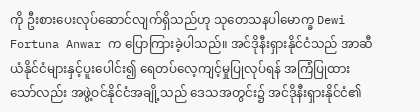ကို ဦးစားပေးလုပ်ဆောင်လျက်ရှိသည်ဟု သုတေသနပါမောက္ခ Dewi Fortuna Anwar က ပြောကြားခဲ့ပါသည်။ အင်ဒိုနီးရှားနိုင်ငံသည် အာဆီယံနိုင်ငံများနှင့်ပူးပေါင်း၍ ရေတပ်လေ့ကျင့်မှုပြုလုပ်ရန် အကြံပြုထားသော်လည်း အဖွဲ့ဝင်နိုင်ငံအချို့သည် ဒေသအတွင်း၌ အင်ဒိုနီးရှားနိုင်ငံ၏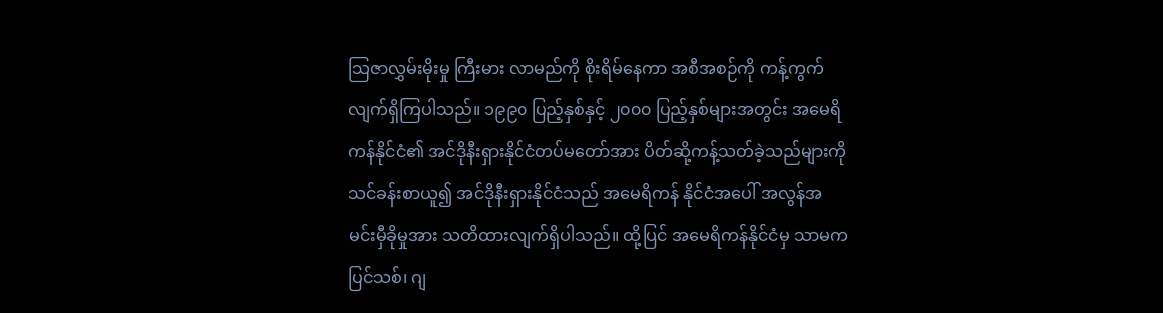သြဇာလွှမ်းမိုးမှု ကြီးမား လာမည်ကို စိုးရိမ်နေကာ အစီအစဉ်ကို ကန့်ကွက်လျက်ရှိကြပါသည်။ ၁၉၉၀ ပြည့်နှစ်နှင့် ၂၀၀၀ ပြည့်နှစ်များအတွင်း အမေရိကန်နိုင်ငံ၏ အင်ဒိုနီးရှားနိုင်ငံတပ်မတော်အား ပိတ်ဆို့ကန့်သတ်ခဲ့သည်များကို သင်ခန်းစာယူ၍ အင်ဒိုနီးရှားနိုင်ငံသည် အမေရိကန် နိုင်ငံအပေါ် အလွန်အမင်းမှီခိုမှုအား သတိထားလျက်ရှိပါသည်။ ထို့ပြင် အမေရိကန်နိုင်ငံမှ သာမက ပြင်သစ်၊ ဂျ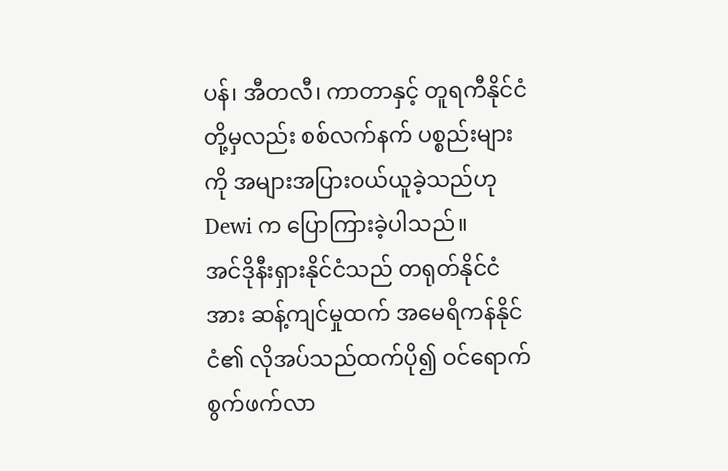ပန်၊ အီတလီ၊ ကာတာနှင့် တူရကီနိုင်ငံတို့မှလည်း စစ်လက်နက် ပစ္စည်းများကို အများအပြားဝယ်ယူခဲ့သည်ဟု Dewi က ပြောကြားခဲ့ပါသည်။
အင်ဒိုနီးရှားနိုင်ငံသည် တရုတ်နိုင်ငံအား ဆန့်ကျင်မှုထက် အမေရိကန်နိုင်ငံ၏ လိုအပ်သည်ထက်ပို၍ ဝင်ရောက်စွက်ဖက်လာ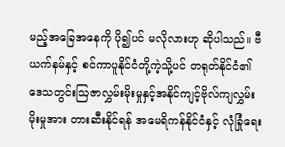မည့်အခြေအနေကို ပို၍ပင် မလိုလားဟု ဆိုပါသည်။ ဗီယက်နမ်နှင့် စင်ကာပူနိုင်ငံတို့ကဲ့သို့ပင် တရုတ်နိုင်ငံ၏ ဒေသတွင်းဩဇာလွှမ်းမိုးမှုနှင့်အနိုင်ကျင့်ဗိုလ်ကျလွှမ်းမိုးမှုအား တားဆီးနိုင်ရန် အမေရိကန်နိုင်ငံနှင့် လုံခြုံရေး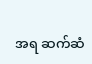အရ ဆက်ဆံ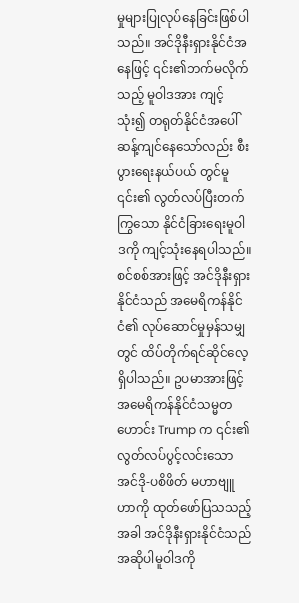မှုများပြုလုပ်နေခြင်းဖြစ်ပါသည်။ အင်ဒိုနီးရှားနိုင်ငံအနေဖြင့် ၎င်း၏ဘက်မလိုက်သည့် မူဝါဒအား ကျင့်သုံး၍ တရုတ်နိုင်ငံအပေါ် ဆန့်ကျင်နေသော်လည်း စီးပွားရေးနယ်ပယ် တွင်မူ ၎င်း၏ လွတ်လပ်ပြီးတက်ကြွသော နိုင်ငံခြားရေးမူဝါဒကို ကျင့်သုံးနေရပါသည်။ စင်စစ်အားဖြင့် အင်ဒိုနီးရှားနိုင်ငံသည် အမေရိကန်နိုင်ငံ၏ လုပ်ဆောင်မှုမှန်သမျှတွင် ထိပ်တိုက်ရင်ဆိုင်လေ့ရှိပါသည်။ ဥပမာအားဖြင့် အမေရိကန်နိုင်ငံသမ္မတဟောင်း Trump က ၎င်း၏လွတ်လပ်ပွင့်လင်းသော အင်ဒို-ပစိဖိတ် မဟာဗျူဟာကို ထုတ်ဖော်ပြသသည့် အခါ အင်ဒိုနီးရှားနိုင်ငံသည် အဆိုပါမူဝါဒကို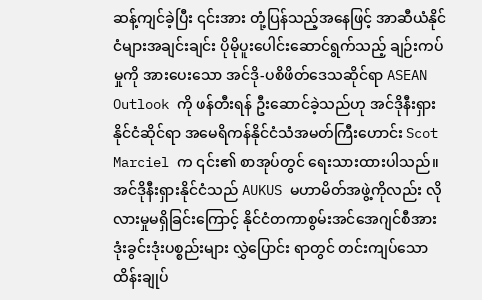ဆန့်ကျင်ခဲ့ပြီး ၎င်းအား တုံ့ပြန်သည့်အနေဖြင့် အာဆီယံနိုင်ငံများအချင်းချင်း ပိုမိုပူးပေါင်းဆောင်ရွက်သည့် ချဉ်းကပ်မှုကို အားပေးသော အင်ဒို-ပစိဖိတ်ဒေသဆိုင်ရာ ASEAN Outlook ကို ဖန်တီးရန် ဦးဆောင်ခဲ့သည်ဟု အင်ဒိုနီးရှားနိုင်ငံဆိုင်ရာ အမေရိကန်နိုင်ငံသံအမတ်ကြီးဟောင်း Scot Marciel က ၎င်း၏ စာအုပ်တွင် ရေးသားထားပါသည်။ အင်ဒိုနီးရှားနိုင်ငံသည် AUKUS မဟာမိတ်အဖွဲ့ကိုလည်း လိုလားမှုမရှိခြင်းကြောင့် နိုင်ငံတကာစွမ်းအင်အေဂျင်စီအား ဒုံးခွင်းဒုံးပစ္စည်းများ လွှဲပြောင်း ရာတွင် တင်းကျပ်သော ထိန်းချုပ်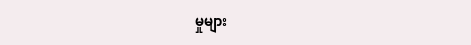မှုများ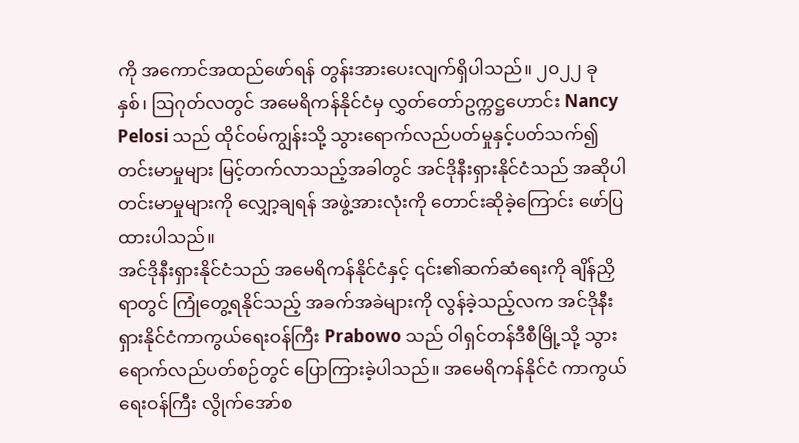ကို အကောင်အထည်ဖော်ရန် တွန်းအားပေးလျက်ရှိပါသည်။ ၂၀၂၂ ခုနှစ်၊ ဩဂုတ်လတွင် အမေရိကန်နိုင်ငံမှ လွှတ်တော်ဥက္ကဋ္ဌဟောင်း Nancy Pelosi သည် ထိုင်ဝမ်ကျွန်းသို့ သွားရောက်လည်ပတ်မှုနှင့်ပတ်သက်၍ တင်းမာမှုများ မြင့်တက်လာသည့်အခါတွင် အင်ဒိုနီးရှားနိုင်ငံသည် အဆိုပါတင်းမာမှုများကို လျှော့ချရန် အဖွဲ့အားလုံးကို တောင်းဆိုခဲ့ကြောင်း ဖော်ပြထားပါသည်။
အင်ဒိုနီးရှားနိုင်ငံသည် အမေရိကန်နိုင်ငံနှင့် ၎င်း၏ဆက်ဆံရေးကို ချိန်ညှိရာတွင် ကြုံတွေ့ရနိုင်သည့် အခက်အခဲများကို လွန်ခဲ့သည့်လက အင်ဒိုနီးရှားနိုင်ငံကာကွယ်ရေးဝန်ကြီး Prabowo သည် ဝါရှင်တန်ဒီစီမြို့သို့ သွားရောက်လည်ပတ်စဉ်တွင် ပြောကြားခဲ့ပါသည်။ အမေရိကန်နိုင်ငံ ကာကွယ်ရေးဝန်ကြီး လွိုက်အော်စ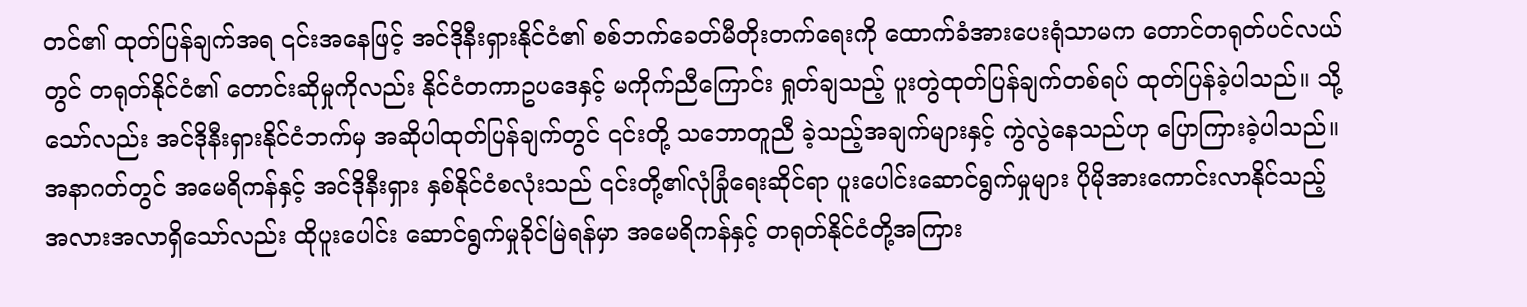တင်၏ ထုတ်ပြန်ချက်အရ ၎င်းအနေဖြင့် အင်ဒိုနီးရှားနိုင်ငံ၏ စစ်ဘက်ခေတ်မီတိုးတက်ရေးကို ထောက်ခံအားပေးရုံသာမက တောင်တရုတ်ပင်လယ်တွင် တရုတ်နိုင်ငံ၏ တောင်းဆိုမှုကိုလည်း နိုင်ငံတကာဥပဒေနှင့် မကိုက်ညီကြောင်း ရှုတ်ချသည့် ပူးတွဲထုတ်ပြန်ချက်တစ်ရပ် ထုတ်ပြန်ခဲ့ပါသည်။ သို့သော်လည်း အင်ဒိုနီးရှားနိုင်ငံဘက်မှ အဆိုပါထုတ်ပြန်ချက်တွင် ၎င်းတို့ သဘောတူညီ ခဲ့သည့်အချက်များနှင့် ကွဲလွဲနေသည်ဟု ပြောကြားခဲ့ပါသည်။ အနာဂတ်တွင် အမေရိကန်နှင့် အင်ဒိုနီးရှား နှစ်နိုင်ငံစလုံးသည် ၎င်းတို့၏လုံခြုံရေးဆိုင်ရာ ပူးပေါင်းဆောင်ရွက်မှုများ ပိုမိုအားကောင်းလာနိုင်သည့် အလားအလာရှိသော်လည်း ထိုပူးပေါင်း ဆောင်ရွက်မှုခိုင်မြဲရန်မှာ အမေရိကန်နှင့် တရုတ်နိုင်ငံတို့အကြား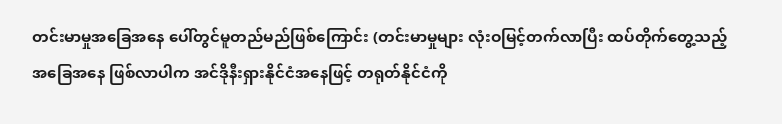တင်းမာမှုအခြေအနေ ပေါ်တွင်မူတည်မည်ဖြစ်ကြောင်း (တင်းမာမှုများ လုံးဝမြင့်တက်လာပြီး ထပ်တိုက်တွေ့သည့် အခြေအနေ ဖြစ်လာပါက အင်ဒိုနီးရှားနိုင်ငံအနေဖြင့် တရုတ်နိုင်ငံကို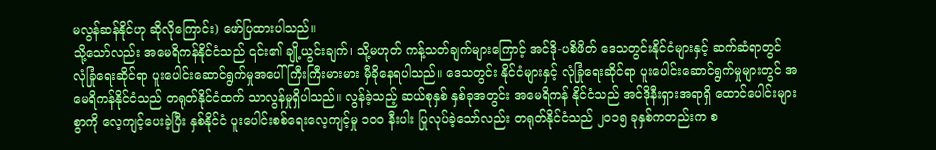မလွန်ဆန်နိုင်ဟု ဆိုလိုကြောင်း) ဖော်ပြထားပါသည်။
သို့သော်လည်း အမေရိကန်နိုင်ငံသည် ၎င်း၏ ချို့ယွင်းချက်၊ သို့မဟုတ် ကန့်သတ်ချက်များကြောင့် အင်ဒို-ပစိဖိတ် ဒေသတွင်းနိုင်ငံများနှင့် ဆက်ဆံရာတွင် လုံခြုံရေးဆိုင်ရာ ပူးပေါင်းဆောင်ရွက်မှုအပေါ် ကြီးကြီးမားမား မှီခိုနေရပါသည်။ ဒေသတွင်း နိုင်ငံများနှင့် လုံခြုံရေးဆိုင်ရာ ပူးပေါင်းဆောင်ရွက်မှုများတွင် အမေရိကန်နိုင်ငံသည် တရုတ်နိုင်ငံထက် သာလွန်မှုရှိပါသည်။ လွန်ခဲ့သည့် ဆယ်စုနှစ် နှစ်ခုအတွင်း အမေရိကန် နိုင်ငံသည် အင်ဒိုနီးရှားအရာရှိ ထောင်ပေါင်းများစွာကို လေ့ကျင့်ပေးခဲ့ပြီး နှစ်နိုင်ငံ ပူးပေါင်းစစ်ရေးလေ့ကျင့်မှု ၁၀၀ နီးပါး ပြုလုပ်ခဲ့သော်လည်း တရုတ်နိုင်ငံသည် ၂၀၁၅ ခုနှစ်ကတည်းက စ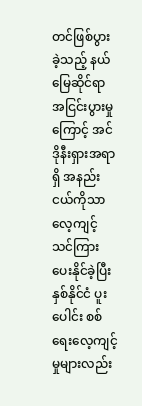တင်ဖြစ်ပွားခဲ့သည့် နယ်မြေဆိုင်ရာ အငြင်းပွားမှုကြောင့် အင်ဒိုနီးရှားအရာရှိ အနည်းငယ်ကိုသာ လေ့ကျင့်သင်ကြားပေးနိုင်ခဲ့ပြီး နှစ်နိုင်ငံ ပူးပေါင်း စစ်ရေးလေ့ကျင့်မှုများလည်း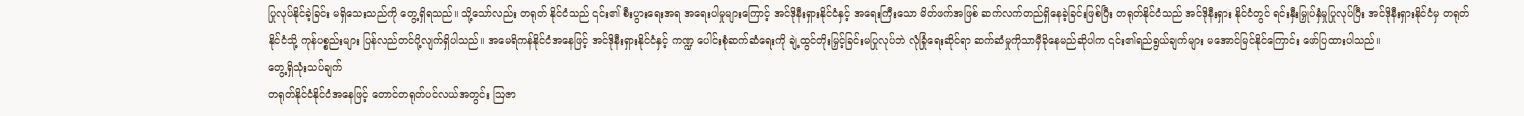ပြုလုပ်နိုင်ခဲ့ခြင်း မရှိသေးသည်ကို တွေ့ရှိရသည်။ သို့သော်လည်း တရုတ် နိုင်ငံသည် ၎င်း၏ စီးပွားရေးအရ အရေးပါမှုများကြောင့် အင်ဒိုနီးရှားနိုင်ငံနှင့် အရေးကြီးသော မိတ်ဖက်အဖြစ် ဆက်လက်တည်ရှိနေခဲ့ခြင်းဖြစ်ပြီး တရုတ်နိုင်ငံသည် အင်ဒိုနီးရှား နိုင်ငံတွင် ရင်းနှီးမြှုပ်နှံမှုပြုလုပ်ပြီး အင်ဒိုနီးရှားနိုင်ငံမှ တရုတ်နိုင်ငံသို့ ကုန်ပစ္စည်းများ ပြန်လည်တင်ပို့လျက်ရှိပါသည်။ အမေရိကန်နိုင်ငံအနေဖြင့် အင်ဒိုနီးရှားနိုင်ငံနှင့် ကဏ္ဍ ပေါင်းစုံဆက်ဆံရေးကို ချဲ့ထွင်တိုးမြှင့်ခြင်းမပြုလုပ်ဘဲ လုံခြုံရေးဆိုင်ရာ ဆက်ဆံမှုကိုသာမှီခိုနေမည်ဆိုပါက ၎င်း၏ရည်ရွယ်ချက်များ မအောင်မြင်နိုင်ကြောင်း ဖော်ပြထားပါသည်။
တွေ့ရှိသုံးသပ်ချက်
တရုတ်နိုင်ငံနိုင်ငံအနေဖြင့် တောင်တရုတ်ပင်လယ်အတွင်း ဩဇာ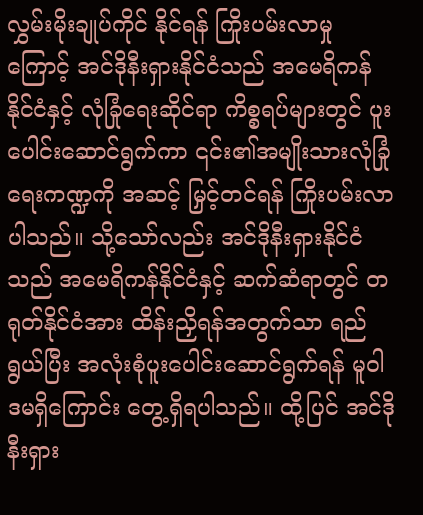လွှမ်းမိုးချုပ်ကိုင် နိုင်ရန် ကြိုးပမ်းလာမှုကြောင့် အင်ဒိုနီးရှားနိုင်ငံသည် အမေရိကန်နိုင်ငံနှင့် လုံခြုံရေးဆိုင်ရာ ကိစ္စရပ်များတွင် ပူးပေါင်းဆောင်ရွက်ကာ ၎င်း၏အမျိုးသားလုံခြုံရေးကဏ္ဍကို အဆင့် မြှင့်တင်ရန် ကြိုးပမ်းလာပါသည်။ သို့သော်လည်း အင်ဒိုနီးရှားနိုင်ငံသည် အမေရိကန်နိုင်ငံနှင့် ဆက်ဆံရာတွင် တရုတ်နိုင်ငံအား ထိန်းညှိရန်အတွက်သာ ရည်ရွယ်ပြီး အလုံးစုံပူးပေါင်းဆောင်ရွက်ရန် မူဝါဒမရှိကြောင်း တွေ့ရှိရပါသည်။ ထို့ပြင် အင်ဒိုနီးရှား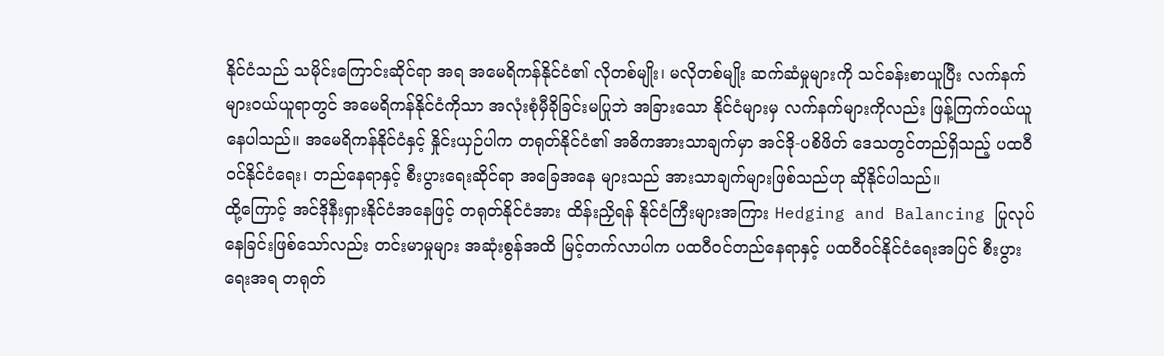နိုင်ငံသည် သမိုင်းကြောင်းဆိုင်ရာ အရ အမေရိကန်နိုင်ငံ၏ လိုတစ်မျိုး၊ မလိုတစ်မျိုး ဆက်ဆံမှုများကို သင်ခန်းစာယူပြီး လက်နက်များဝယ်ယူရာတွင် အမေရိကန်နိုင်ငံကိုသာ အလုံးစုံမှီခိုခြင်းမပြုဘဲ အခြားသော နိုင်ငံများမှ လက်နက်များကိုလည်း ဖြန့်ကြက်ဝယ်ယူနေပါသည်။ အမေရိကန်နိုင်ငံနှင့် နှိုင်းယှဉ်ပါက တရုတ်နိုင်ငံ၏ အဓိကအားသာချက်မှာ အင်ဒို-ပစိဖိတ် ဒေသတွင်တည်ရှိသည့် ပထဝီဝင်နိုင်ငံရေး၊ တည်နေရာနှင့် စီးပွားရေးဆိုင်ရာ အခြေအနေ များသည် အားသာချက်များဖြစ်သည်ဟု ဆိုနိုင်ပါသည်။
ထို့ကြောင့် အင်ဒိုနီးရှားနိုင်ငံအနေဖြင့် တရုတ်နိုင်ငံအား ထိန်းညှိရန် နိုင်ငံကြီးများအကြား Hedging and Balancing ပြုလုပ်နေခြင်းဖြစ်သော်လည်း တင်းမာမှုများ အဆုံးစွန်အထိ မြင့်တက်လာပါက ပထဝီဝင်တည်နေရာနှင့် ပထဝီဝင်နိုင်ငံရေးအပြင် စီးပွားရေးအရ တရုတ်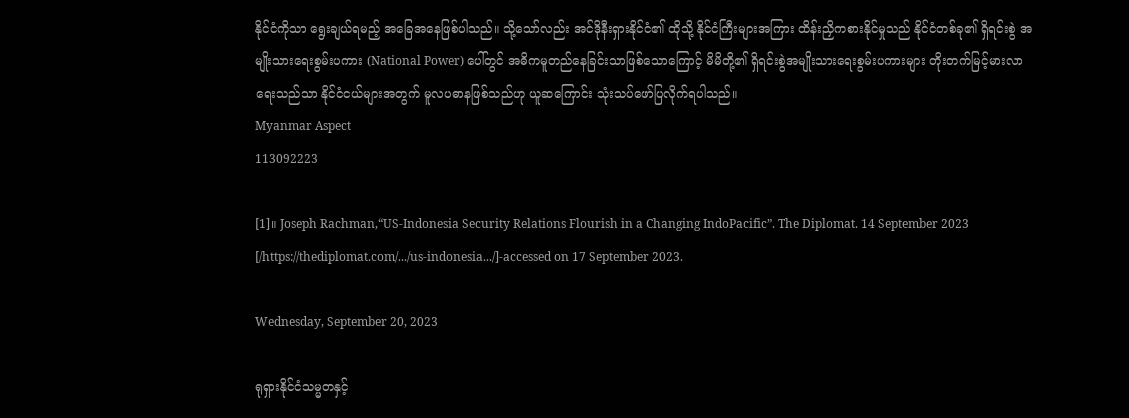နိုင်ငံကိုသာ ရွေးချယ်ရမည့် အခြေအနေဖြစ်ပါသည်။ သို့သော်လည်း အင်ဒိုနီးရှားနိုင်ငံ၏ ထိုသို့ နိုင်ငံကြီးများအကြား ထိန်းညှိကစားနိုင်မှုသည် နိုင်ငံတစ်ခု၏ ရှိရင်းစွဲ အမျိုးသားရေးစွမ်းပကား (National Power) ပေါ်တွင် အဓိကမူတည်နေခြင်းသာဖြစ်သောကြောင့် မိမိတို့၏ ရှိရင်းစွဲအမျိုးသားရေးစွမ်းပကားများ တိုးတက်မြင့်မားလာရေးသည်သာ နိုင်ငံငယ်များအတွက် မူလပဓာနဖြစ်သည်ဟု ယူဆကြောင်း သုံးသပ်ဖော်ပြလိုက်ရပါသည်။
Myanmar Aspect
113092223

[1]။ Joseph Rachman,“US-Indonesia Security Relations Flourish in a Changing IndoPacific”. The Diplomat. 14 September 2023 [/https://thediplomat.com/.../us-indonesia.../]-accessed on 17 September 2023.

Wednesday, September 20, 2023

ရုရှားနိုင်ငံသမ္မတနှင့်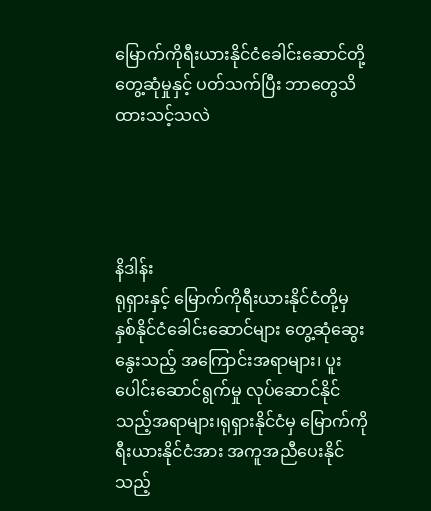မြောက်ကိုရီးယားနိုင်ငံခေါင်းဆောင်တို့ တွေ့ဆုံမှုနှင့် ပတ်သက်ပြီး ဘာတွေသိထားသင့်သလဲ




နိဒါန်း
ရုရှားနှင့် မြောက်ကိုရီးယားနိုင်ငံတို့မှ နှစ်နိုင်ငံခေါင်းဆောင်များ တွေ့ဆုံဆွေးနွေးသည့် အကြောင်းအရာများ၊ ပူးပေါင်းဆောင်ရွက်မှု လုပ်ဆောင်နိုင်သည့်အရာများ၊ရုရှားနိုင်ငံမှ မြောက်ကိုရီးယားနိုင်ငံအား အကူအညီပေးနိုင်သည့်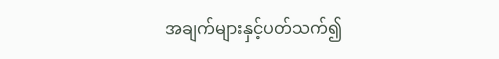အချက်များနှင့်ပတ်သက်၍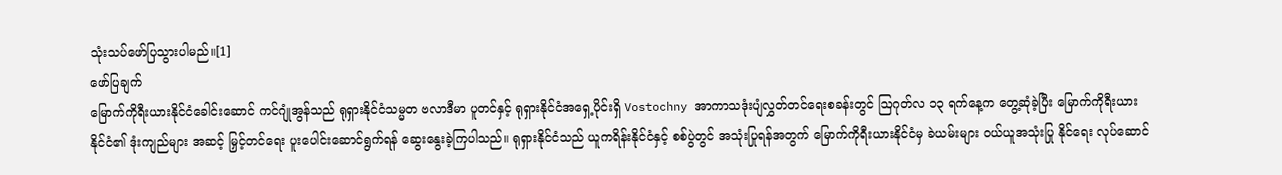သုံးသပ်ဖော်ပြသွားပါမည်။[1]
ဖော်ပြချက်
မြောက်ကိုရီးယားနိုင်ငံခေါင်းဆောင် ကင်ဂျုံအွန်သည် ရုရှားနိုင်ငံသမ္မတ ဗလာဒီမာ ပူတင်နှင့် ရုရှားနိုင်ငံအရှေ့ပိုင်းရှိ Vostochny အာကာသဒုံးပျံလွှတ်တင်ရေးစခန်းတွင် ဩဂုတ်လ ၁၃ ရက်နေ့က တွေ့ဆုံခဲ့ပြီး မြောက်ကိုရီးယားနိုင်ငံ၏ ဒုံးကျည်များ အဆင့် မြှင့်တင်ရေး ပူးပေါင်းဆောင်ရွက်ရန် ဆွေးနွေးခဲ့ကြပါသည်။ ရုရှားနိုင်ငံသည် ယူကရိန်းနိုင်ငံနှင့် စစ်ပွဲတွင် အသုံးပြုရန်အတွက် မြောက်ကိုရီးယားနိုင်ငံမှ ခဲယမ်းများ ဝယ်ယူအသုံးပြု နိုင်ရေး လုပ်ဆောင်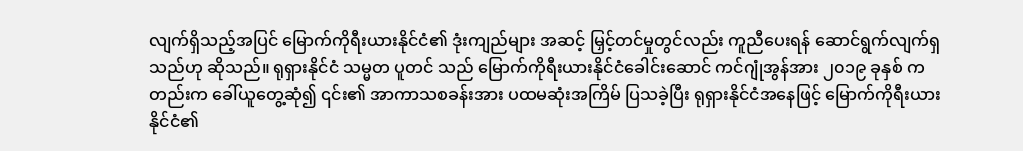လျက်ရှိသည့်အပြင် မြောက်ကိုရီးယားနိုင်ငံ၏ ဒုံးကျည်များ အဆင့် မြှင့်တင်မှုတွင်လည်း ကူညီပေးရန် ဆောင်ရွက်လျက်ရှသည်ဟု ဆိုသည်။ ရုရှားနိုင်ငံ သမ္မတ ပူတင် သည် မြောက်ကိုရီးယားနိုင်ငံခေါင်းဆောင် ကင်ဂျုံအွန်အား ၂၀၁၉ ခုနှစ် ကတည်းက ခေါ်ယူတွေ့ဆုံ၍ ၎င်း၏ အာကာသစခန်းအား ပထမဆုံးအကြိမ် ပြသခဲ့ပြီး ရုရှားနိုင်ငံအနေဖြင့် မြောက်ကိုရီးယားနိုင်ငံ၏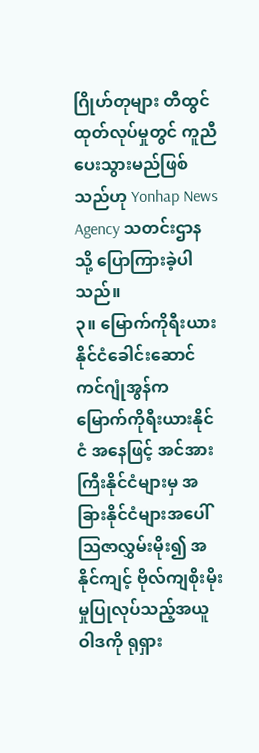ဂြိုဟ်တုများ တီထွင်ထုတ်လုပ်မှုတွင် ကူညီ ပေးသွားမည်ဖြစ်သည်ဟု Yonhap News Agency သတင်းဌာနသို့ ပြောကြားခဲ့ပါသည်။
၃။ မြောက်ကိုရီးယားနိုင်ငံခေါင်းဆောင်ကင်ဂျုံအွန်က မြောက်ကိုရီးယားနိုင်ငံ အနေဖြင့် အင်အားကြီးနိုင်ငံများမှ အခြားနိုင်ငံများအပေါ် ဩဇာလွှမ်းမိုး၍ အနိုင်ကျင့် ဗိုလ်ကျစိုးမိုးမှုပြုလုပ်သည့်အယူဝါဒကို ရုရှား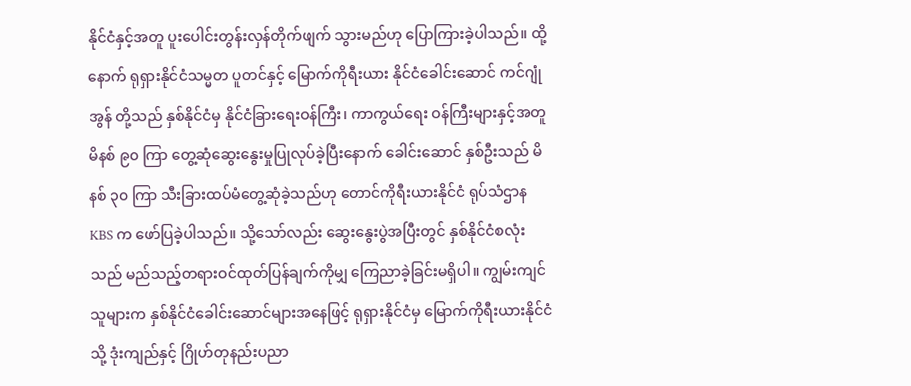နိုင်ငံနှင့်အတူ ပူးပေါင်းတွန်းလှန်တိုက်ဖျက် သွားမည်ဟု ပြောကြားခဲ့ပါသည်။ ထို့နောက် ရုရှားနိုင်ငံသမ္မတ ပူတင်နှင့် မြောက်ကိုရီးယား နိုင်ငံခေါင်းဆောင် ကင်ဂျုံအွန် တို့သည် နှစ်နိုင်ငံမှ နိုင်ငံခြားရေးဝန်ကြီး၊ ကာကွယ်ရေး ဝန်ကြီးများနှင့်အတူ မိနစ် ၉၀ ကြာ တွေ့ဆုံဆွေးနွေးမှုပြုလုပ်ခဲ့ပြီးနောက် ခေါင်းဆောင် နှစ်ဦးသည် မိနစ် ၃၀ ကြာ သီးခြားထပ်မံတွေ့ဆုံခဲ့သည်ဟု တောင်ကိုရီးယားနိုင်ငံ ရုပ်သံဌာန KBS က ဖော်ပြခဲ့ပါသည်။ သို့သော်လည်း ဆွေးနွေးပွဲအပြီးတွင် နှစ်နိုင်ငံစလုံးသည် မည်သည့်တရားဝင်ထုတ်ပြန်ချက်ကိုမျှ ကြေညာခဲ့ခြင်းမရှိပါ။ ကျွမ်းကျင်သူများက နှစ်နိုင်ငံခေါင်းဆောင်များအနေဖြင့် ရုရှားနိုင်ငံမှ မြောက်ကိုရီးယားနိုင်ငံသို့ ဒုံးကျည်နှင့် ဂြိုဟ်တုနည်းပညာ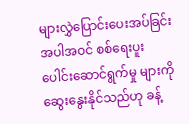များလွှဲပြောင်းပေးအပ်ခြင်းအပါအဝင် စစ်ရေးပူးပေါင်းဆောင်ရွက်မှု များကို ဆွေးနွေးနိုင်သည်ဟု ခန့်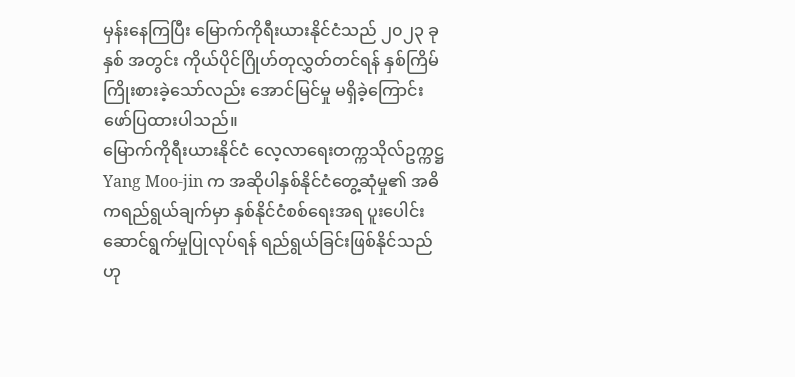မှန်းနေကြပြီး မြောက်ကိုရီးယားနိုင်ငံသည် ၂၀၂၃ ခုနှစ် အတွင်း ကိုယ်ပိုင်ဂြိုဟ်တုလွှတ်တင်ရန် နှစ်ကြိမ်ကြိုးစားခဲ့သော်လည်း အောင်မြင်မှု မရှိခဲ့ကြောင်း ဖော်ပြထားပါသည်။
မြောက်ကိုရီးယားနိုင်ငံ လေ့လာရေးတက္ကသိုလ်ဥက္ကဋ္ဌ Yang Moo-jin က အဆိုပါနှစ်နိုင်ငံတွေ့ဆုံမှု၏ အဓိကရည်ရွယ်ချက်မှာ နှစ်နိုင်ငံစစ်ရေးအရ ပူးပေါင်း ဆောင်ရွက်မှုပြုလုပ်ရန် ရည်ရွယ်ခြင်းဖြစ်နိုင်သည်ဟု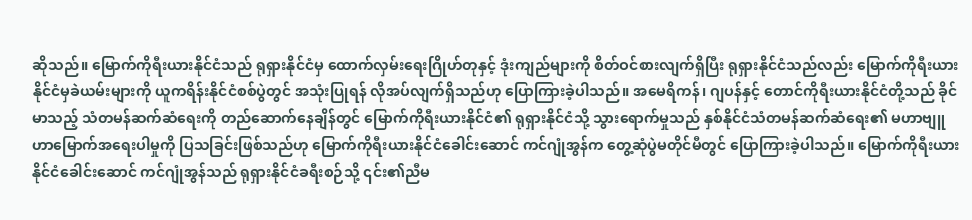ဆိုသည်။ မြောက်ကိုရီးယားနိုင်ငံသည် ရုရှားနိုင်ငံမှ ထောက်လှမ်းရေးဂြိုဟ်တုနှင့် ဒုံးကျည်များကို စိတ်ဝင်စားလျက်ရှိပြီး ရုရှားနိုင်ငံသည်လည်း မြောက်ကိုရီးယားနိုင်ငံမှခဲယမ်းများကို ယူကရိန်းနိုင်ငံစစ်ပွဲတွင် အသုံးပြုရန် လိုအပ်လျက်ရှိသည်ဟု ပြောကြားခဲ့ပါသည်။ အမေရိကန်၊ ဂျပန်နှင့် တောင်ကိုရီးယားနိုင်ငံတို့သည် ခိုင်မာသည့် သံတမန်ဆက်ဆံရေးကို တည်ဆောက်နေချိန်တွင် မြောက်ကိုရီးယားနိုင်ငံ၏ ရုရှားနိုင်ငံသို့ သွားရောက်မှုသည် နှစ်နိုင်ငံသံတမန်ဆက်ဆံရေး၏ မဟာဗျူဟာမြောက်အရေးပါမှုကို ပြသခြင်းဖြစ်သည်ဟု မြောက်ကိုရီးယားနိုင်ငံခေါင်းဆောင် ကင်ဂျုံအွန်က တွေ့ဆုံပွဲမတိုင်မီတွင် ပြောကြားခဲ့ပါသည်။ မြောက်ကိုရီးယားနိုင်ငံခေါင်းဆောင် ကင်ဂျုံအွန်သည် ရုရှားနိုင်ငံခရီးစဉ်သို့ ၎င်း၏ညီမ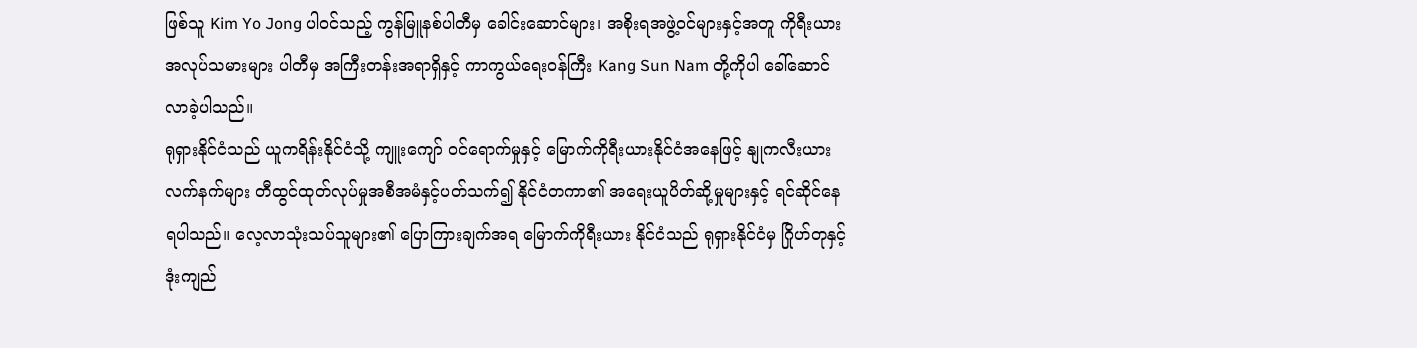ဖြစ်သူ Kim Yo Jong ပါဝင်သည့် ကွန်မြူနစ်ပါတီမှ ခေါင်းဆောင်များ၊ အစိုးရအဖွဲ့ဝင်များနှင့်အတူ ကိုရီးယားအလုပ်သမားများ ပါတီမှ အကြီးတန်းအရာရှိနှင့် ကာကွယ်ရေးဝန်ကြီး Kang Sun Nam တို့ကိုပါ ခေါ်ဆောင် လာခဲ့ပါသည်။
ရုရှားနိုင်ငံသည် ယူကရိန်းနိုင်ငံသို့ ကျူးကျော် ဝင်ရောက်မှုနှင့် မြောက်ကိုရီးယားနိုင်ငံအနေဖြင့် နျုကလီးယားလက်နက်များ တီထွင်ထုတ်လုပ်မှုအစီအမံနှင့်ပတ်သက်၍ နိုင်ငံတကာ၏ အရေးယူပိတ်ဆို့မှုများနှင့် ရင်ဆိုင်နေရပါသည်။ လေ့လာသုံးသပ်သူများ၏ ပြောကြားချက်အရ မြောက်ကိုရီးယား နိုင်ငံသည် ရုရှားနိုင်ငံမှ ဂြိုဟ်တုနှင့် ဒုံးကျည်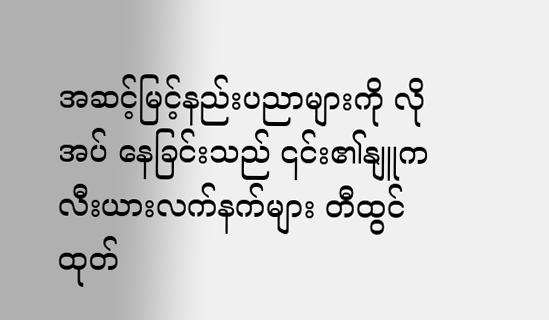အဆင့်မြင့်နည်းပညာများကို လိုအပ် နေခြင်းသည် ၎င်း၏နျူကလီးယားလက်နက်များ တီထွင်ထုတ်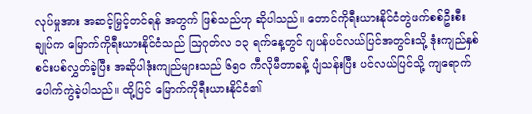လုပ်မှုအား အဆင့်မြှင့်တင်ရန် အတွက် ဖြစ်သည်ဟု ဆိုပါသည်။ တောင်ကိုရီးယားနိုင်ငံတွဲဖက်စစ်ဦးစီးချုပ်က မြောက်ကိုရီးယားနိုင်ငံသည် ဩဂုတ်လ ၁၃ ရက်နေ့တွင် ဂျပန်ပင်လယ်ပြင်အတွင်းသို့ ဒုံးကျည်နှစ်စင်းပစ်လွှတ်ခဲ့ပြီး အဆိုပါဒုံးကျည်များသည် ၆၅၀ ကီလိုမီတာခန့် ပျံသန်းပြီး ပင်လယ်ပြင်သို့ ကျရောက်ပေါက်ကွဲခဲ့ပါသည်။ ထို့ပြင် မြောက်ကိုရီးယားနိုင်ငံ၏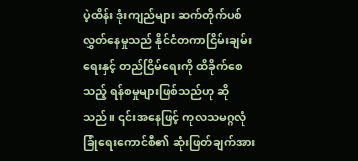ပဲ့ထိန်း ဒုံးကျည်များ ဆက်တိုက်ပစ်လွှတ်နေမှုသည် နိုင်ငံတကာငြိမ်းချမ်းရေးနှင့် တည်ငြိမ်ရေးကို ထိခိုက်စေသည့် ရန်စမှုများဖြစ်သည်ဟု ဆိုသည်။ ၎င်းအနေဖြင့် ကုလသမဂ္ဂလုံခြုံရေးကောင်စီ၏ ဆုံးဖြတ်ချက်အား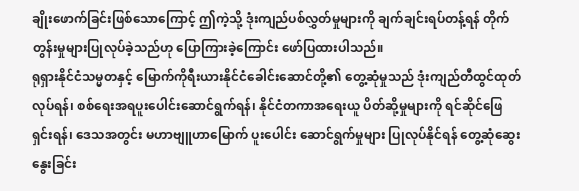ချိုးဖောက်ခြင်းဖြစ်သောကြောင့် ဤကဲ့သို့ ဒုံးကျည်ပစ်လွှတ်မှုများကို ချက်ချင်းရပ်တန့်ရန် တိုက်တွန်းမှုများပြုလုပ်ခဲ့သည်ဟု ပြောကြားခဲ့ကြောင်း ဖော်ပြထားပါသည်။
ရုရှားနိုင်ငံသမ္မတနှင့် မြောက်ကိုရီးယားနိုင်ငံခေါင်းဆောင်တို့၏ တွေ့ဆုံမှုသည် ဒုံးကျည်တီထွင်ထုတ်လုပ်ရန်၊ စစ်ရေးအရပူးပေါင်းဆောင်ရွက်ရန်၊ နိုင်ငံတကာအရေးယူ ပိတ်ဆို့မှုများကို ရင်ဆိုင်ဖြေရှင်းရန်၊ ဒေသအတွင်း မဟာဗျူဟာမြောက် ပူးပေါင်း ဆောင်ရွက်မှုများ ပြုလုပ်နိုင်ရန် တွေ့ဆုံဆွေးနွေးခြင်း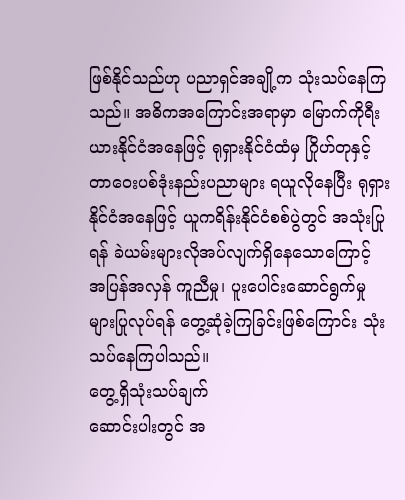ဖြစ်နိုင်သည်ဟု ပညာရှင်အချို့က သုံးသပ်နေကြသည်။ အဓိကအကြောင်းအရာမှာ မြောက်ကိုရီးယားနိုင်ငံအနေဖြင့် ရုရှားနိုင်ငံထံမှ ဂြိုဟ်တုနှင့် တာဝေးပစ်ဒုံးနည်းပညာများ ရယူလိုနေပြီး ရုရှားနိုင်ငံအနေဖြင့် ယူကရိန်းနိုင်ငံစစ်ပွဲတွင် အသုံးပြုရန် ခဲယမ်းများလိုအပ်လျက်ရှိနေသောကြောင့် အပြန်အလှန် ကူညီမှု၊ ပူးပေါင်းဆောင်ရွက်မှုများပြုလုပ်ရန် တွေ့ဆုံခဲ့ကြခြင်းဖြစ်ကြောင်း သုံးသပ်နေကြပါသည်။
တွေ့ရှိသုံးသပ်ချက်
ဆောင်းပါးတွင် အ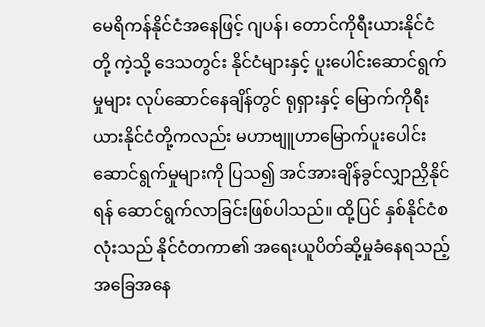မေရိကန်နိုင်ငံအနေဖြင့် ဂျပန်၊ တောင်ကိုရီးယားနိုင်ငံတို့ ကဲ့သို့ ဒေသတွင်း နိုင်ငံများနှင့် ပူးပေါင်းဆောင်ရွက်မှုများ လုပ်ဆောင်နေချိန်တွင် ရုရှားနှင့် မြောက်ကိုရီးယားနိုင်ငံတို့ကလည်း မဟာဗျူဟာမြောက်ပူးပေါင်းဆောင်ရွက်မှုများကို ပြသ၍ အင်အားချိန်ခွင်လျှာညှိနိုင်ရန် ဆောင်ရွက်လာခြင်းဖြစ်ပါသည်။ ထို့ပြင် နှစ်နိုင်ငံစလုံးသည် နိုင်ငံတကာ၏ အရေးယူပိတ်ဆို့မှုခံနေရသည့် အခြေအနေ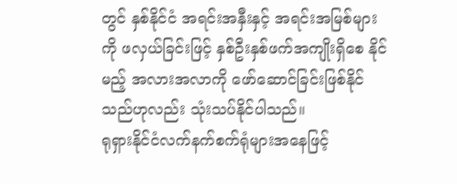တွင် နှစ်နိုင်ငံ အရင်းအနှီးနှင့် အရင်းအမြစ်များကို ဖလှယ်ခြင်းဖြင့် နှစ်ဦးနှစ်ဖက်အကျိုးရှိစေ နိုင်မည့် အလားအလာကို ဖော်ဆောင်ခြင်းဖြစ်နိုင်သည်ဟုလည်း သုံးသပ်နိုင်ပါသည်။
ရုရှားနိုင်ငံလက်နက်စက်ရုံများအနေဖြင့်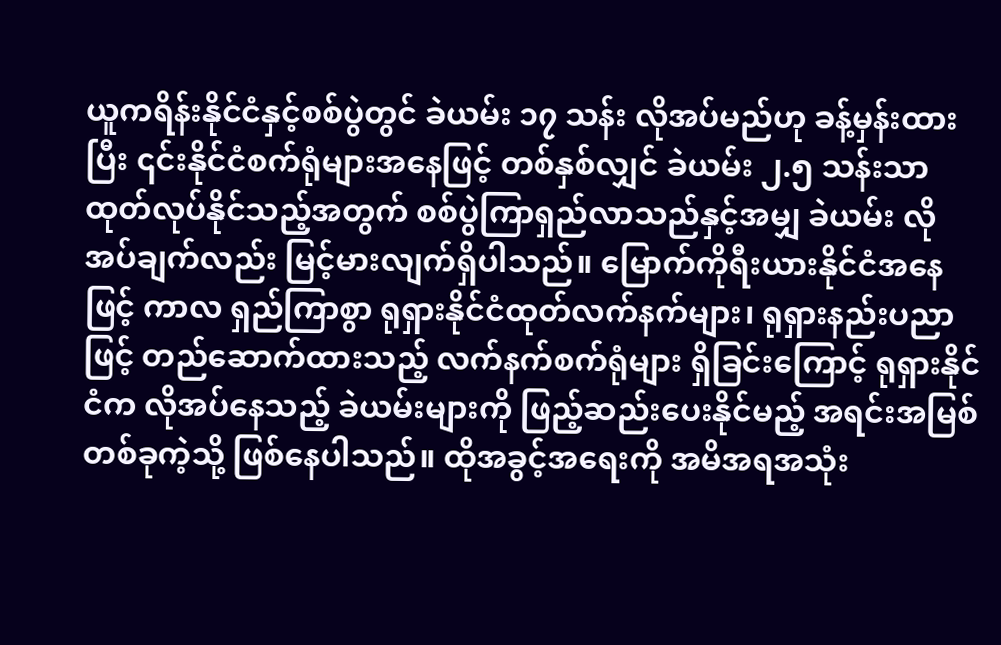ယူကရိန်းနိုင်ငံနှင့်စစ်ပွဲတွင် ခဲယမ်း ၁၇ သန်း လိုအပ်မည်ဟု ခန့်မှန်းထားပြီး ၎င်းနိုင်ငံစက်ရုံများအနေဖြင့် တစ်နှစ်လျှင် ခဲယမ်း ၂.၅ သန်းသာ ထုတ်လုပ်နိုင်သည့်အတွက် စစ်ပွဲကြာရှည်လာသည်နှင့်အမျှ ခဲယမ်း လိုအပ်ချက်လည်း မြင့်မားလျက်ရှိပါသည်။ မြောက်ကိုရီးယားနိုင်ငံအနေဖြင့် ကာလ ရှည်ကြာစွာ ရုရှားနိုင်ငံထုတ်လက်နက်များ၊ ရုရှားနည်းပညာဖြင့် တည်ဆောက်ထားသည့် လက်နက်စက်ရုံများ ရှိခြင်းကြောင့် ရုရှားနိုင်ငံက လိုအပ်နေသည့် ခဲယမ်းများကို ဖြည့်ဆည်းပေးနိုင်မည့် အရင်းအမြစ်တစ်ခုကဲ့သို့ ဖြစ်နေပါသည်။ ထိုအခွင့်အရေးကို အမိအရအသုံး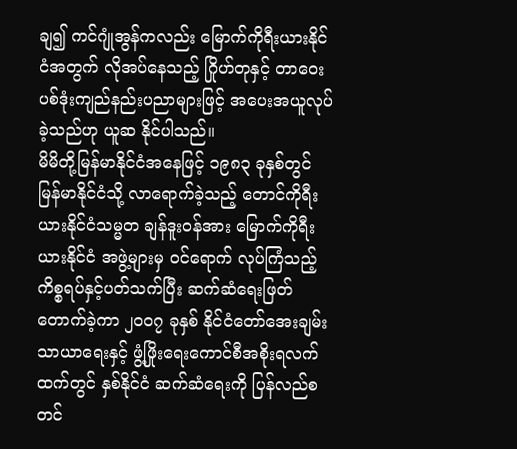ချ၍ ကင်ဂျုံအွန်ကလည်း မြောက်ကိုရီးယားနိုင်ငံအတွက် လိုအပ်နေသည့် ဂြိုဟ်တုနှင့် တာဝေးပစ်ဒုံးကျည်နည်းပညာများဖြင့် အပေးအယူလုပ်ခဲ့သည်ဟု ယူဆ နိုင်ပါသည်။
မိမိတို့မြန်မာနိုင်ငံအနေဖြင့် ၁၉၈၃ ခုနှစ်တွင် မြန်မာနိုင်ငံသို့ လာရောက်ခဲ့သည့် တောင်ကိုရီးယားနိုင်ငံသမ္မတ ချန်ဒူးဝန်အား မြောက်ကိုရီးယားနိုင်ငံ အဖွဲ့များမှ ဝင်ရောက် လုပ်ကြံသည့် ကိစ္စရပ်နှင့်ပတ်သက်ပြီး ဆက်ဆံရေးဖြတ်တောက်ခဲ့ကာ ၂၀၀၇ ခုနှစ် နိုင်ငံတော်အေးချမ်းသာယာရေးနှင့် ဖွံ့ဖြိုးရေးကောင်စီအစိုးရလက်ထက်တွင် နှစ်နိုင်ငံ ဆက်ဆံရေးကို ပြန်လည်စတင်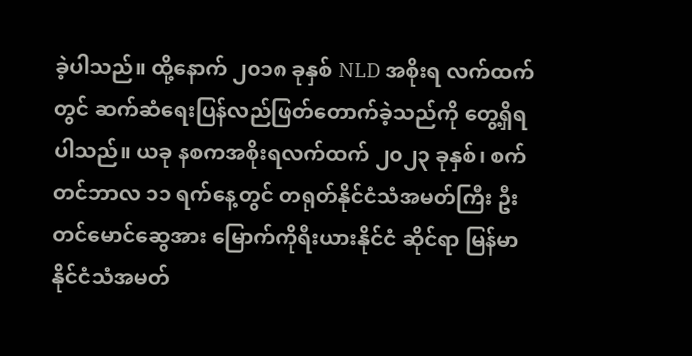ခဲ့ပါသည်။ ထို့နောက် ၂၀၁၈ ခုနှစ် NLD အစိုးရ လက်ထက်တွင် ဆက်ဆံရေးပြန်လည်ဖြတ်တောက်ခဲ့သည်ကို တွေ့ရှိရပါသည်။ ယခု နစကအစိုးရလက်ထက် ၂၀၂၃ ခုနှစ်၊ စက်တင်ဘာလ ၁၁ ရက်နေ့တွင် တရုတ်နိုင်ငံသံအမတ်ကြီး ဦးတင်မောင်ဆွေအား မြောက်ကိုရီးယားနိုင်ငံ ဆိုင်ရာ မြန်မာနိုင်ငံသံအမတ်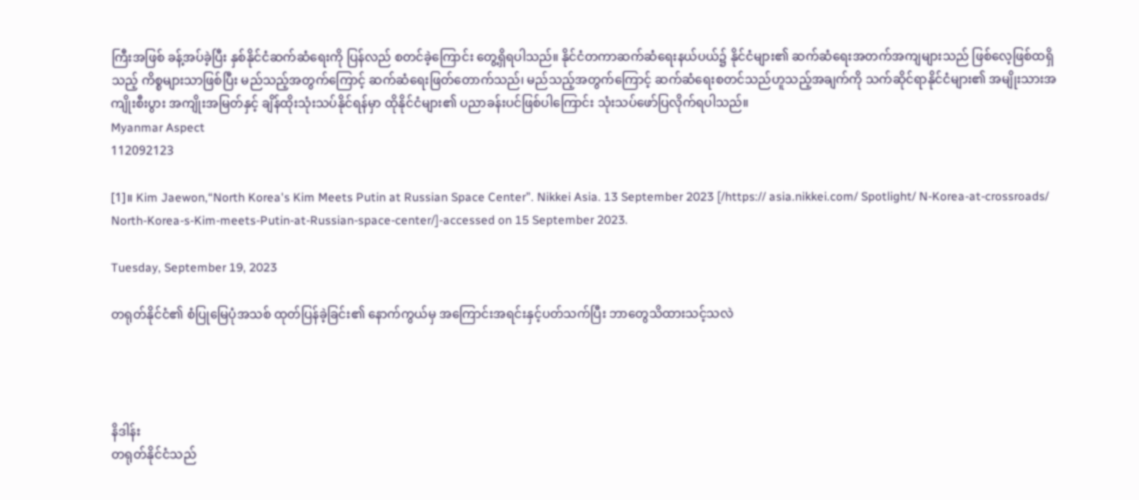ကြီးအဖြစ် ခန့်အပ်ခဲ့ပြီး နှစ်နိုင်ငံဆက်ဆံရေးကို ပြန်လည် စတင်ခဲ့ကြောင်း တွေ့ရှိရပါသည်။ နိုင်ငံတကာဆက်ဆံရေးနယ်ပယ်၌ နိုင်ငံများ၏ ဆက်ဆံရေးအတက်အကျများသည် ဖြစ်လေ့ဖြစ်ထရှိသည့် ကိစ္စများသာဖြစ်ပြီး မည်သည့်အတွက်ကြောင့် ဆက်ဆံရေးဖြတ်တောက်သည်၊ မည်သည့်အတွက်ကြောင့် ဆက်ဆံရေးစတင်သည်ဟူသည့်အချက်ကို သက်ဆိုင်ရာနိုင်ငံများ၏ အမျိုးသားအကျိုးစီးပွား အကျိုးအမြတ်နှင့် ချိန်ထိုးသုံးသပ်နိုင်ရန်မှာ ထိုနိုင်ငံများ၏ ပညာခန်းပင်ဖြစ်ပါကြောင်း သုံးသပ်ဖော်ပြလိုက်ရပါသည်။
Myanmar Aspect
112092123

[1]။ Kim Jaewon,“North Korea's Kim Meets Putin at Russian Space Center”. Nikkei Asia. 13 September 2023 [/https:// asia.nikkei.com/ Spotlight/ N-Korea-at-crossroads/ North-Korea-s-Kim-meets-Putin-at-Russian-space-center/]-accessed on 15 September 2023.

Tuesday, September 19, 2023

တရုတ်နိုင်ငံ၏ စံပြုမြေပုံအသစ် ထုတ်ပြန်ခဲ့ခြင်း၏ နောက်ကွယ်မှ အကြောင်းအရင်းနှင့်ပတ်သက်ပြီး ဘာတွေသိထားသင့်သလဲ




နိဒါန်း
တရုတ်နိုင်ငံသည်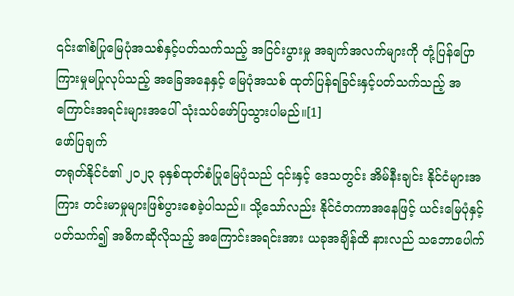၎င်း၏စံပြုမြေပုံအသစ်နှင့်ပတ်သက်သည့် အငြင်းပွားမှု အချက်အလက်များကို တုံ့ပြန်ပြောကြားမှုမပြုလုပ်သည့် အခြေအနေနှင့် မြေပုံအသစ် ထုတ်ပြန်ရခြင်းနှင့်ပတ်သက်သည့် အကြောင်းအရင်းများအပေါ် သုံးသပ်ဖော်ပြသွားပါမည်။[1]
ဖော်ပြချက်
တရုတ်နိုင်ငံ၏ ၂၀၂၃ ခုနှစ်ထုတ်စံပြုမြေပုံသည် ၎င်းနှင့် ဒေသတွင်း အိမ်နီးချင်း နိုင်ငံများအကြား တင်းမာမှုများဖြစ်ပွားစေခဲ့ပါသည်။ သို့သော်လည်း နိုင်ငံတကာအနေဖြင့် ယင်းမြေပုံနှင့် ပတ်သက်၍ အဓိကဆိုလိုသည့် အကြောင်းအရင်းအား ယခုအချိန်ထိ နားလည် သဘောပေါက်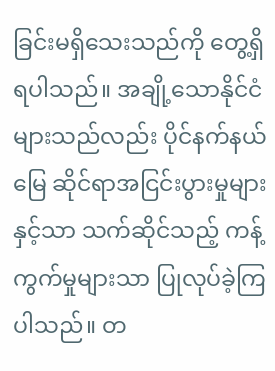ခြင်းမရှိသေးသည်ကို တွေ့ရှိရပါသည်။ အချို့သောနိုင်ငံများသည်လည်း ပိုင်နက်နယ်မြေ ဆိုင်ရာအငြင်းပွားမှုများနှင့်သာ သက်ဆိုင်သည့် ကန့်ကွက်မှုများသာ ပြုလုပ်ခဲ့ကြပါသည်။ တ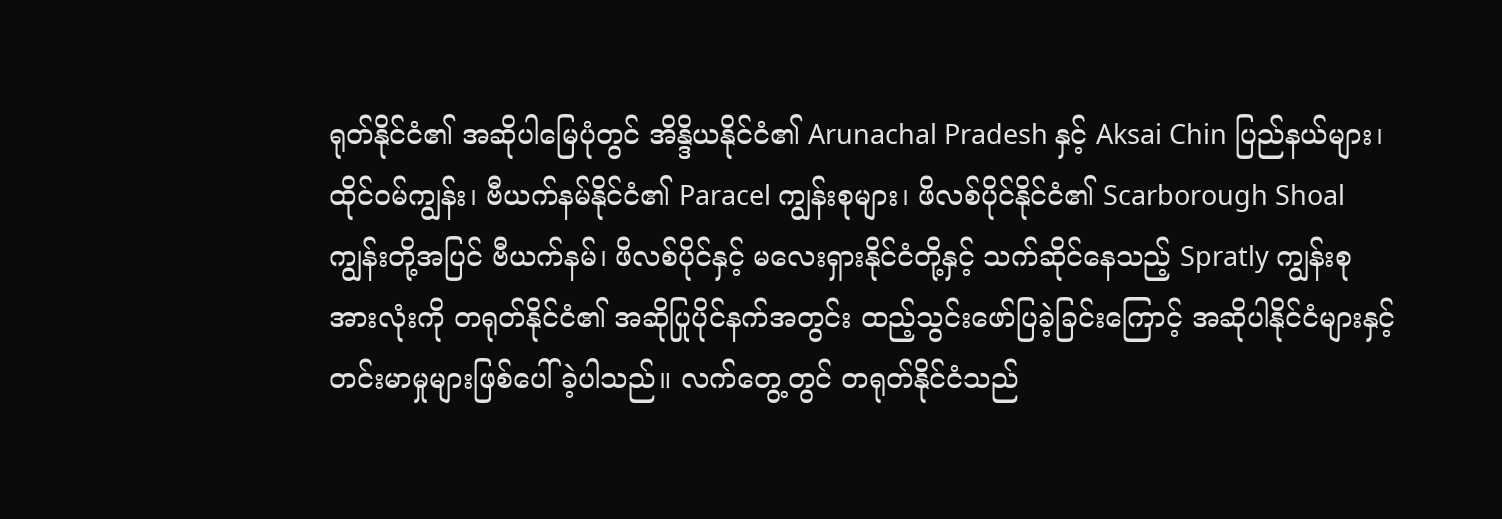ရုတ်နိုင်ငံ၏ အဆိုပါမြေပုံတွင် အိန္ဒိယနိုင်ငံ၏ Arunachal Pradesh နှင့် Aksai Chin ပြည်နယ်များ၊ ထိုင်ဝမ်ကျွန်း၊ ဗီယက်နမ်နိုင်ငံ၏ Paracel ကျွန်းစုများ၊ ဖိလစ်ပိုင်နိုင်ငံ၏ Scarborough Shoal ကျွန်းတို့အပြင် ဗီယက်နမ်၊ ဖိလစ်ပိုင်နှင့် မလေးရှားနိုင်ငံတို့နှင့် သက်ဆိုင်နေသည့် Spratly ကျွန်းစုအားလုံးကို တရုတ်နိုင်ငံ၏ အဆိုပြုပိုင်နက်အတွင်း ထည့်သွင်းဖော်ပြခဲ့ခြင်းကြောင့် အဆိုပါနိုင်ငံများနှင့် တင်းမာမှုများဖြစ်ပေါ်ခဲ့ပါသည်။ လက်တွေ့တွင် တရုတ်နိုင်ငံသည်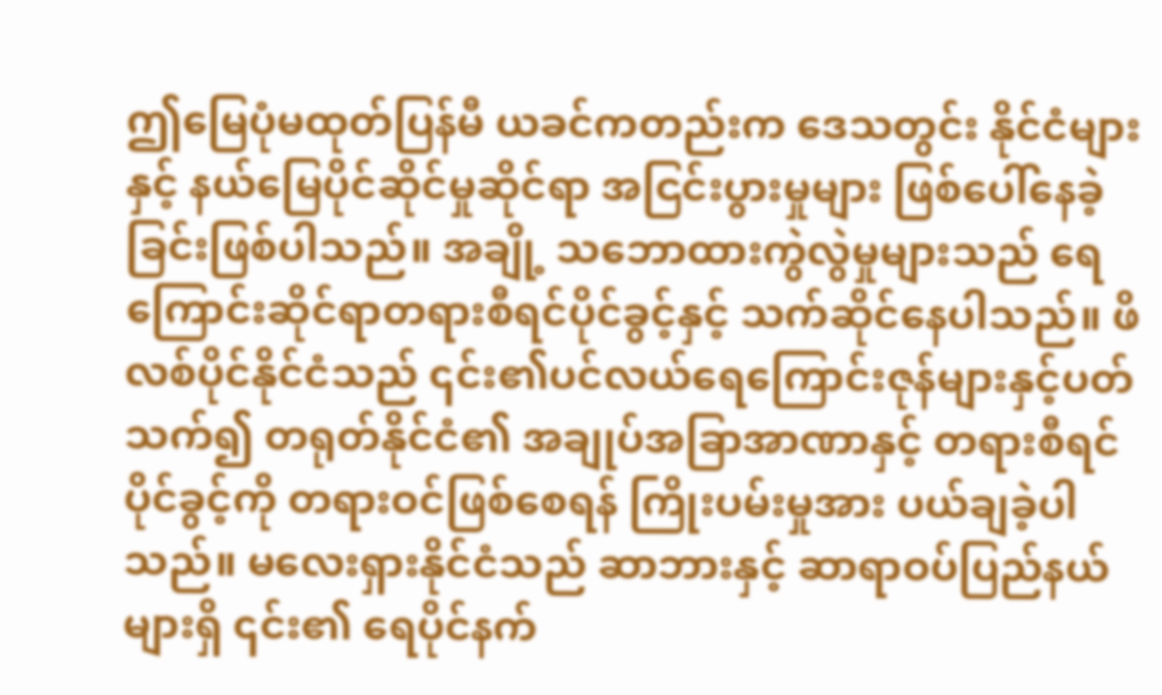ဤမြေပုံမထုတ်ပြန်မီ ယခင်ကတည်းက ဒေသတွင်း နိုင်ငံများနှင့် နယ်မြေပိုင်ဆိုင်မှုဆိုင်ရာ အငြင်းပွားမှုများ ဖြစ်ပေါ်နေခဲ့ခြင်းဖြစ်ပါသည်။ အချို့ သဘောထားကွဲလွဲမှုများသည် ရေကြောင်းဆိုင်ရာတရားစီရင်ပိုင်ခွင့်နှင့် သက်ဆိုင်နေပါသည်။ ဖိလစ်ပိုင်နိုင်ငံသည် ၎င်း၏ပင်လယ်ရေကြောင်းဇုန်များနှင့်ပတ်သက်၍ တရုတ်နိုင်ငံ၏ အချုပ်အခြာအာဏာနှင့် တရားစီရင်ပိုင်ခွင့်ကို တရားဝင်ဖြစ်စေရန် ကြိုးပမ်းမှုအား ပယ်ချခဲ့ပါသည်။ မလေးရှားနိုင်ငံသည် ဆာဘားနှင့် ဆာရာဝပ်ပြည်နယ်များရှိ ၎င်း၏ ရေပိုင်နက်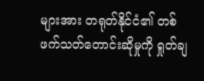များအား တရုတ်နိုင်ငံ၏ တစ်ဖက်သတ်တောင်းဆိုမှုကို ရှုတ်ချ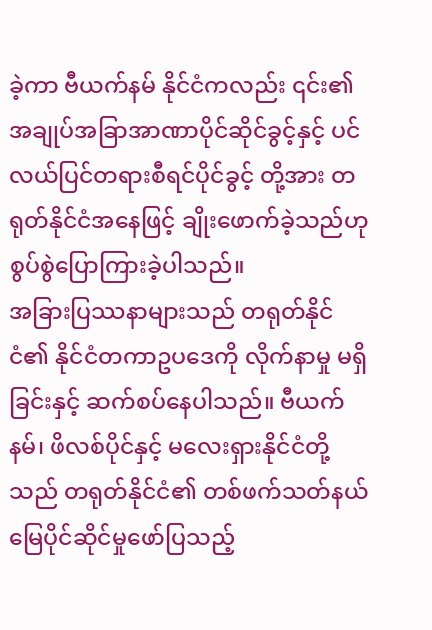ခဲ့ကာ ဗီယက်နမ် နိုင်ငံကလည်း ၎င်း၏အချုပ်အခြာအာဏာပိုင်ဆိုင်ခွင့်နှင့် ပင်လယ်ပြင်တရားစီရင်ပိုင်ခွင့် တို့အား တရုတ်နိုင်ငံအနေဖြင့် ချိုးဖောက်ခဲ့သည်ဟု စွပ်စွဲပြောကြားခဲ့ပါသည်။
အခြားပြဿနာများသည် တရုတ်နိုင်ငံ၏ နိုင်ငံတကာဥပဒေကို လိုက်နာမှု မရှိခြင်းနှင့် ဆက်စပ်နေပါသည်။ ဗီယက်နမ်၊ ဖိလစ်ပိုင်နှင့် မလေးရှားနိုင်ငံတို့သည် တရုတ်နိုင်ငံ၏ တစ်ဖက်သတ်နယ်မြေပိုင်ဆိုင်မှုဖော်ပြသည့်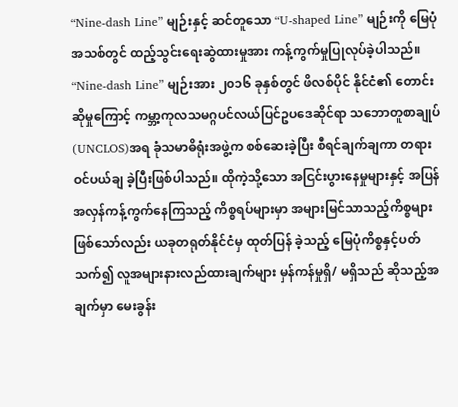“Nine-dash Line” မျဉ်းနှင့် ဆင်တူသော “U-shaped Line” မျဉ်းကို မြေပုံအသစ်တွင် ထည့်သွင်းရေးဆွဲထားမှုအား ကန့်ကွက်မှုပြုလုပ်ခဲ့ပါသည်။ “Nine-dash Line” မျဉ်းအား ၂၀၁၆ ခုနှစ်တွင် ဖိလစ်ပိုင် နိုင်ငံ၏ တောင်းဆိုမှုကြောင့် ကမ္ဘာ့ကုလသမဂ္ဂပင်လယ်ပြင်ဥပဒေဆိုင်ရာ သဘောတူစာချုပ် (UNCLOS)အရ ခုံသမာဓိရုံးအဖွဲ့က စစ်ဆေးခဲ့ပြီး စီရင်ချက်ချကာ တရားဝင်ပယ်ချ ခဲ့ပြီးဖြစ်ပါသည်။ ထိုကဲ့သို့သော အငြင်းပွားနေမှုများနှင့် အပြန်အလှန်ကန့်ကွက်နေကြသည့် ကိစ္စရပ်များမှာ အများမြင်သာသည့်ကိစ္စများဖြစ်သော်လည်း ယခုတရုတ်နိုင်ငံမှ ထုတ်ပြန် ခဲ့သည့် မြေပုံကိစ္စနှင့်ပတ်သက်၍ လူအများနားလည်ထားချက်များ မှန်ကန်မှုရှိ/ မရှိသည် ဆိုသည့်အချက်မှာ မေးခွန်း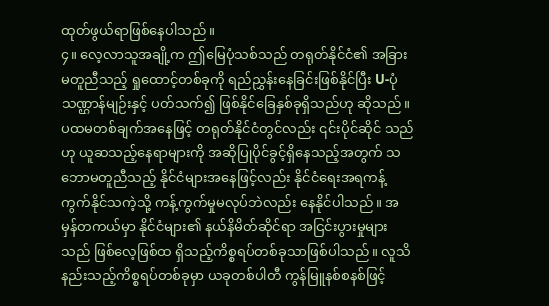ထုတ်ဖွယ်ရာဖြစ်နေပါသည်။
၄။ လေ့လာသူအချို့က ဤမြေပုံသစ်သည် တရုတ်နိုင်ငံ၏ အခြားမတူညီသည့် ရှုထောင့်တစ်ခုကို ရည်ညွှန်းနေခြင်းဖြစ်နိုင်ပြီး U-ပုံသဏ္ဌာန်မျဉ်းနှင့် ပတ်သက်၍ ဖြစ်နိုင်ခြေနှစ်ခုရှိသည်ဟု ဆိုသည်။ ပထမတစ်ချက်အနေဖြင့် တရုတ်နိုင်ငံတွင်လည်း ၎င်းပိုင်ဆိုင် သည်ဟု ယူဆသည့်နေရာများကို အဆိုပြုပိုင်ခွင့်ရှိနေသည့်အတွက် သဘောမတူညီသည့် နိုင်ငံများအနေဖြင့်လည်း နိုင်ငံရေးအရကန့်ကွက်နိုင်သကဲ့သို့ ကန့်ကွက်မှုမလုပ်ဘဲလည်း နေနိုင်ပါသည်။ အမှန်တကယ်မှာ နိုင်ငံများ၏ နယ်နိမိတ်ဆိုင်ရာ အငြင်းပွားမှုများသည် ဖြစ်လေ့ဖြစ်ထ ရှိသည့်ကိစ္စရပ်တစ်ခုသာဖြစ်ပါသည်။ လူသိနည်းသည့်ကိစ္စရပ်တစ်ခုမှာ ယခုတစ်ပါတီ ကွန်မြူနစ်စနစ်ဖြင့်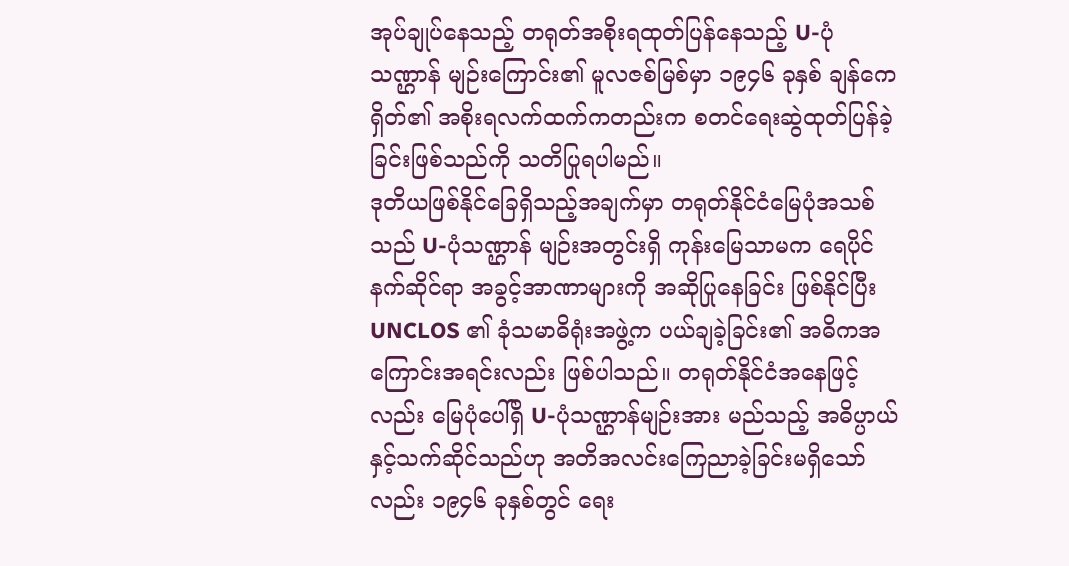အုပ်ချုပ်နေသည့် တရုတ်အစိုးရထုတ်ပြန်နေသည့် U-ပုံသဏ္ဌာန် မျဉ်းကြောင်း၏ မူလဇစ်မြစ်မှာ ၁၉၄၆ ခုနှစ် ချန်ကေရှိတ်၏ အစိုးရလက်ထက်ကတည်းက စတင်ရေးဆွဲထုတ်ပြန်ခဲ့ခြင်းဖြစ်သည်ကို သတိပြုရပါမည်။
ဒုတိယဖြစ်နိုင်ခြေရှိသည့်အချက်မှာ တရုတ်နိုင်ငံမြေပုံအသစ်သည် U-ပုံသဏ္ဌာန် မျဉ်းအတွင်းရှိ ကုန်းမြေသာမက ရေပိုင်နက်ဆိုင်ရာ အခွင့်အာဏာများကို အဆိုပြုနေခြင်း ဖြစ်နိုင်ပြီး UNCLOS ၏ ခုံသမာဓိရုံးအဖွဲ့က ပယ်ချခဲ့ခြင်း၏ အဓိကအကြောင်းအရင်းလည်း ဖြစ်ပါသည်။ တရုတ်နိုင်ငံအနေဖြင့်လည်း မြေပုံပေါ်ရှိ U-ပုံသဏ္ဌာန်မျဉ်းအား မည်သည့် အဓိပ္ပာယ်နှင့်သက်ဆိုင်သည်ဟု အတိအလင်းကြေညာခဲ့ခြင်းမရှိသော်လည်း ၁၉၄၆ ခုနှစ်တွင် ရေး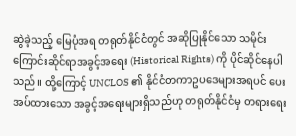ဆွဲခဲ့သည့် မြေပုံအရ တရုတ်နိုင်ငံတွင် အဆိုပြုနိုင်သော သမိုင်းကြောင်းဆိုင်ရာအခွင့်အရေး (Historical Rights) ကို ပိုင်ဆိုင်နေပါသည်။ ထို့ကြောင့် UNCLOS ၏ နိုင်ငံတကာဥပဒေများအရပင် ပေးအပ်ထားသော အခွင့်အရေးများရှိသည်ဟု တရုတ်နိုင်ငံမှ တရားရေး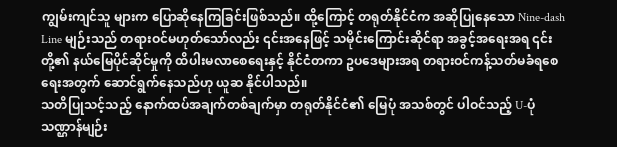ကျွမ်းကျင်သူ များက ပြောဆိုနေကြခြင်းဖြစ်သည်။ ထို့ကြောင့် တရုတ်နိုင်ငံက အဆိုပြုနေသော Nine-dash Line မျဉ်းသည် တရားဝင်မဟုတ်သော်လည်း ၎င်းအနေဖြင့် သမိုင်းကြောင်းဆိုင်ရာ အခွင့်အရေးအရ ၎င်းတို့၏ နယ်မြေပိုင်ဆိုင်မှုကို ထိပါးမလာစေရေးနှင့် နိုင်ငံတကာ ဥပဒေများအရ တရားဝင်ကန့်သတ်မခံရစေရေးအတွက် ဆောင်ရွက်နေသည်ဟု ယူဆ နိုင်ပါသည်။
သတိပြုသင့်သည့် နောက်ထပ်အချက်တစ်ချက်မှာ တရုတ်နိုင်ငံ၏ မြေပုံ အသစ်တွင် ပါဝင်သည့် U-ပုံသဏ္ဌာန်မျဉ်း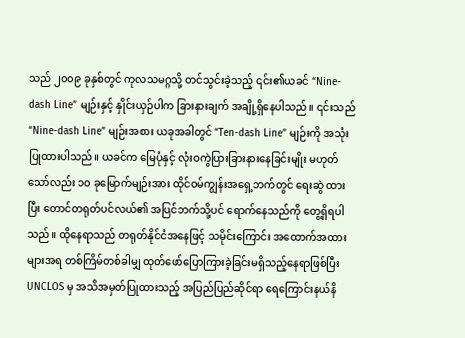သည် ၂၀၀၉ ခုနှစ်တွင် ကုလသမဂ္ဂသို့ တင်သွင်းခဲ့သည့် ၎င်း၏ယခင် “Nine-dash Line” မျဉ်းနှင့် နှိုင်းယှဉ်ပါက ခြားနားချက် အချို့ရှိနေပါသည်။ ၎င်းသည် “Nine-dash Line” မျဉ်းအစား ယခုအခါတွင် “Ten-dash Line” မျဉ်းကို အသုံးပြုထားပါသည်။ ယခင်က မြေပုံနှင့် လုံးဝကွဲပြားခြားနားနေခြင်းမျိုး မဟုတ်သော်လည်း ၁၀ ခုမြောက်မျဉ်းအား ထိုင်ဝမ်ကျွန်းအရှေ့ဘက်တွင် ရေးဆွဲ ထားပြီး တောင်တရုတ်ပင်လယ်၏ အပြင်ဘက်သို့ပင် ရောက်နေသည်ကို တွေ့ရှိရပါသည်။ ထိုနေရာသည် တရုတ်နိုင်ငံအနေဖြင့် သမိုင်းကြောင်း အထောက်အထားများအရ တစ်ကြိမ်တစ်ခါမျှ ထုတ်ဖော်ပြောကြားခဲ့ခြင်းမရှိသည့်နေရာဖြစ်ပြီး UNCLOS မှ အသိအမှတ်ပြုထားသည့် အပြည်ပြည်ဆိုင်ရာ ရေကြောင်းနယ်နိ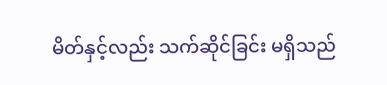မိတ်နှင့်လည်း သက်ဆိုင်ခြင်း မရှိသည်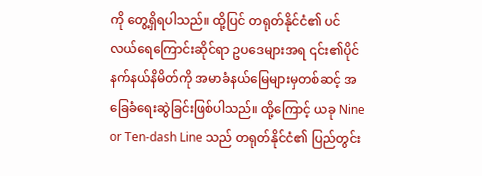ကို တွေ့ရှိရပါသည်။ ထို့ပြင် တရုတ်နိုင်ငံ၏ ပင်လယ်ရေကြောင်းဆိုင်ရာ ဥပဒေများအရ ၎င်း၏ပိုင်နက်နယ်နိမိတ်ကို အမာခံနယ်မြေများမှတစ်ဆင့် အခြေခံရေးဆွဲခြင်းဖြစ်ပါသည်။ ထို့ကြောင့် ယခု Nine or Ten-dash Line သည် တရုတ်နိုင်ငံ၏ ပြည်တွင်း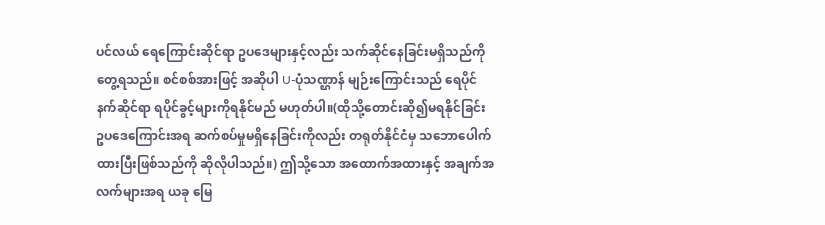ပင်လယ် ရေကြောင်းဆိုင်ရာ ဥပဒေများနှင့်လည်း သက်ဆိုင်နေခြင်းမရှိသည်ကို တွေ့ရသည်။ စင်စစ်အားဖြင့် အဆိုပါ U-ပုံသဏ္ဌာန် မျဉ်းကြောင်းသည် ရေပိုင်နက်ဆိုင်ရာ ရပိုင်ခွင့်များကိုရနိုင်မည် မဟုတ်ပါ။(ထိုသို့တောင်းဆို၍မရနိုင်ခြင်း ဥပဒေကြောင်းအရ ဆက်စပ်မှုမရှိနေခြင်းကိုလည်း တရုတ်နိုင်ငံမှ သဘောပေါက်ထားပြီးဖြစ်သည်ကို ဆိုလိုပါသည်။) ဤသို့သော အထောက်အထားနှင့် အချက်အလက်များအရ ယခု မြေ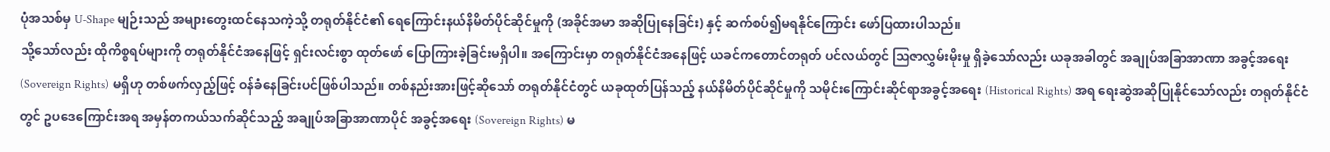ပုံအသစ်မှ U-Shape မျဉ်းသည် အများတွေးထင်နေသကဲ့သို့ တရုတ်နိုင်ငံ၏ ရေကြောင်းနယ်နိမိတ်ပိုင်ဆိုင်မှုကို (အခိုင်အမာ အဆိုပြုနေခြင်း) နှင့် ဆက်စပ်၍မရနိုင်ကြောင်း ဖော်ပြထားပါသည်။
သို့သော်လည်း ထိုကိစ္စရပ်များကို တရုတ်နိုင်ငံအနေဖြင့် ရှင်းလင်းစွာ ထုတ်ဖော် ပြောကြားခဲ့ခြင်းမရှိပါ။ အကြောင်းမှာ တရုတ်နိုင်ငံအနေဖြင့် ယခင်ကတောင်တရုတ် ပင်လယ်တွင် ဩဇာလွှမ်းမိုးမှု ရှိခဲ့သော်လည်း ယခုအခါတွင် အချုပ်အခြာအာဏာ အခွင့်အရေး (Sovereign Rights) မရှိဟု တစ်ဖက်လှည့်ဖြင့် ဝန်ခံနေခြင်းပင်ဖြစ်ပါသည်။ တစ်နည်းအားဖြင့်ဆိုသော် တရုတ်နိုင်ငံတွင် ယခုထုတ်ပြန်သည့် နယ်နိမိတ်ပိုင်ဆိုင်မှုကို သမိုင်းကြောင်းဆိုင်ရာအခွင့်အရေး (Historical Rights) အရ ရေးဆွဲအဆိုပြုနိုင်သော်လည်း တရုတ်နိုင်ငံတွင် ဥပဒေကြောင်းအရ အမှန်တကယ်သက်ဆိုင်သည့် အချုပ်အခြာအာဏာပိုင် အခွင့်အရေး (Sovereign Rights) မ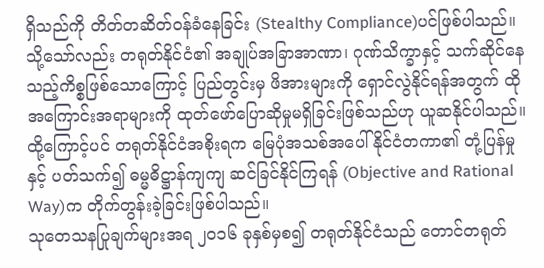ရှိသည်ကို တိတ်တဆိတ်ဝန်ခံနေခြင်း (Stealthy Compliance)ပင်ဖြစ်ပါသည်။ သို့သော်လည်း တရုတ်နိုင်ငံ၏ အချုပ်အခြာအာဏာ၊ ဂုဏ်သိက္ခာနှင့် သက်ဆိုင်နေသည့်ကိစ္စဖြစ်သောကြောင့် ပြည်တွင်းမှ ဖိအားများကို ရှောင်လွဲနိုင်ရန်အတွက် ထိုအကြောင်းအရာများကို ထုတ်ဖော်ပြောဆိုမှုမရှိခြင်းဖြစ်သည်ဟု ယူဆနိုင်ပါသည်။ ထို့ကြောင့်ပင် တရုတ်နိုင်ငံအစိုးရက မြေပုံအသစ်အပေါ် နိုင်ငံတကာ၏ တုံ့ပြန်မှုနှင့် ပတ်သက်၍ ဓမ္မဓိဋ္ဌာန်ကျကျ ဆင်ခြင်နိုင်ကြရန် (Objective and Rational Way)က တိုက်တွန်းခဲ့ခြင်းဖြစ်ပါသည်။
သုတေသနပြုချက်များအရ ၂၀၁၆ ခုနှစ်မှစ၍ တရုတ်နိုင်ငံသည် တောင်တရုတ်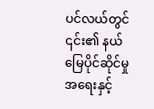ပင်လယ်တွင် ၎င်း၏ နယ်မြေပိုင်ဆိုင်မှုအရေးနှင့်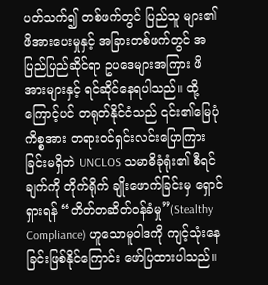ပတ်သက်၍ တစ်ဖက်တွင် ပြည်သူ များ၏ ဖိအားပေးမှုနှင့် အခြားတစ်ဖက်တွင် အပြည်ပြည်ဆိုင်ရာ ဥပဒေများအကြား ဖိအားများနှင့် ရင်ဆိုင်နေရပါသည်။ ထို့ကြောင့်ပင် တရုတ်နိုင်ငံသည် ၎င်း၏မြေပုံကိစ္စအား တရားဝင်ရှင်းလင်းပြောကြားခြင်းမရှိဘဲ UNCLOS သမာဓိခုံရုံး၏ စီရင်ချက်ကို တိုက်ရိုက် ချိုးဖောက်ခြင်းမှ ရှောင်ရှားရန် “တိတ်တဆိတ်ဝန်ခံမှု”(Stealthy Compliance) ဟူသောမူဝါဒကို ကျင့်သုံးနေခြင်းဖြစ်နိုင်ကြောင်း ဖော်ပြထားပါသည်။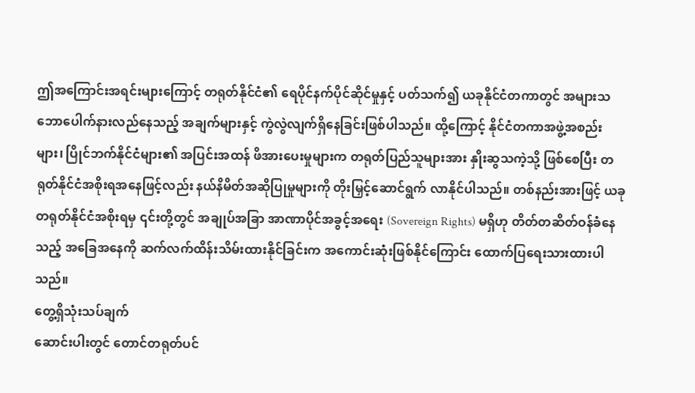ဤအကြောင်းအရင်းများကြောင့် တရုတ်နိုင်ငံ၏ ရေပိုင်နက်ပိုင်ဆိုင်မှုနှင့် ပတ်သက်၍ ယခုနိုင်ငံတကာတွင် အများသဘောပေါက်နားလည်နေသည့် အချက်များနှင့် ကွဲလွဲလျက်ရှိနေခြင်းဖြစ်ပါသည်။ ထို့ကြောင့် နိုင်ငံတကာအဖွဲ့အစည်းများ၊ ပြိုင်ဘက်နိုင်ငံများ၏ အပြင်းအထန် ဖိအားပေးမှုများက တရုတ်ပြည်သူများအား နှိုးဆွသကဲ့သို့ ဖြစ်စေပြီး တရုတ်နိုင်ငံအစိုးရအနေဖြင့်လည်း နယ်နိမိတ်အဆိုပြုမှုများကို တိုးမြှင့်ဆောင်ရွက် လာနိုင်ပါသည်။ တစ်နည်းအားဖြင့် ယခုတရုတ်နိုင်ငံအစိုးရမှ ၎င်းတို့တွင် အချုပ်အခြာ အာဏာပိုင်အခွင့်အရေး (Sovereign Rights) မရှိဟု တိတ်တဆိတ်ဝန်ခံနေသည့် အခြေအနေကို ဆက်လက်ထိန်းသိမ်းထားနိုင်ခြင်းက အကောင်းဆုံးဖြစ်နိုင်ကြောင်း ထောက်ပြရေးသားထားပါသည်။
တွေ့ရှိသုံးသပ်ချက်
ဆောင်းပါးတွင် တောင်တရုတ်ပင်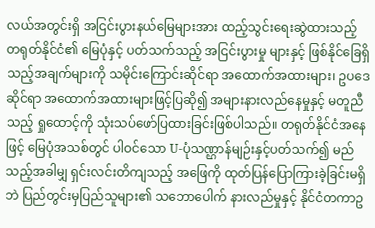လယ်အတွင်းရှိ အငြင်းပွားနယ်မြေများအား ထည့်သွင်းရေးဆွဲထားသည့် တရုတ်နိုင်ငံ၏ မြေပုံနှင့် ပတ်သက်သည့် အငြင်းပွားမှု များနှင့် ဖြစ်နိုင်ခြေရှိသည့်အချက်များကို သမိုင်းကြောင်းဆိုင်ရာ အထောက်အထားများ၊ ဥပဒေဆိုင်ရာ အထောက်အထားများဖြင့်ပြဆို၍ အများနားလည်နေမှုနှင့် မတူညီသည့် ရှုထောင့်ကို သုံးသပ်ဖော်ပြထားခြင်းဖြစ်ပါသည်။ တရုတ်နိုင်ငံအနေဖြင့် မြေပုံအသစ်တွင် ပါဝင်သော U-ပုံသဏ္ဌာန်မျဉ်းနှင့်ပတ်သက်၍ မည်သည့်အခါမျှ ရှင်းလင်းတိကျသည့် အဖြေကို ထုတ်ပြန်ပြောကြားခဲ့ခြင်းမရှိဘဲ ပြည်တွင်းမှပြည်သူများ၏ သဘောပေါက် နားလည်မှုနှင့် နိုင်ငံတကာဥ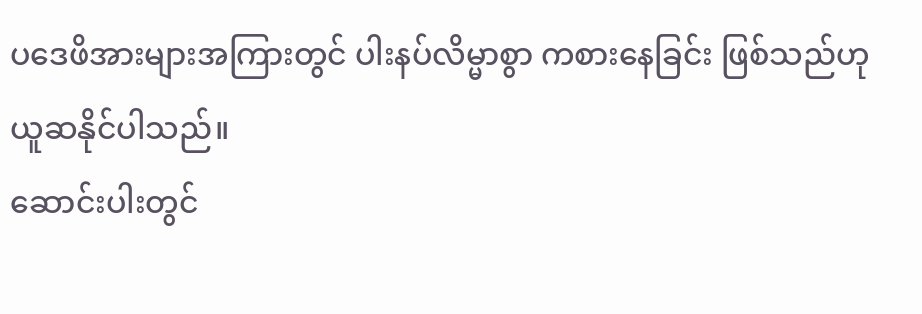ပဒေဖိအားများအကြားတွင် ပါးနပ်လိမ္မာစွာ ကစားနေခြင်း ဖြစ်သည်ဟု ယူဆနိုင်ပါသည်။
ဆောင်းပါးတွင်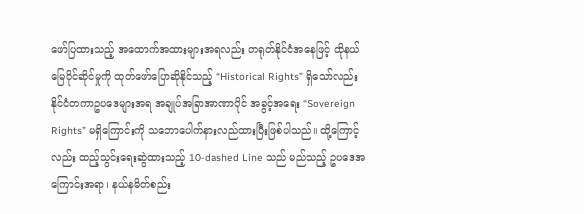ဖော်ပြထားသည့် အထောက်အထားများအရလည်း တရုတ်နိုင်ငံအနေဖြင့် ထိုနယ်မြေပိုင်ဆိုင်မှုကို ထုတ်ဖော်ပြောဆိုနိုင်သည့် “Historical Rights” ရှိသော်လည်း နိုင်ငံတကာဥပဒေများအရ အချုပ်အခြာအာဏာပိုင် အခွင့်အရေး “Sovereign Rights” မရှိကြောင်းကို သဘောပေါက်နားလည်ထားပြီးဖြစ်ပါသည်။ ထို့ကြောင့်လည်း ထည့်သွင်းရေးဆွဲထားသည့် 10-dashed Line သည် မည်သည့် ဥပဒေအကြောင်းအရာ၊ နယ်နမိတ်စည်း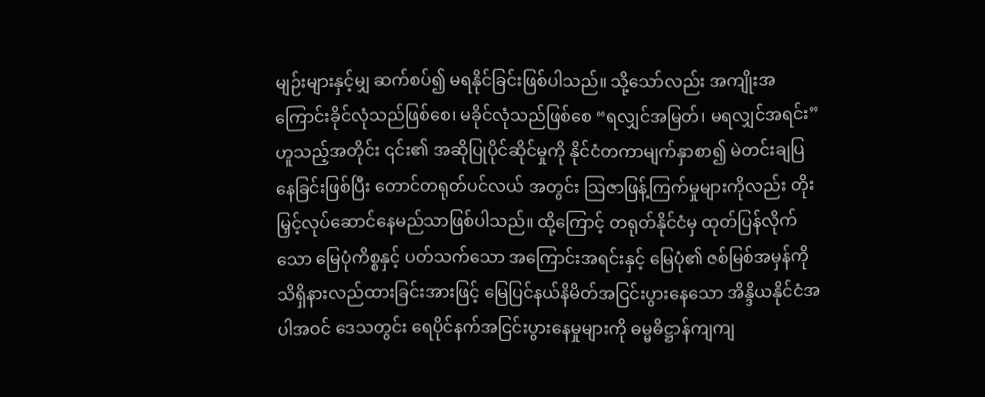မျဉ်းများနှင့်မျှ ဆက်စပ်၍ မရနိုင်ခြင်းဖြစ်ပါသည်။ သို့သော်လည်း အကျိုးအကြောင်းခိုင်လုံသည်ဖြစ်စေ၊ မခိုင်လုံသည်ဖြစ်စေ “ရလျှင်အမြတ်၊ မရလျှင်အရင်း” ဟူသည့်အတိုင်း ၎င်း၏ အဆိုပြုပိုင်ဆိုင်မှုကို နိုင်ငံတကာမျက်နှာစာ၍ မဲတင်းချပြနေခြင်းဖြစ်ပြီး တောင်တရုတ်ပင်လယ် အတွင်း ဩဇာဖြန့်ကြက်မှုများကိုလည်း တိုးမြှင့်လုပ်ဆောင်နေမည်သာဖြစ်ပါသည်။ ထို့ကြောင့် တရုတ်နိုင်ငံမှ ထုတ်ပြန်လိုက်သော မြေပုံကိစ္စနှင့် ပတ်သက်သော အကြောင်းအရင်းနှင့် မြေပုံ၏ ဇစ်မြစ်အမှန်ကို သိရှိနားလည်ထားခြင်းအားဖြင့် မြေပြင်နယ်နိမိတ်အငြင်းပွားနေသော အိန္ဒိယနိုင်ငံအပါအဝင် ဒေသတွင်း ရေပိုင်နက်အငြင်းပွားနေမှုများကို ဓမ္မဓိဋ္ဌာန်ကျကျ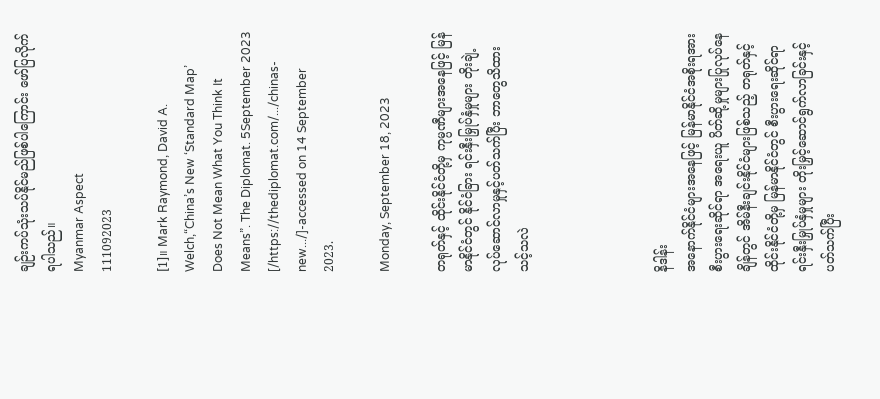ချဉ်းကပ်သုံးသပ်နိုင်မည်ဖြစ်ပါကြောင်း ဖော်ပြလိုက်ရပါသည်။
Myanmar Aspect
111092023

[1]။ Mark Raymond, David A. Welch,“China’s New ‘Standard Map’ Does Not Mean What You Think It Means”. The Diplomat. 5September 2023 [/https://thediplomat.com/.../chinas-new.../]-accessed on 14 September 2023.

Monday, September 18, 2023

တရုတ်နှင့် ထိုင်းနိုင်ငံတို့မှ ကုမ္ပဏီများအနေဖြင့် မြန်မာနိုင်ငံတွင် နိုင်ငံခြား ရင်းနှီးမြှုပ်နှံမှုများ တိုးချဲ့လုပ်ဆောင်လာမှုနှင့်ပတ်သက်ပြီး ဘာတွေသိထားသင့်သလဲ




နိဒါန်း
အနောက်နိုင်ငံများအနေဖြင့် မြန်မာနိုင်ငံအစိုးရအား စီးပွားရေးဆိုင်ရာ အရေးယူ ပိတ်ဆို့မှုများပြုလုပ်နေချိန်တွင် အိမ်နီးချင်းနိုင်ငံများဖြစ်သည့် တရုတ်နှင့် ထိုင်းနိုင်ငံတို့မှ မြန်မာနိုင်ငံတွင် စီးပွားရေးဆိုင်ရာရင်းနှီးမြှုပ်နှံမှုများ တိုးမြှင့်ဆောင်ရွက်လာခြင်းနှင့် ပတ်သက်ပြီး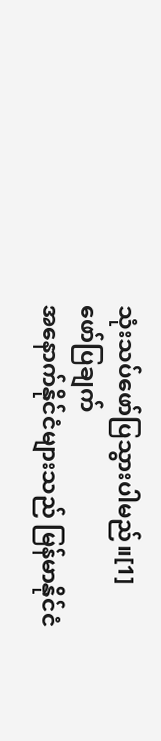သုံးသပ်ဖော်ပြသွားပါမည်။[1]
ဖော်ပြချက်
အနောက်နိုင်ငံများသည် မြန်မာနိုင်ငံ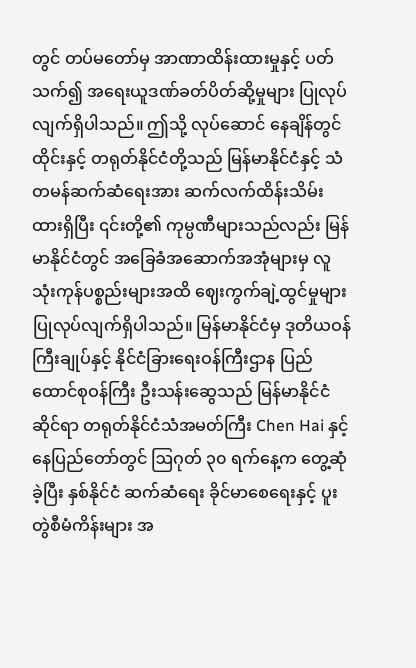တွင် တပ်မတော်မှ အာဏာထိန်းထားမှုနှင့် ပတ်သက်၍ အရေးယူဒဏ်ခတ်ပိတ်ဆို့မှုများ ပြုလုပ်လျက်ရှိပါသည်။ ဤသို့ လုပ်ဆောင် နေချိန်တွင် ထိုင်းနှင့် တရုတ်နိုင်ငံတို့သည် မြန်မာနိုင်ငံနှင့် သံတမန်ဆက်ဆံရေးအား ဆက်လက်ထိန်းသိမ်းထားရှိပြီး ၎င်းတို့၏ ကုမ္ပဏီများသည်လည်း မြန်မာနိုင်ငံတွင် အခြေခံအဆောက်အအုံများမှ လူသုံးကုန်ပစ္စည်းများအထိ ဈေးကွက်ချဲ့ထွင်မှုများ ပြုလုပ်လျက်ရှိပါသည်။ မြန်မာနိုင်ငံမှ ဒုတိယဝန်ကြီးချုပ်နှင့် နိုင်ငံခြားရေးဝန်ကြီးဌာန ပြည်ထောင်စုဝန်ကြီး ဦးသန်းဆွေသည် မြန်မာနိုင်ငံဆိုင်ရာ တရုတ်နိုင်ငံသံအမတ်ကြီး Chen Hai နှင့် နေပြည်တော်တွင် ဩဂုတ် ၃၀ ရက်နေ့က တွေ့ဆုံခဲ့ပြီး နှစ်နိုင်ငံ ဆက်ဆံရေး ခိုင်မာစေရေးနှင့် ပူးတွဲစီမံကိန်းများ အ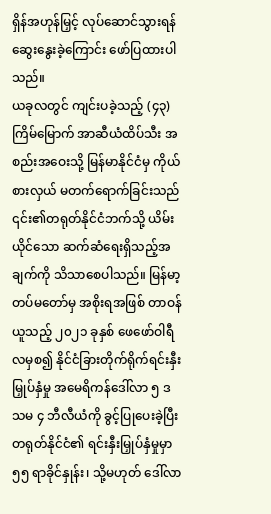ရှိန်အဟုန်မြှင့် လုပ်ဆောင်သွားရန် ဆွေးနွေးခဲ့ကြောင်း ဖော်ပြထားပါသည်။
ယခုလတွင် ကျင်းပခဲ့သည့် (၄၃)ကြိမ်မြောက် အာဆီယံထိပ်သီး အစည်းအဝေးသို့ မြန်မာနိုင်ငံမှ ကိုယ်စားလှယ် မတက်ရောက်ခြင်းသည် ၎င်း၏တရုတ်နိုင်ငံဘက်သို့ ယိမ်းယိုင်သော ဆက်ဆံရေးရှိသည့်အချက်ကို သိသာစေပါသည်။ မြန်မာ့တပ်မတော်မှ အစိုးရအဖြစ် တာဝန်ယူသည့် ၂၀၂၁ ခုနှစ် ဖေဖော်ဝါရီလမှစ၍ နိုင်ငံခြားတိုက်ရိုက်ရင်းနှီးမြှုပ်နှံမှု အမေရိကန်ဒေါ်လာ ၅ ဒသမ ၄ ဘီလီယံကို ခွင့်ပြုပေးခဲ့ပြီး တရုတ်နိုင်ငံ၏ ရင်းနှီးမြှုပ်နှံမှုမှာ ၅၅ ရာခိုင်နှုန်း၊ သို့မဟုတ် ဒေါ်လာ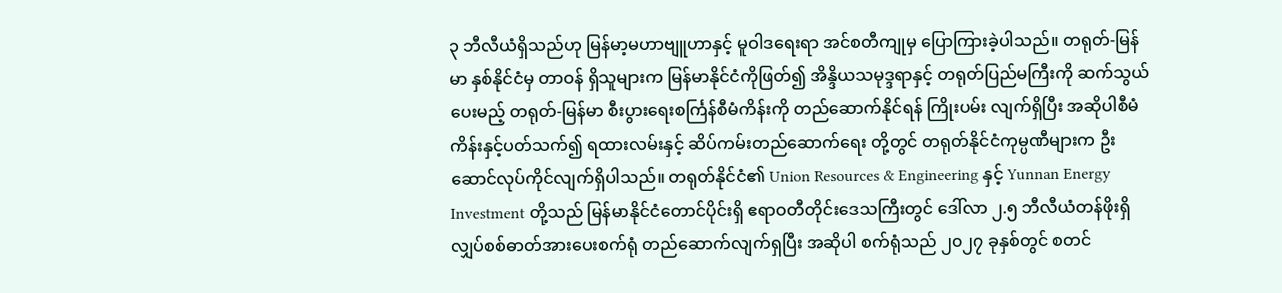၃ ဘီလီယံရှိသည်ဟု မြန်မာ့မဟာဗျူဟာနှင့် မူဝါဒရေးရာ အင်စတီကျုမှ ပြောကြားခဲ့ပါသည်။ တရုတ်-မြန်မာ နှစ်နိုင်ငံမှ တာဝန် ရှိသူများက မြန်မာနိုင်ငံကိုဖြတ်၍ အိန္ဒိယသမုဒ္ဒရာနှင့် တရုတ်ပြည်မကြီးကို ဆက်သွယ် ပေးမည့် တရုတ်-မြန်မာ စီးပွားရေးစင်္ကြန်စီမံကိန်းကို တည်ဆောက်နိုင်ရန် ကြိုးပမ်း လျက်ရှိပြီး အဆိုပါစီမံကိန်းနှင့်ပတ်သက်၍ ရထားလမ်းနှင့် ဆိပ်ကမ်းတည်ဆောက်ရေး တို့တွင် တရုတ်နိုင်ငံကုမ္ပဏီများက ဦးဆောင်လုပ်ကိုင်လျက်ရှိပါသည်။ တရုတ်နိုင်ငံ၏ Union Resources & Engineering နှင့် Yunnan Energy Investment တို့သည် မြန်မာနိုင်ငံတောင်ပိုင်းရှိ ဧရာဝတီတိုင်းဒေသကြီးတွင် ဒေါ်လာ ၂.၅ ဘီလီယံတန်ဖိုးရှိ လျှပ်စစ်ဓာတ်အားပေးစက်ရုံ တည်ဆောက်လျက်ရှပြီး အဆိုပါ စက်ရုံသည် ၂၀၂၇ ခုနှစ်တွင် စတင်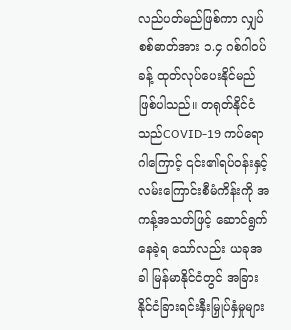လည်ပတ်မည်ဖြစ်ကာ လျှပ်စစ်ဓာတ်အား ၁.၄ ဂစ်ဂါဝပ်ခန့် ထုတ်လုပ်ပေးနိုင်မည်ဖြစ်ပါသည်။ တရုတ်နိုင်ငံသည်COVID-19 ကပ်ရောဂါကြောင့် ၎င်း၏ရပ်ဝန်းနှင့် လမ်းကြောင်းစီမံကိန်းကို အကန့်အသတ်ဖြင့် ဆောင်ရွက်နေခဲ့ရ သော်လည်း ယခုအခါ မြန်မာနိုင်ငံတွင် အခြားနိုင်ငံခြားရင်းနှီးမြှုပ်နှံမှုများ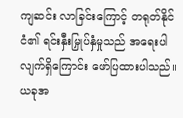ကျဆင်း လာခြင်းကြောင့် တရုတ်နိုင်ငံ၏ ရင်းနှီးမြှုပ်နှံမှုသည် အရေးပါလျက်ရှိကြောင်း ဖော်ပြထားပါသည်။
ယခုအ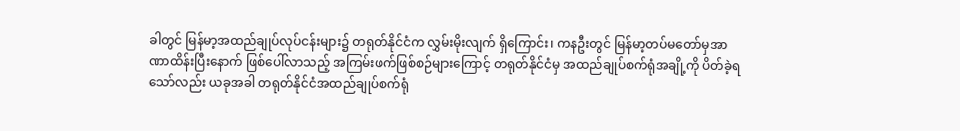ခါတွင် မြန်မာ့အထည်ချုပ်လုပ်ငန်းများ၌ တရုတ်နိုင်ငံက လွှမ်းမိုးလျက် ရှိကြောင်း၊ ကနဦးတွင် မြန်မာ့တပ်မတော်မှအာဏာထိန်းပြီးနောက် ဖြစ်ပေါ်လာသည့် အကြမ်းဖက်ဖြစ်စဉ်များကြောင့် တရုတ်နိုင်ငံမှ အထည်ချုပ်စက်ရုံအချို့ကို ပိတ်ခဲ့ရ သော်လည်း ယခုအခါ တရုတ်နိုင်ငံအထည်ချုပ်စက်ရုံ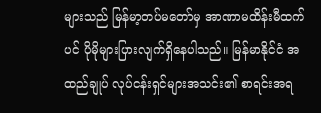များသည် မြန်မာ့တပ်မတော်မှ အာဏာမထိန်းမီထက်ပင် ပိုမိုများပြားလျက်ရှိနေပါသည်။ မြန်မာနိုင်ငံ အထည်ချုပ် လုပ်ငန်းရှင်များအသင်း၏ စာရင်းအရ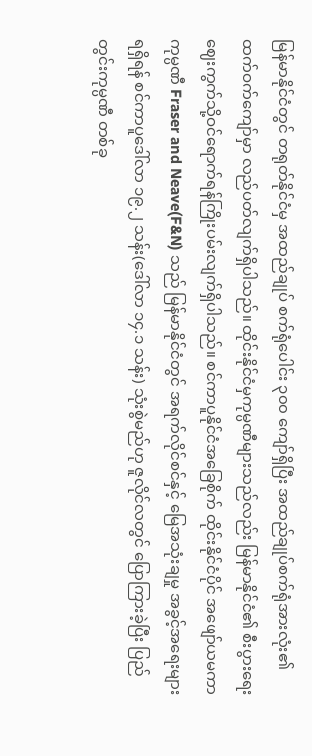မြန်မာနိုင်ငံတွင် တရုတ်နိုင်ငံမှ အထည်ချုပ် စက်ရုံပေါင်း ၃၀၀ ကျော်ရှိပြီး အထည်ချုပ်စက်ရုံအားလုံး၏ ထက်ဝက်ကျော်မှာ လည်ပတ်လျက်ရှိပါသည်။ ထိုင်းနိုင်ငံမှကုမ္ပဏီများသည်လည်း မြန်မာနိုင်ငံ၏ စီးပွားရေး ဈေးကွက်သို့ဝင်ရောက်ရန်ကြိုးပမ်းလျက်ရှိပါသည်။ စင်ကာပူနိုင်ငံအခြေစိုက် ထိုင်းနိုင်ငံပိုင် အဖျော်ယမကာကုမ္ပဏီ Fraser and Neave(F&N) သည် မြန်မာနိုင်ငံတွင် အရက်လိုင်စင်နှင့် မြေအသုံးချမှု အခွင့်အရေးများရရှိရန် စင်ကာပူဒေါ်လာ ၁၉.၂ သန်း(ဒေါ်လာ ၁၄.၁ သန်း) သုံးစွဲမည်ဟု ဇူလိုင်လတွင် ပြောကြားခဲ့ပြီး ပြည်တွင်းကုမ္ပဏီ တစ်ခု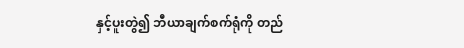နှင့်ပူးတွဲ၍ ဘီယာချက်စက်ရုံကို တည်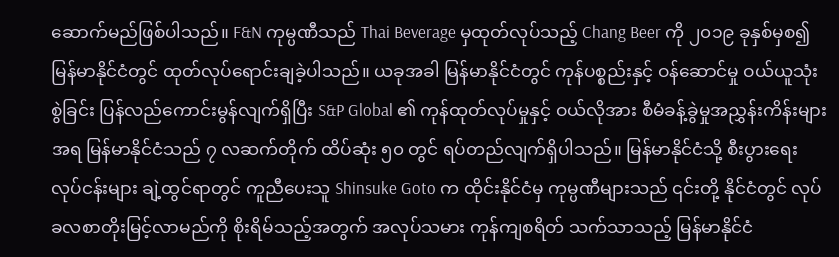ဆောက်မည်ဖြစ်ပါသည်။ F&N ကုမ္ပဏီသည် Thai Beverage မှထုတ်လုပ်သည့် Chang Beer ကို ၂၀၁၉ ခုနှစ်မှစ၍ မြန်မာနိုင်ငံတွင် ထုတ်လုပ်ရောင်းချခဲ့ပါသည်။ ယခုအခါ မြန်မာနိုင်ငံတွင် ကုန်ပစ္စည်းနှင့် ဝန်ဆောင်မှု ဝယ်ယူသုံးစွဲခြင်း ပြန်လည်ကောင်းမွန်လျက်ရှိပြီး S&P Global ၏ ကုန်ထုတ်လုပ်မှုနှင့် ဝယ်လိုအား စီမံခန့်ခွဲမှုအညွှန်းကိန်းများအရ မြန်မာနိုင်ငံသည် ၇ လဆက်တိုက် ထိပ်ဆုံး ၅၀ တွင် ရပ်တည်လျက်ရှိပါသည်။ မြန်မာနိုင်ငံသို့ စီးပွားရေးလုပ်ငန်းများ ချဲ့ထွင်ရာတွင် ကူညီပေးသူ Shinsuke Goto က ထိုင်းနိုင်ငံမှ ကုမ္ပဏီများသည် ၎င်းတို့ နိုင်ငံတွင် လုပ်ခလစာတိုးမြင့်လာမည်ကို စိုးရိမ်သည့်အတွက် အလုပ်သမား ကုန်ကျစရိတ် သက်သာသည့် မြန်မာနိုင်ငံ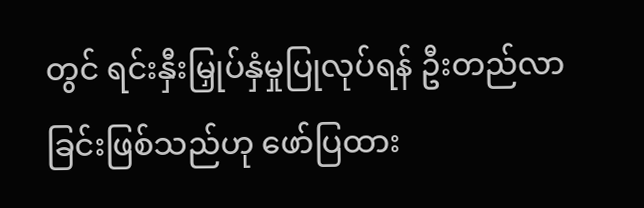တွင် ရင်းနှီးမြှုပ်နှံမှုပြုလုပ်ရန် ဦးတည်လာခြင်းဖြစ်သည်ဟု ဖော်ပြထား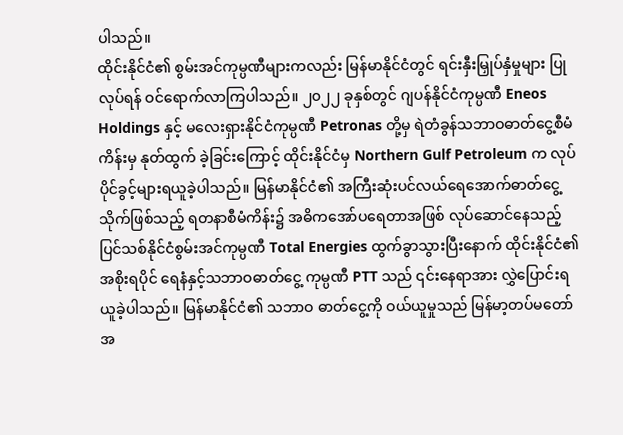ပါသည်။
ထိုင်းနိုင်ငံ၏ စွမ်းအင်ကုမ္ပဏီများကလည်း မြန်မာနိုင်ငံတွင် ရင်းနှီးမြှုပ်နှံမှုများ ပြုလုပ်ရန် ဝင်ရောက်လာကြပါသည်။ ၂၀၂၂ ခုနှစ်တွင် ဂျပန်နိုင်ငံကုမ္ပဏီ Eneos Holdings နှင့် မလေးရှားနိုင်ငံကုမ္ပဏီ Petronas တို့မှ ရဲတံခွန်သဘာဝဓာတ်ငွေ့စီမံကိန်းမှ နုတ်ထွက် ခဲ့ခြင်းကြောင့် ထိုင်းနိုင်ငံမှ Northern Gulf Petroleum က လုပ်ပိုင်ခွင့်များရယူခဲ့ပါသည်။ မြန်မာနိုင်ငံ၏ အကြီးဆုံးပင်လယ်ရေအောက်ဓာတ်ငွေ့သိုက်ဖြစ်သည့် ရတနာစီမံကိန်း၌ အဓိကအော်ပရေတာအဖြစ် လုပ်ဆောင်နေသည့် ပြင်သစ်နိုင်ငံစွမ်းအင်ကုမ္ပဏီ Total Energies ထွက်ခွာသွားပြီးနောက် ထိုင်းနိုင်ငံ၏ အစိုးရပိုင် ရေနံနှင့်သဘာဝဓာတ်ငွေ့ ကုမ္ပဏီ PTT သည် ၎င်းနေရာအား လွှဲပြောင်းရယူခဲ့ပါသည်။ မြန်မာနိုင်ငံ၏ သဘာဝ ဓာတ်ငွေ့ကို ဝယ်ယူမှုသည် မြန်မာ့တပ်မတော်အ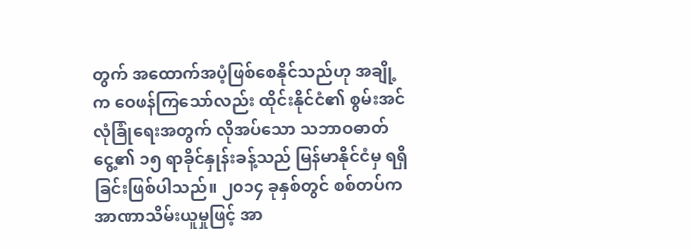တွက် အထောက်အပံ့ဖြစ်စေနိုင်သည်ဟု အချို့က ဝေဖန်ကြသော်လည်း ထိုင်းနိုင်ငံ၏ စွမ်းအင်လုံခြုံရေးအတွက် လိုအပ်သော သဘာဝဓာတ်ငွေ့၏ ၁၅ ရာခိုင်နှုန်းခန့်သည် မြန်မာနိုင်ငံမှ ရရှိခြင်းဖြစ်ပါသည်။ ၂၀၁၄ ခုနှစ်တွင် စစ်တပ်က အာဏာသိမ်းယူမှုဖြင့် အာ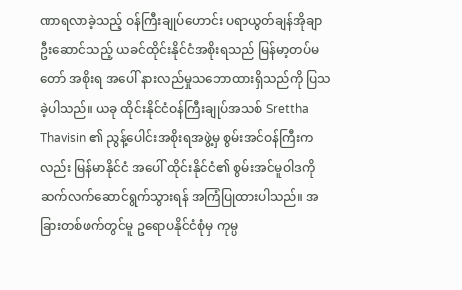ဏာရလာခဲ့သည့် ဝန်ကြီးချုပ်ဟောင်း ပရာယွတ်ချန်အိုချာ ဦးဆောင်သည့် ယခင်ထိုင်းနိုင်ငံအစိုးရသည် မြန်မာ့တပ်မတော် အစိုးရ အပေါ် နားလည်မှုသဘောထားရှိသည်ကို ပြသခဲ့ပါသည်။ ယခု ထိုင်းနိုင်ငံဝန်ကြီးချုပ်အသစ် Srettha Thavisin ၏ ညွန့်ပေါင်းအစိုးရအဖွဲ့မှ စွမ်းအင်ဝန်ကြီးကလည်း မြန်မာနိုင်ငံ အပေါ် ထိုင်းနိုင်ငံ၏ စွမ်းအင်မူဝါဒကို ဆက်လက်ဆောင်ရွက်သွားရန် အကြံပြုထားပါသည်။ အခြားတစ်ဖက်တွင်မူ ဥရောပနိုင်ငံစုံမှ ကုမ္ပ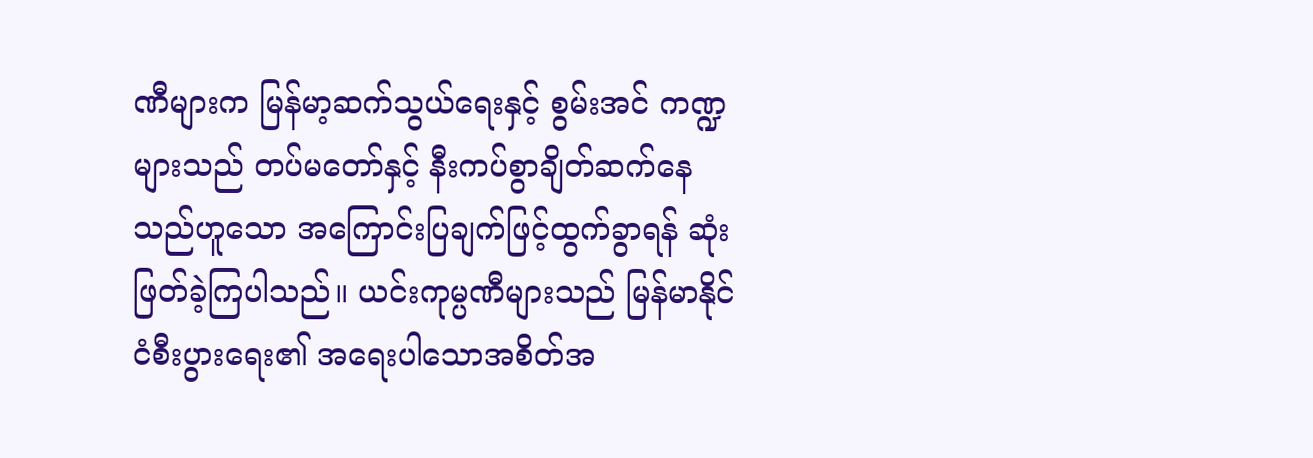ဏီများက မြန်မာ့ဆက်သွယ်ရေးနှင့် စွမ်းအင် ကဏ္ဍများသည် တပ်မတော်နှင့် နီးကပ်စွာချိတ်ဆက်နေသည်ဟူသော အကြောင်းပြချက်ဖြင့်ထွက်ခွာရန် ဆုံးဖြတ်ခဲ့ကြပါသည်။ ယင်းကုမ္ပဏီများသည် မြန်မာနိုင်ငံစီးပွားရေး၏ အရေးပါသောအစိတ်အ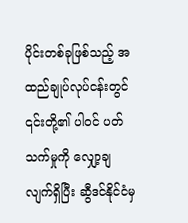ပိုင်းတစ်ခုဖြစ်သည့် အထည်ချုပ်လုပ်ငန်းတွင် ၎င်းတို့၏ ပါဝင် ပတ်သက်မှုကို လျှော့ချလျက်ရှိပြီး ဆွီဒင်နိုင်ငံမှ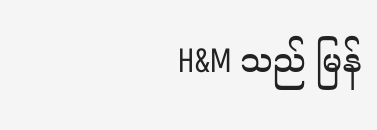H&M သည် မြန်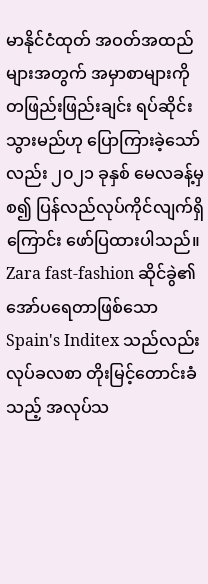မာနိုင်ငံထုတ် အဝတ်အထည်များအတွက် အမှာစာများကို တဖြည်းဖြည်းချင်း ရပ်ဆိုင်းသွားမည်ဟု ပြောကြားခဲ့သော်လည်း ၂၀၂၁ ခုနှစ် မေလခန့်မှစ၍ ပြန်လည်လုပ်ကိုင်လျက်ရှိကြောင်း ဖော်ပြထားပါသည်။
Zara fast-fashion ဆိုင်ခွဲ၏ အော်ပရေတာဖြစ်သော Spain's Inditex သည်လည်း လုပ်ခလစာ တိုးမြင့်တောင်းခံသည့် အလုပ်သ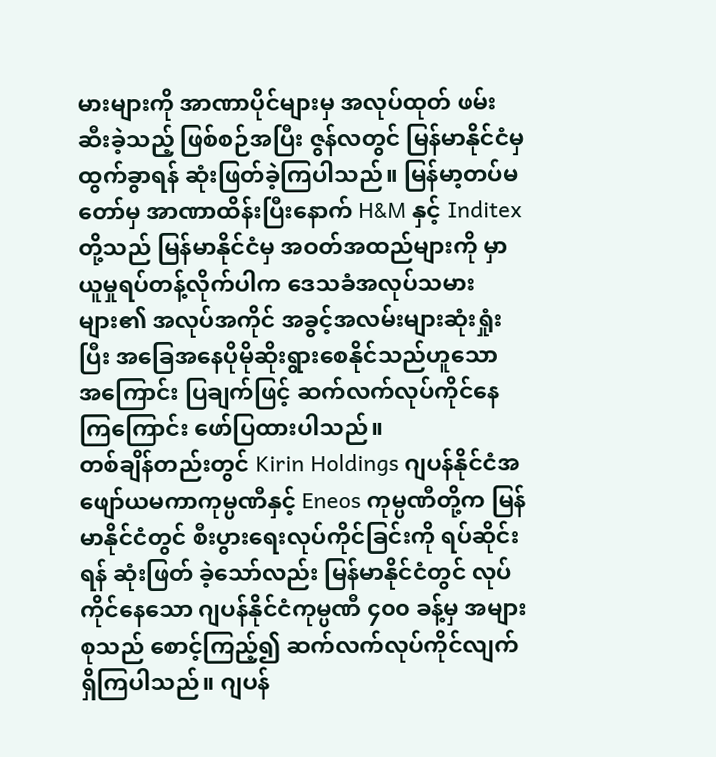မားများကို အာဏာပိုင်များမှ အလုပ်ထုတ် ဖမ်းဆီးခဲ့သည့် ဖြစ်စဉ်အပြီး ဇွန်လတွင် မြန်မာနိုင်ငံမှ ထွက်ခွာရန် ဆုံးဖြတ်ခဲ့ကြပါသည်။ မြန်မာ့တပ်မတော်မှ အာဏာထိန်းပြီးနောက် H&M နှင့် Inditex တို့သည် မြန်မာနိုင်ငံမှ အဝတ်အထည်များကို မှာယူမှုရပ်တန့်လိုက်ပါက ဒေသခံအလုပ်သမားများ၏ အလုပ်အကိုင် အခွင့်အလမ်းများဆုံးရှုံးပြီး အခြေအနေပိုမိုဆိုးရွားစေနိုင်သည်ဟူသော အကြောင်း ပြချက်ဖြင့် ဆက်လက်လုပ်ကိုင်နေကြကြောင်း ဖော်ပြထားပါသည်။
တစ်ချိန်တည်းတွင် Kirin Holdings ဂျပန်နိုင်ငံအဖျော်ယမကာကုမ္ပဏီနှင့် Eneos ကုမ္ပဏီတို့က မြန်မာနိုင်ငံတွင် စီးပွားရေးလုပ်ကိုင်ခြင်းကို ရပ်ဆိုင်းရန် ဆုံးဖြတ် ခဲ့သော်လည်း မြန်မာနိုင်ငံတွင် လုပ်ကိုင်နေသော ဂျပန်နိုင်ငံကုမ္ပဏီ ၄၀၀ ခန့်မှ အများစုသည် စောင့်ကြည့်၍ ဆက်လက်လုပ်ကိုင်လျက်ရှိကြပါသည်။ ဂျပန်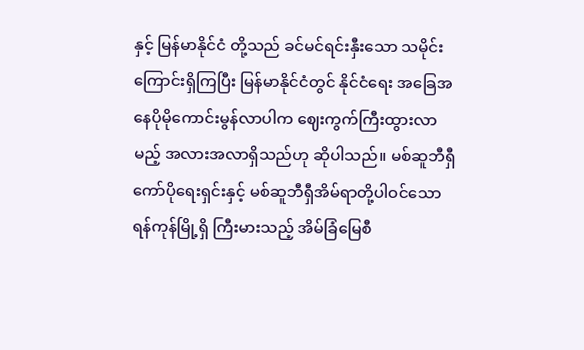နှင့် မြန်မာနိုင်ငံ တို့သည် ခင်မင်ရင်းနှီးသော သမိုင်းကြောင်းရှိကြပြီး မြန်မာနိုင်ငံတွင် နိုင်ငံရေး အခြေအနေပိုမိုကောင်းမွန်လာပါက ဈေးကွက်ကြီးထွားလာမည့် အလားအလာရှိသည်ဟု ဆိုပါသည်။ မစ်ဆူဘီရှီကော်ပိုရေးရှင်းနှင့် မစ်ဆူဘီရှီအိမ်ရာတို့ပါဝင်သော ရန်ကုန်မြို့ရှိ ကြီးမားသည့် အိမ်ခြံမြေစီ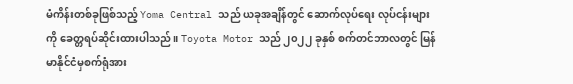မံကိန်းတစ်ခုဖြစ်သည့် Yoma Central သည် ယခုအချိန်တွင် ဆောက်လုပ်ရေး လုပ်ငန်းများကို ခေတ္တရပ်ဆိုင်းထားပါသည်။ Toyota Motor သည် ၂၀၂၂ ခုနှစ် စက်တင်ဘာလတွင် မြန်မာနိုင်ငံမှစက်ရုံအား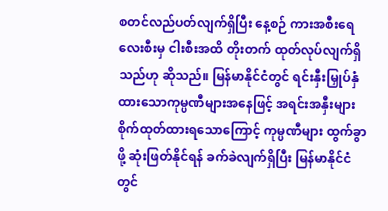စတင်လည်ပတ်လျက်ရှိပြီး နေ့စဉ် ကားအစီးရေလေးစီးမှ ငါးစီးအထိ တိုးတက် ထုတ်လုပ်လျက်ရှိသည်ဟု ဆိုသည်။ မြန်မာနိုင်ငံတွင် ရင်းနှီးမြှုပ်နှံ ထားသောကုမ္ပဏီများအနေဖြင့် အရင်းအနှီးများ စိုက်ထုတ်ထားရသောကြောင့် ကုမ္ပဏီများ ထွက်ခွာဖို့ ဆုံးဖြတ်နိုင်ရန် ခက်ခဲလျက်ရှိပြီး မြန်မာနိုင်ငံတွင်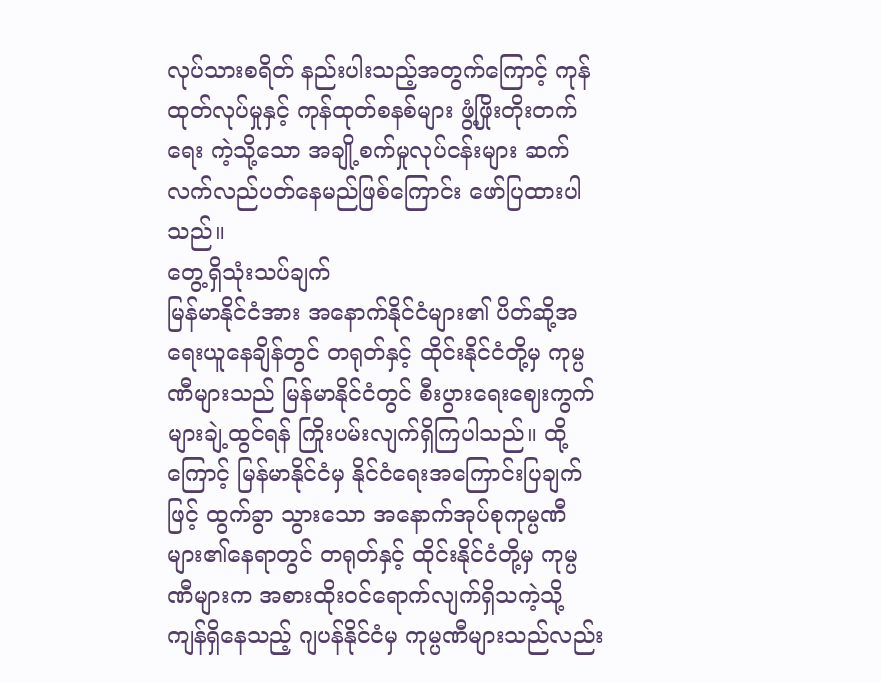လုပ်သားစရိတ် နည်းပါးသည့်အတွက်ကြောင့် ကုန်ထုတ်လုပ်မှုနှင့် ကုန်ထုတ်စနစ်များ ဖွံ့ဖြိုးတိုးတက်ရေး ကဲ့သို့သော အချို့စက်မှုလုပ်ငန်းများ ဆက်လက်လည်ပတ်နေမည်ဖြစ်ကြောင်း ဖော်ပြထားပါသည်။
တွေ့ရှိသုံးသပ်ချက်
မြန်မာနိုင်ငံအား အနောက်နိုင်ငံများ၏ ပိတ်ဆို့အရေးယူနေချိန်တွင် တရုတ်နှင့် ထိုင်းနိုင်ငံတို့မှ ကုမ္ပဏီများသည် မြန်မာနိုင်ငံတွင် စီးပွားရေးဈေးကွက်များချဲ့ထွင်ရန် ကြိုးပမ်းလျက်ရှိကြပါသည်။ ထို့ကြောင့် မြန်မာနိုင်ငံမှ နိုင်ငံရေးအကြောင်းပြချက်ဖြင့် ထွက်ခွာ သွားသော အနောက်အုပ်စုကုမ္ပဏီများ၏နေရာတွင် တရုတ်နှင့် ထိုင်းနိုင်ငံတို့မှ ကုမ္ပဏီများက အစားထိုးဝင်ရောက်လျက်ရှိသကဲ့သို့ ကျန်ရှိနေသည့် ဂျပန်နိုင်ငံမှ ကုမ္ပဏီများသည်လည်း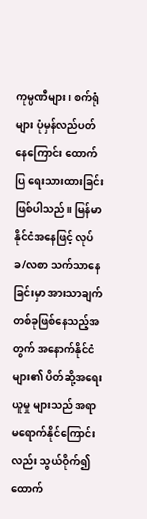ကုမ္ပဏီများ၊ စက်ရုံများ ပုံမှန်လည်ပတ်နေကြောင်း ထောက်ပြ ရေးသားထားခြင်းဖြစ်ပါသည်။ မြန်မာနိုင်ငံအနေဖြင့် လုပ်ခ/လစာ သက်သာနေခြင်းမှာ အားသာချက်တစ်ခုဖြစ်နေသည့်အတွက် အနောက်နိုင်ငံများ၏ ပိတ်ဆို့အရေးယူမှု များသည် အရာမရောက်နိုင်ကြောင်းလည်း သွယ်ဝိုက်၍ ထောက်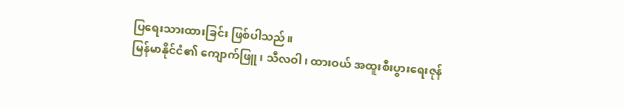ပြရေးသားထားခြင်း ဖြစ်ပါသည်။
မြန်မာနိုင်ငံ၏ ကျောက်ဖြူ၊ သီလဝါ၊ ထားဝယ် အထူးစီးပွားရေးဇုန်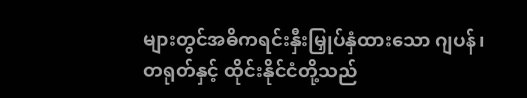များတွင်အဓိကရင်းနှီးမြှုပ်နှံထားသော ဂျပန်၊ တရုတ်နှင့် ထိုင်းနိုင်ငံတို့သည်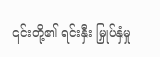၎င်းတို့၏ ရင်းနှီး မြှုပ်နှံမှု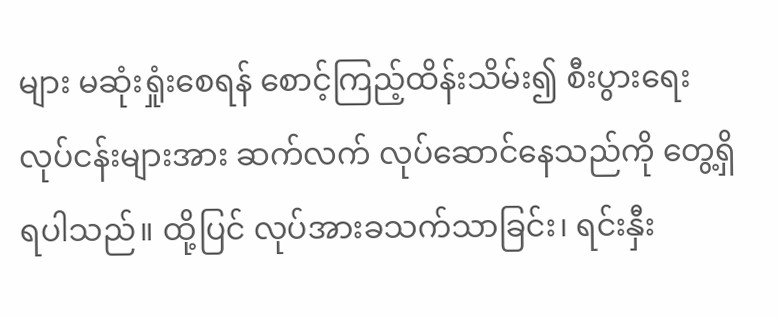များ မဆုံးရှုံးစေရန် စောင့်ကြည့်ထိန်းသိမ်း၍ စီးပွားရေးလုပ်ငန်းများအား ဆက်လက် လုပ်ဆောင်နေသည်ကို တွေ့ရှိရပါသည်။ ထို့ပြင် လုပ်အားခသက်သာခြင်း၊ ရင်းနှီး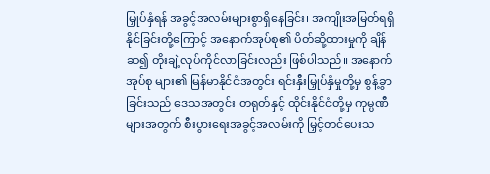မြှုပ်နှံရန် အခွင့်အလမ်းများစွာရှိနေခြင်း၊ အကျိုးအမြတ်ရရှိနိုင်ခြင်းတို့ကြောင့် အနောက်အုပ်စု၏ ပိတ်ဆို့ထားမှုကို ချိန်ဆ၍ တိုးချဲ့လုပ်ကိုင်လာခြင်းလည်း ဖြစ်ပါသည်။ အနောက်အုပ်စု များ၏ မြန်မာနိုင်ငံအတွင်း ရင်းနှီးမြှုပ်နှံမှုတို့မှ စွန့်ခွာခြင်းသည် ဒေသအတွင်း တရုတ်နှင့် ထိုင်းနိုင်ငံတို့မှ ကုမ္ပဏီများအတွက် စီးပွားရေးအခွင့်အလမ်းကို မြှင့်တင်ပေးသ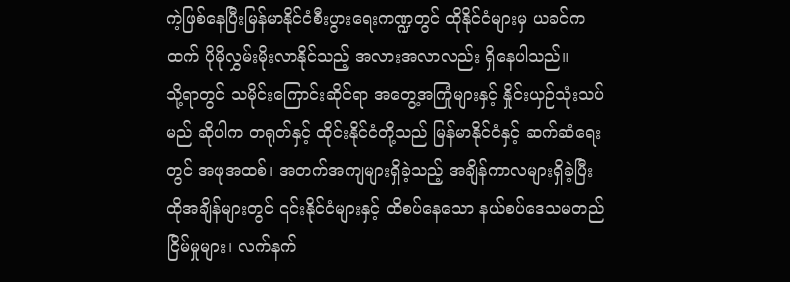ကဲ့ဖြစ်နေပြီးမြန်မာနိုင်ငံစီးပွားရေးကဏ္ဍတွင် ထိုနိုင်ငံများမှ ယခင်ကထက် ပိုမိုလွှမ်းမိုးလာနိုင်သည့် အလားအလာလည်း ရှိနေပါသည်။
သို့ရာတွင် သမိုင်းကြောင်းဆိုင်ရာ အတွေ့အကြုံများနှင့် နှိုင်းယှဉ်သုံးသပ်မည် ဆိုပါက တရုတ်နှင့် ထိုင်းနိုင်ငံတို့သည် မြန်မာနိုင်ငံနှင့် ဆက်ဆံရေးတွင် အဖုအထစ်၊ အတက်အကျများရှိခဲ့သည့် အချိန်ကာလများရှိခဲ့ပြီး ထိုအချိန်များတွင် ၎င်းနိုင်ငံများနှင့် ထိစပ်နေသော နယ်စပ်ဒေသမတည်ငြိမ်မှုများ၊ လက်နက်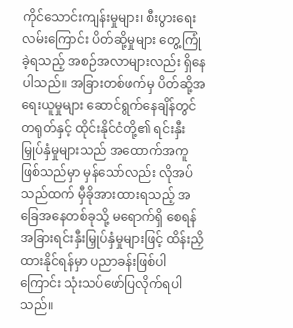ကိုင်သောင်းကျန်းမှုများ၊ စီးပွားရေးလမ်းကြောင်း ပိတ်ဆို့မှုများ တွေ့ကြုံခဲ့ရသည့် အစဉ်အလာများလည်း ရှိနေပါသည်။ အခြားတစ်ဖက်မှ ပိတ်ဆို့အရေးယူမှုများ ဆောင်ရွက်နေချိန်တွင် တရုတ်နှင့် ထိုင်းနိုင်ငံတို့၏ ရင်းနှီးမြှုပ်နှံမှုများသည် အထောက်အကူဖြစ်သည်မှာ မှန်သော်လည်း လိုအပ်သည်ထက် မှီခိုအားထားရသည့် အခြေအနေတစ်ခုသို့ မရောက်ရှိ စေရန် အခြားရင်းနှီးမြှုပ်နှံမှုများဖြင့် ထိန်းညှိထားနိုင်ရန်မှာ ပညာခန်းဖြစ်ပါကြောင်း သုံးသပ်ဖော်ပြလိုက်ရပါသည်။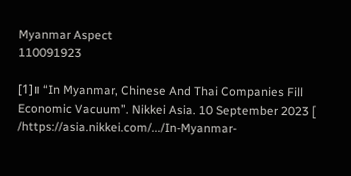Myanmar Aspect
110091923

[1]။ “In Myanmar, Chinese And Thai Companies Fill Economic Vacuum”. Nikkei Asia. 10 September 2023 [ /https://asia.nikkei.com/.../In-Myanmar-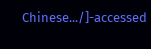Chinese.../]-accessed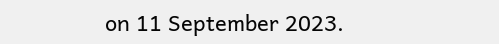on 11 September 2023.